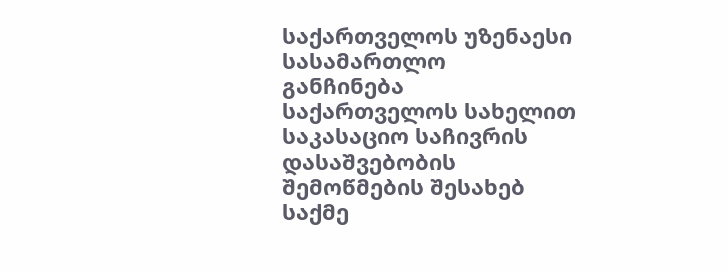საქართველოს უზენაესი სასამართლო
განჩინება
საქართველოს სახელით
საკასაციო საჩივრის დასაშვებობის
შემოწმების შესახებ
საქმე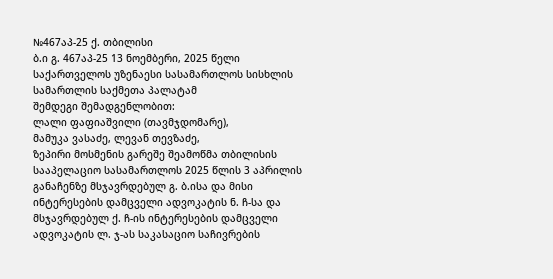№467აპ-25 ქ. თბილისი
ბ.ი გ. 467აპ-25 13 ნოემბერი, 2025 წელი
საქართველოს უზენაესი სასამართლოს სისხლის სამართლის საქმეთა პალატამ
შემდეგი შემადგენლობით:
ლალი ფაფიაშვილი (თავმჯდომარე),
მამუკა ვასაძე, ლევან თევზაძე,
ზეპირი მოსმენის გარეშე შეამოწმა თბილისის სააპელაციო სასამართლოს 2025 წლის 3 აპრილის განაჩენზე მსჯავრდებულ გ. ბ.ისა და მისი ინტერესების დამცველი ადვოკატის ნ. ჩ-სა და მსჯავრდებულ ქ. ჩ-ის ინტერესების დამცველი ადვოკატის ლ. ჯ-ას საკასაციო საჩივრების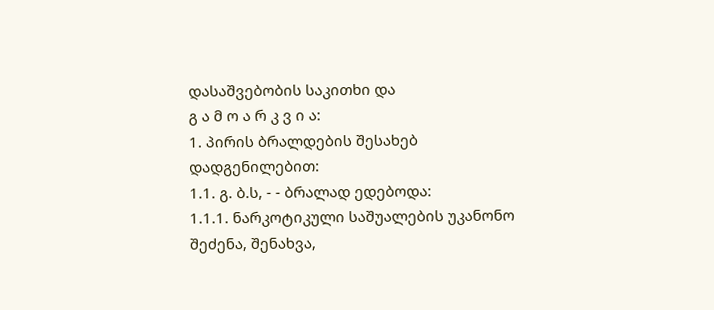დასაშვებობის საკითხი და
გ ა მ ო ა რ კ ვ ი ა:
1. პირის ბრალდების შესახებ დადგენილებით:
1.1. გ. ბ.ს, - - ბრალად ედებოდა:
1.1.1. ნარკოტიკული საშუალების უკანონო შეძენა, შენახვა,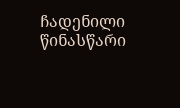ჩადენილი წინასწარი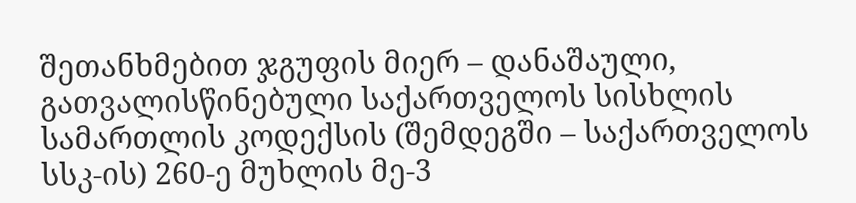შეთანხმებით ჯგუფის მიერ – დანაშაული, გათვალისწინებული საქართველოს სისხლის სამართლის კოდექსის (შემდეგში – საქართველოს სსკ-ის) 260-ე მუხლის მე-3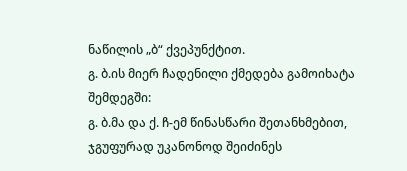ნაწილის „ბ“ ქვეპუნქტით.
გ. ბ.ის მიერ ჩადენილი ქმედება გამოიხატა შემდეგში:
გ. ბ.მა და ქ. ჩ-ემ წინასწარი შეთანხმებით, ჯგუფურად უკანონოდ შეიძინეს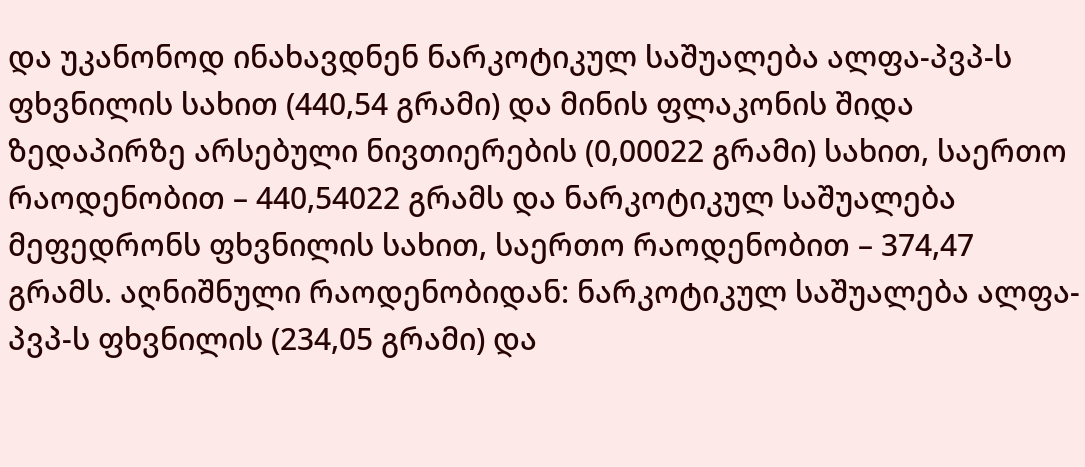და უკანონოდ ინახავდნენ ნარკოტიკულ საშუალება ალფა-პვპ-ს ფხვნილის სახით (440,54 გრამი) და მინის ფლაკონის შიდა ზედაპირზე არსებული ნივთიერების (0,00022 გრამი) სახით, საერთო რაოდენობით – 440,54022 გრამს და ნარკოტიკულ საშუალება მეფედრონს ფხვნილის სახით, საერთო რაოდენობით – 374,47 გრამს. აღნიშნული რაოდენობიდან: ნარკოტიკულ საშუალება ალფა-პვპ-ს ფხვნილის (234,05 გრამი) და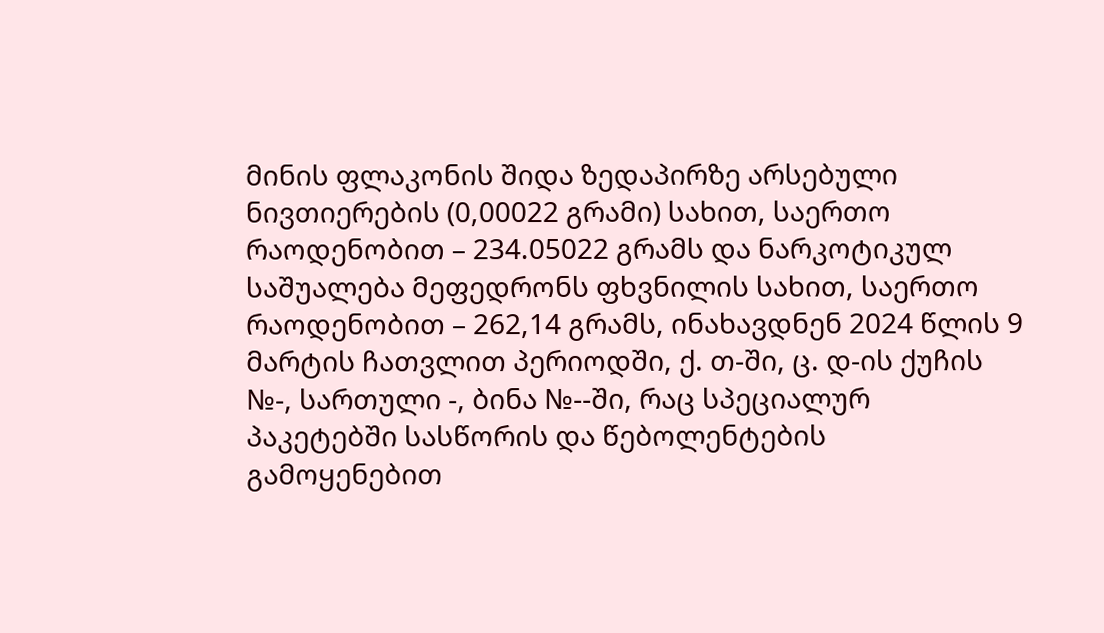მინის ფლაკონის შიდა ზედაპირზე არსებული ნივთიერების (0,00022 გრამი) სახით, საერთო რაოდენობით – 234.05022 გრამს და ნარკოტიკულ საშუალება მეფედრონს ფხვნილის სახით, საერთო რაოდენობით – 262,14 გრამს, ინახავდნენ 2024 წლის 9 მარტის ჩათვლით პერიოდში, ქ. თ-ში, ც. დ-ის ქუჩის №-, სართული -, ბინა №--ში, რაც სპეციალურ პაკეტებში სასწორის და წებოლენტების გამოყენებით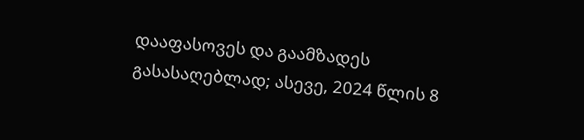დააფასოვეს და გაამზადეს გასასაღებლად; ასევე, 2024 წლის 8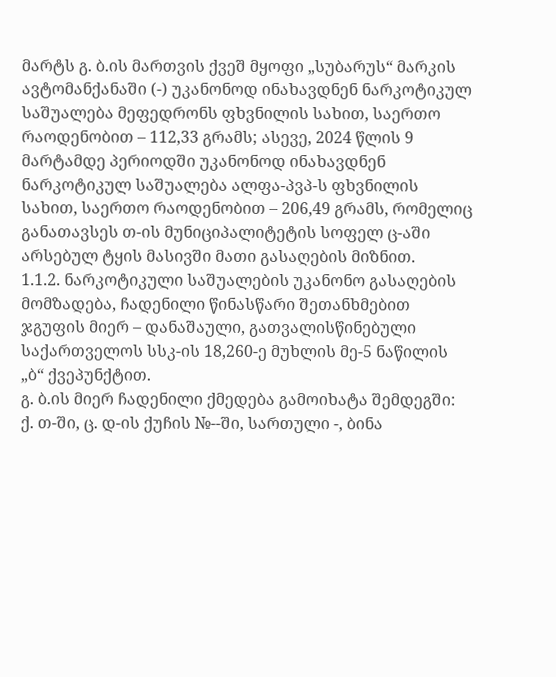მარტს გ. ბ.ის მართვის ქვეშ მყოფი „სუბარუს“ მარკის ავტომანქანაში (-) უკანონოდ ინახავდნენ ნარკოტიკულ საშუალება მეფედრონს ფხვნილის სახით, საერთო რაოდენობით – 112,33 გრამს; ასევე, 2024 წლის 9 მარტამდე პერიოდში უკანონოდ ინახავდნენ ნარკოტიკულ საშუალება ალფა-პვპ-ს ფხვნილის სახით, საერთო რაოდენობით – 206,49 გრამს, რომელიც განათავსეს თ-ის მუნიციპალიტეტის სოფელ ც-აში არსებულ ტყის მასივში მათი გასაღების მიზნით.
1.1.2. ნარკოტიკული საშუალების უკანონო გასაღების მომზადება, ჩადენილი წინასწარი შეთანხმებით ჯგუფის მიერ – დანაშაული, გათვალისწინებული საქართველოს სსკ-ის 18,260-ე მუხლის მე-5 ნაწილის „ბ“ ქვეპუნქტით.
გ. ბ.ის მიერ ჩადენილი ქმედება გამოიხატა შემდეგში:
ქ. თ-ში, ც. დ-ის ქუჩის №--ში, სართული -, ბინა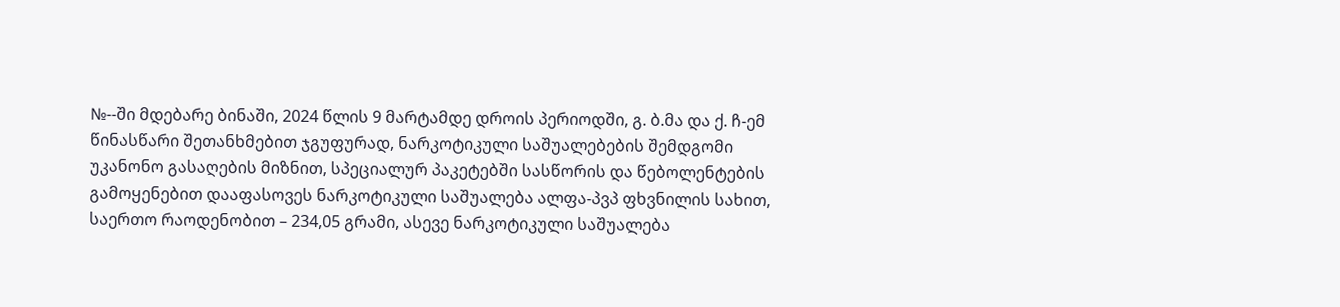№--ში მდებარე ბინაში, 2024 წლის 9 მარტამდე დროის პერიოდში, გ. ბ.მა და ქ. ჩ-ემ წინასწარი შეთანხმებით ჯგუფურად, ნარკოტიკული საშუალებების შემდგომი უკანონო გასაღების მიზნით, სპეციალურ პაკეტებში სასწორის და წებოლენტების გამოყენებით დააფასოვეს ნარკოტიკული საშუალება ალფა-პვპ ფხვნილის სახით, საერთო რაოდენობით – 234,05 გრამი, ასევე ნარკოტიკული საშუალება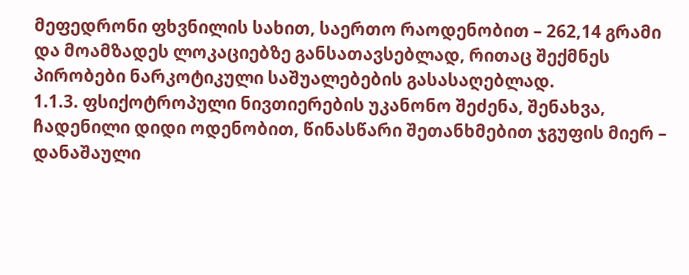მეფედრონი ფხვნილის სახით, საერთო რაოდენობით – 262,14 გრამი და მოამზადეს ლოკაციებზე განსათავსებლად, რითაც შექმნეს პირობები ნარკოტიკული საშუალებების გასასაღებლად.
1.1.3. ფსიქოტროპული ნივთიერების უკანონო შეძენა, შენახვა, ჩადენილი დიდი ოდენობით, წინასწარი შეთანხმებით ჯგუფის მიერ – დანაშაული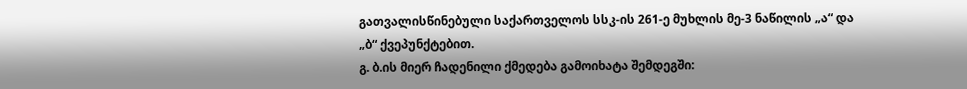გათვალისწინებული საქართველოს სსკ-ის 261-ე მუხლის მე-3 ნაწილის „ა“ და „ბ“ ქვეპუნქტებით.
გ. ბ.ის მიერ ჩადენილი ქმედება გამოიხატა შემდეგში: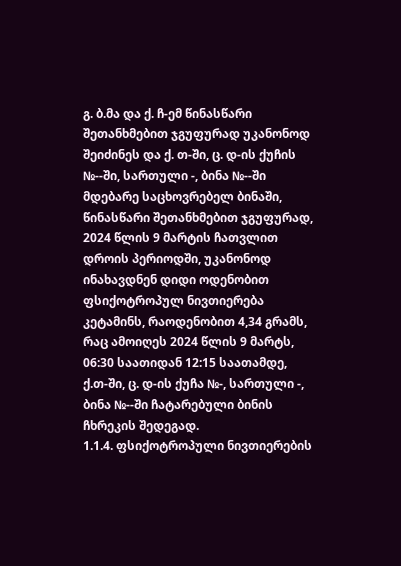გ. ბ.მა და ქ. ჩ-ემ წინასწარი შეთანხმებით ჯგუფურად უკანონოდ შეიძინეს და ქ. თ-ში, ც. დ-ის ქუჩის №--ში, სართული -, ბინა №--ში მდებარე საცხოვრებელ ბინაში, წინასწარი შეთანხმებით ჯგუფურად, 2024 წლის 9 მარტის ჩათვლით დროის პერიოდში, უკანონოდ ინახავდნენ დიდი ოდენობით ფსიქოტროპულ ნივთიერება კეტამინს, რაოდენობით 4,34 გრამს, რაც ამოიღეს 2024 წლის 9 მარტს, 06:30 საათიდან 12:15 საათამდე, ქ.თ-ში, ც. დ-ის ქუჩა №-, სართული -, ბინა №--ში ჩატარებული ბინის ჩხრეკის შედეგად.
1.1.4. ფსიქოტროპული ნივთიერების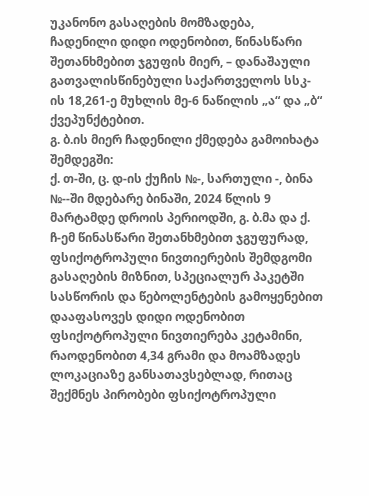უკანონო გასაღების მომზადება, ჩადენილი დიდი ოდენობით, წინასწარი შეთანხმებით ჯგუფის მიერ, – დანაშაული გათვალისწინებული საქართველოს სსკ-ის 18,261-ე მუხლის მე-6 ნაწილის „ა“ და „ბ“ ქვეპუნქტებით.
გ. ბ.ის მიერ ჩადენილი ქმედება გამოიხატა შემდეგში:
ქ. თ-ში, ც. დ-ის ქუჩის №-, სართული -, ბინა №--ში მდებარე ბინაში, 2024 წლის 9 მარტამდე დროის პერიოდში, გ. ბ.მა და ქ. ჩ-ემ წინასწარი შეთანხმებით ჯგუფურად, ფსიქოტროპული ნივთიერების შემდგომი გასაღების მიზნით, სპეციალურ პაკეტში სასწორის და წებოლენტების გამოყენებით დააფასოვეს დიდი ოდენობით ფსიქოტროპული ნივთიერება კეტამინი, რაოდენობით 4,34 გრამი და მოამზადეს ლოკაციაზე განსათავსებლად, რითაც შექმნეს პირობები ფსიქოტროპული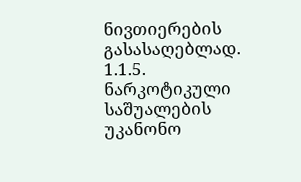ნივთიერების გასასაღებლად.
1.1.5. ნარკოტიკული საშუალების უკანონო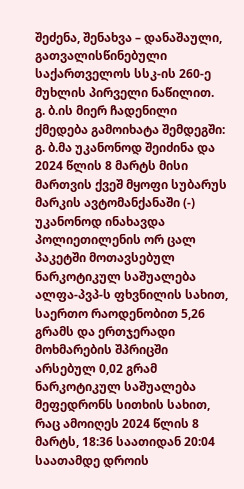შეძენა, შენახვა – დანაშაული, გათვალისწინებული საქართველოს სსკ-ის 260-ე მუხლის პირველი ნაწილით.
გ. ბ.ის მიერ ჩადენილი ქმედება გამოიხატა შემდეგში:
გ. ბ.მა უკანონოდ შეიძინა და 2024 წლის 8 მარტს მისი მართვის ქვეშ მყოფი სუბარუს მარკის ავტომანქანაში (-) უკანონოდ ინახავდა პოლიეთილენის ორ ცალ პაკეტში მოთავსებულ ნარკოტიკულ საშუალება ალფა-პვპ-ს ფხვნილის სახით, საერთო რაოდენობით 5,26 გრამს და ერთჯერადი მოხმარების შპრიცში არსებულ 0,02 გრამ ნარკოტიკულ საშუალება მეფედრონს სითხის სახით, რაც ამოიღეს 2024 წლის 8 მარტს, 18:36 საათიდან 20:04 საათამდე დროის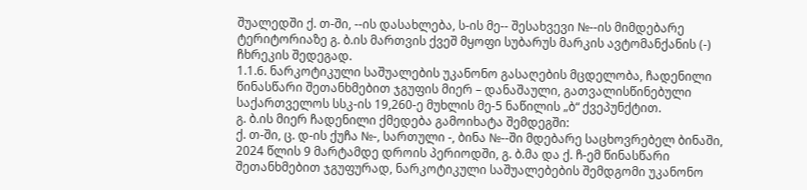შუალედში ქ. თ-ში, --ის დასახლება, ს-ის მე-- შესახვევი №--ის მიმდებარე ტერიტორიაზე გ. ბ.ის მართვის ქვეშ მყოფი სუბარუს მარკის ავტომანქანის (-) ჩხრეკის შედეგად.
1.1.6. ნარკოტიკული საშუალების უკანონო გასაღების მცდელობა, ჩადენილი წინასწარი შეთანხმებით ჯგუფის მიერ – დანაშაული, გათვალისწინებული საქართველოს სსკ-ის 19,260-ე მუხლის მე-5 ნაწილის „ბ“ ქვეპუნქტით.
გ. ბ.ის მიერ ჩადენილი ქმედება გამოიხატა შემდეგში:
ქ. თ-ში, ც. დ-ის ქუჩა №-, სართული -, ბინა №--ში მდებარე საცხოვრებელ ბინაში, 2024 წლის 9 მარტამდე დროის პერიოდში, გ. ბ.მა და ქ. ჩ-ემ წინასწარი შეთანხმებით ჯგუფურად, ნარკოტიკული საშუალებების შემდგომი უკანონო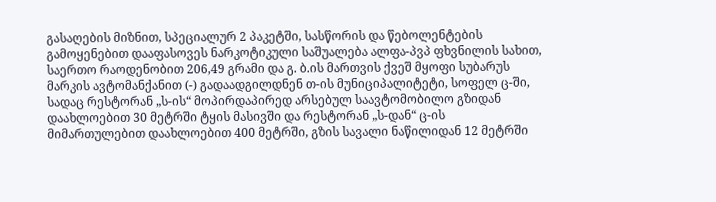გასაღების მიზნით, სპეციალურ 2 პაკეტში, სასწორის და წებოლენტების გამოყენებით დააფასოვეს ნარკოტიკული საშუალება ალფა-პვპ ფხვნილის სახით, საერთო რაოდენობით 206,49 გრამი და გ. ბ.ის მართვის ქვეშ მყოფი სუბარუს მარკის ავტომანქანით (-) გადაადგილდნენ თ-ის მუნიციპალიტეტი, სოფელ ც-ში, სადაც რესტორან „ს-ის“ მოპირდაპირედ არსებულ საავტომობილო გზიდან დაახლოებით 30 მეტრში ტყის მასივში და რესტორან „ს-დან“ ც-ის მიმართულებით დაახლოებით 400 მეტრში, გზის სავალი ნაწილიდან 12 მეტრში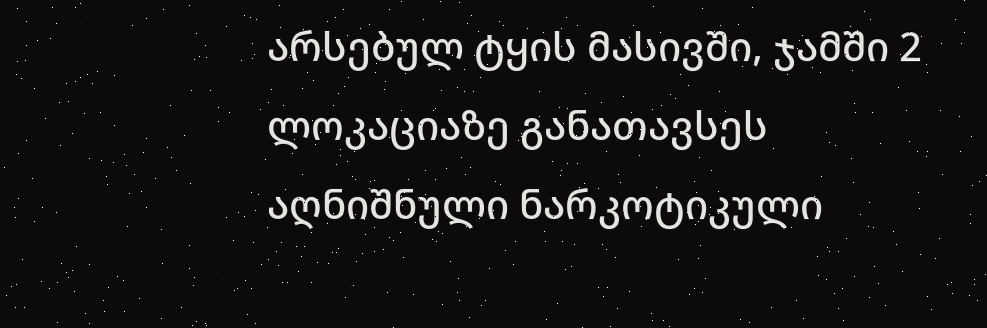არსებულ ტყის მასივში, ჯამში 2 ლოკაციაზე განათავსეს აღნიშნული ნარკოტიკული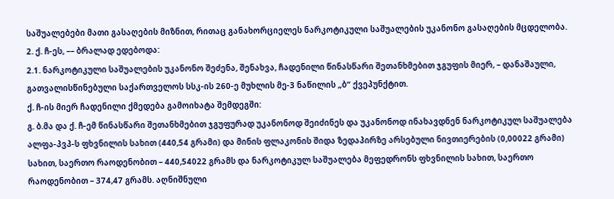საშუალებები მათი გასაღების მიზნით, რითაც განახორციელეს ნარკოტიკული საშუალების უკანონო გასაღების მცდელობა.
2. ქ. ჩ-ეს, –– ბრალად ედებოდა:
2.1. ნარკოტიკული საშუალების უკანონო შეძენა, შენახვა, ჩადენილი წინასწარი შეთანხმებით ჯგუფის მიერ, – დანაშაული, გათვალისწინებული საქართველოს სსკ-ის 260-ე მუხლის მე-3 ნაწილის „ბ“ ქვეპუნქტით.
ქ. ჩ-ის მიერ ჩადენილი ქმედება გამოიხატა შემდეგში:
გ. ბ.მა და ქ. ჩ-ემ წინასწარი შეთანხმებით ჯგუფურად უკანონოდ შეიძინეს და უკანონოდ ინახავდნენ ნარკოტიკულ საშუალება ალფა-პვპ-ს ფხვნილის სახით (440,54 გრამი) და მინის ფლაკონის შიდა ზედაპირზე არსებული ნივთიერების (0,00022 გრამი) სახით, საერთო რაოდენობით – 440,54022 გრამს და ნარკოტიკულ საშუალება მეფედრონს ფხვნილის სახით, საერთო რაოდენობით – 374,47 გრამს. აღნიშნული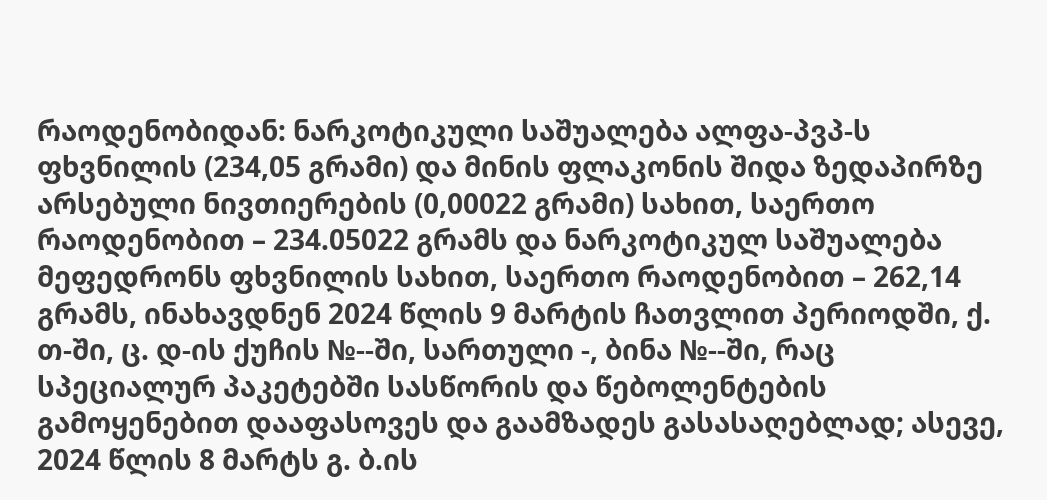რაოდენობიდან: ნარკოტიკული საშუალება ალფა-პვპ-ს ფხვნილის (234,05 გრამი) და მინის ფლაკონის შიდა ზედაპირზე არსებული ნივთიერების (0,00022 გრამი) სახით, საერთო რაოდენობით – 234.05022 გრამს და ნარკოტიკულ საშუალება მეფედრონს ფხვნილის სახით, საერთო რაოდენობით – 262,14 გრამს, ინახავდნენ 2024 წლის 9 მარტის ჩათვლით პერიოდში, ქ. თ-ში, ც. დ-ის ქუჩის №--ში, სართული -, ბინა №--ში, რაც სპეციალურ პაკეტებში სასწორის და წებოლენტების გამოყენებით დააფასოვეს და გაამზადეს გასასაღებლად; ასევე, 2024 წლის 8 მარტს გ. ბ.ის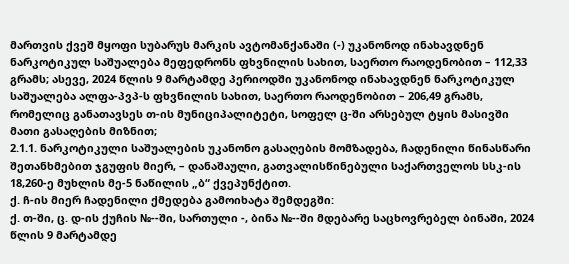მართვის ქვეშ მყოფი სუბარუს მარკის ავტომანქანაში (-) უკანონოდ ინახავდნენ ნარკოტიკულ საშუალება მეფედრონს ფხვნილის სახით, საერთო რაოდენობით – 112,33 გრამს; ასევე, 2024 წლის 9 მარტამდე პერიოდში უკანონოდ ინახავდნენ ნარკოტიკულ საშუალება ალფა-პვპ-ს ფხვნილის სახით, საერთო რაოდენობით – 206,49 გრამს, რომელიც განათავსეს თ-ის მუნიციპალიტეტი, სოფელ ც-ში არსებულ ტყის მასივში მათი გასაღების მიზნით;
2.1.1. ნარკოტიკული საშუალების უკანონო გასაღების მომზადება, ჩადენილი წინასწარი შეთანხმებით ჯგუფის მიერ, – დანაშაული, გათვალისწინებული საქართველოს სსკ-ის 18,260-ე მუხლის მე-5 ნაწილის „ბ“ ქვეპუნქტით.
ქ. ჩ-ის მიერ ჩადენილი ქმედება გამოიხატა შემდეგში:
ქ. თ-ში, ც. დ-ის ქუჩის №--ში, სართული -, ბინა №--ში მდებარე საცხოვრებელ ბინაში, 2024 წლის 9 მარტამდე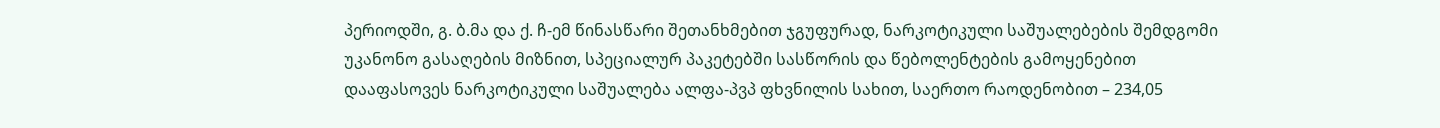პერიოდში, გ. ბ.მა და ქ. ჩ-ემ წინასწარი შეთანხმებით ჯგუფურად, ნარკოტიკული საშუალებების შემდგომი უკანონო გასაღების მიზნით, სპეციალურ პაკეტებში სასწორის და წებოლენტების გამოყენებით დააფასოვეს ნარკოტიკული საშუალება ალფა-პვპ ფხვნილის სახით, საერთო რაოდენობით – 234,05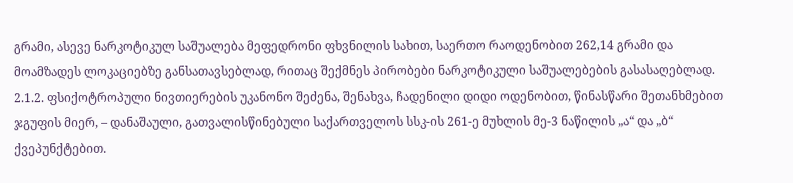გრამი, ასევე ნარკოტიკულ საშუალება მეფედრონი ფხვნილის სახით, საერთო რაოდენობით 262,14 გრამი და მოამზადეს ლოკაციებზე განსათავსებლად, რითაც შექმნეს პირობები ნარკოტიკული საშუალებების გასასაღებლად.
2.1.2. ფსიქოტროპული ნივთიერების უკანონო შეძენა, შენახვა, ჩადენილი დიდი ოდენობით, წინასწარი შეთანხმებით ჯგუფის მიერ, – დანაშაული, გათვალისწინებული საქართველოს სსკ-ის 261-ე მუხლის მე-3 ნაწილის „ა“ და „ბ“ ქვეპუნქტებით.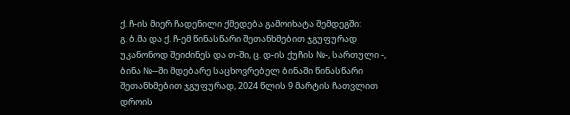ქ. ჩ-ის მიერ ჩადენილი ქმედება გამოიხატა შემდეგში:
გ. ბ.მა და ქ. ჩ-ემ წინასწარი შეთანხმებით ჯგუფურად უკანონოდ შეიძინეს და თ-ში, ც. დ-ის ქუჩის №-, სართული -, ბინა №--ში მდებარე საცხოვრებელ ბინაში წინასწარი შეთანხმებით ჯგუფურად, 2024 წლის 9 მარტის ჩათვლით დროის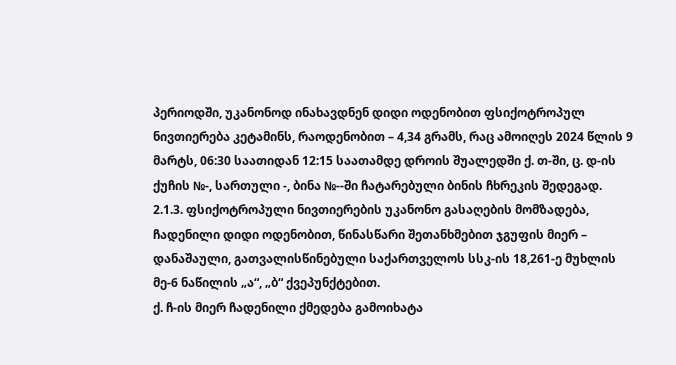პერიოდში, უკანონოდ ინახავდნენ დიდი ოდენობით ფსიქოტროპულ ნივთიერება კეტამინს, რაოდენობით – 4,34 გრამს, რაც ამოიღეს 2024 წლის 9 მარტს, 06:30 საათიდან 12:15 საათამდე დროის შუალედში ქ. თ-ში, ც. დ-ის ქუჩის №-, სართული -, ბინა №--ში ჩატარებული ბინის ჩხრეკის შედეგად.
2.1.3. ფსიქოტროპული ნივთიერების უკანონო გასაღების მომზადება, ჩადენილი დიდი ოდენობით, წინასწარი შეთანხმებით ჯგუფის მიერ – დანაშაული, გათვალისწინებული საქართველოს სსკ-ის 18,261-ე მუხლის მე-6 ნაწილის „ა“, „ბ“ ქვეპუნქტებით.
ქ. ჩ-ის მიერ ჩადენილი ქმედება გამოიხატა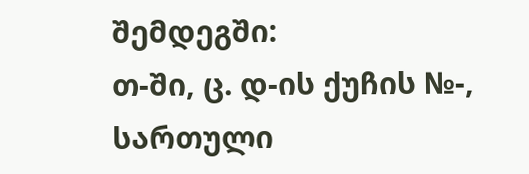შემდეგში:
თ-ში, ც. დ-ის ქუჩის №-, სართული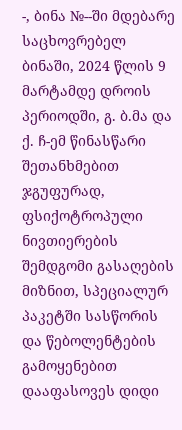-, ბინა №--ში მდებარე საცხოვრებელ ბინაში, 2024 წლის 9 მარტამდე დროის პერიოდში, გ. ბ.მა და ქ. ჩ-ემ წინასწარი შეთანხმებით ჯგუფურად, ფსიქოტროპული ნივთიერების შემდგომი გასაღების მიზნით, სპეციალურ პაკეტში სასწორის და წებოლენტების გამოყენებით დააფასოვეს დიდი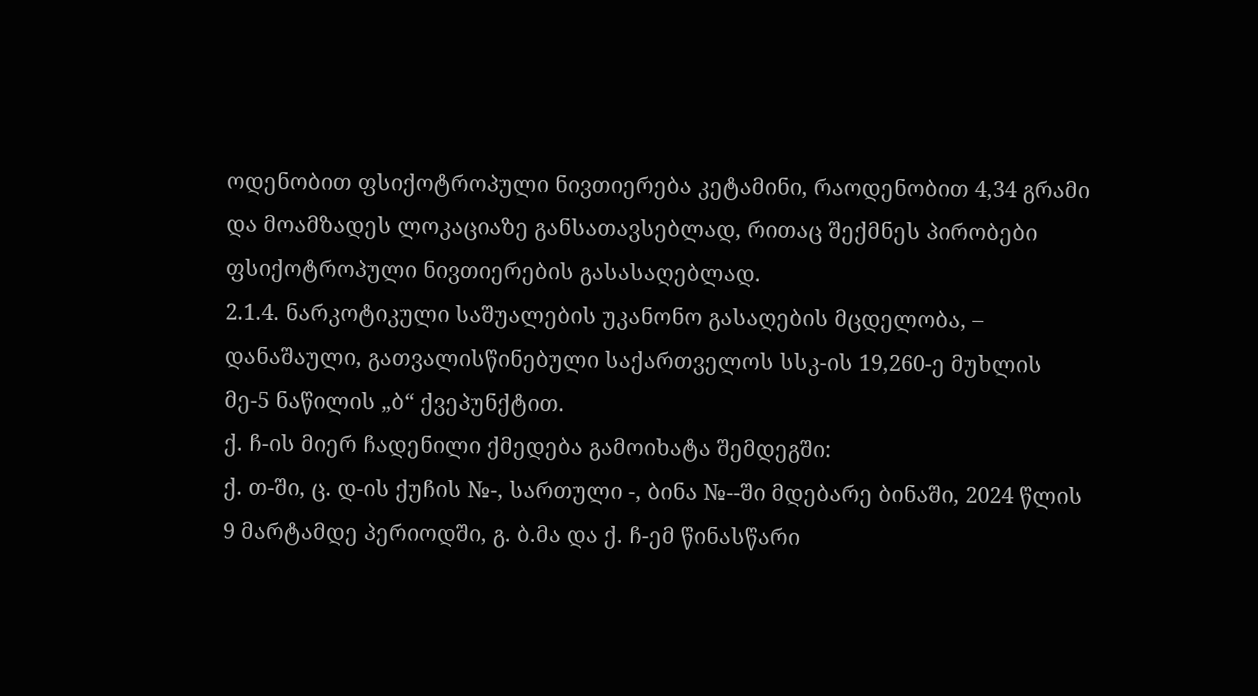ოდენობით ფსიქოტროპული ნივთიერება კეტამინი, რაოდენობით 4,34 გრამი და მოამზადეს ლოკაციაზე განსათავსებლად, რითაც შექმნეს პირობები ფსიქოტროპული ნივთიერების გასასაღებლად.
2.1.4. ნარკოტიკული საშუალების უკანონო გასაღების მცდელობა, – დანაშაული, გათვალისწინებული საქართველოს სსკ-ის 19,260-ე მუხლის მე-5 ნაწილის „ბ“ ქვეპუნქტით.
ქ. ჩ-ის მიერ ჩადენილი ქმედება გამოიხატა შემდეგში:
ქ. თ-ში, ც. დ-ის ქუჩის №-, სართული -, ბინა №--ში მდებარე ბინაში, 2024 წლის 9 მარტამდე პერიოდში, გ. ბ.მა და ქ. ჩ-ემ წინასწარი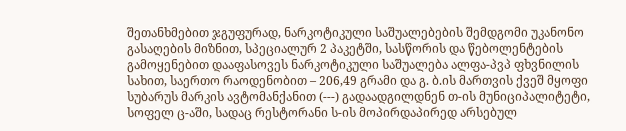შეთანხმებით ჯგუფურად, ნარკოტიკული საშუალებების შემდგომი უკანონო გასაღების მიზნით, სპეციალურ 2 პაკეტში, სასწორის და წებოლენტების გამოყენებით დააფასოვეს ნარკოტიკული საშუალება ალფა-პვპ ფხვნილის სახით, საერთო რაოდენობით – 206,49 გრამი და გ. ბ.ის მართვის ქვეშ მყოფი სუბარუს მარკის ავტომანქანით (---) გადაადგილდნენ თ-ის მუნიციპალიტეტი, სოფელ ც-აში, სადაც რესტორანი ს-ის მოპირდაპირედ არსებულ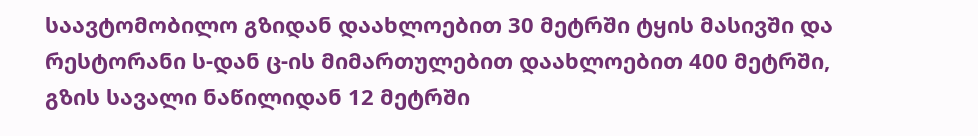საავტომობილო გზიდან დაახლოებით 30 მეტრში ტყის მასივში და რესტორანი ს-დან ც-ის მიმართულებით დაახლოებით 400 მეტრში, გზის სავალი ნაწილიდან 12 მეტრში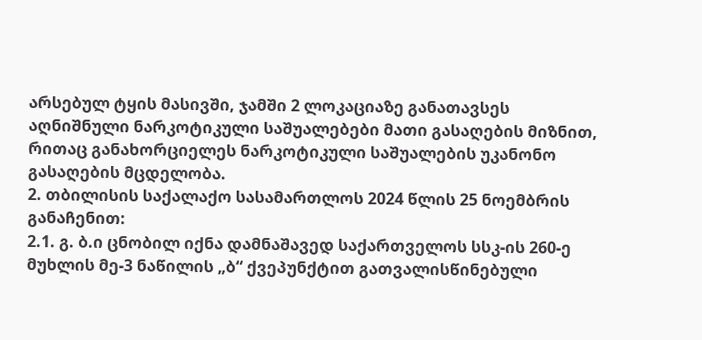არსებულ ტყის მასივში, ჯამში 2 ლოკაციაზე განათავსეს აღნიშნული ნარკოტიკული საშუალებები მათი გასაღების მიზნით, რითაც განახორციელეს ნარკოტიკული საშუალების უკანონო გასაღების მცდელობა.
2. თბილისის საქალაქო სასამართლოს 2024 წლის 25 ნოემბრის განაჩენით:
2.1. გ. ბ.ი ცნობილ იქნა დამნაშავედ საქართველოს სსკ-ის 260-ე მუხლის მე-3 ნაწილის „ბ“ ქვეპუნქტით გათვალისწინებული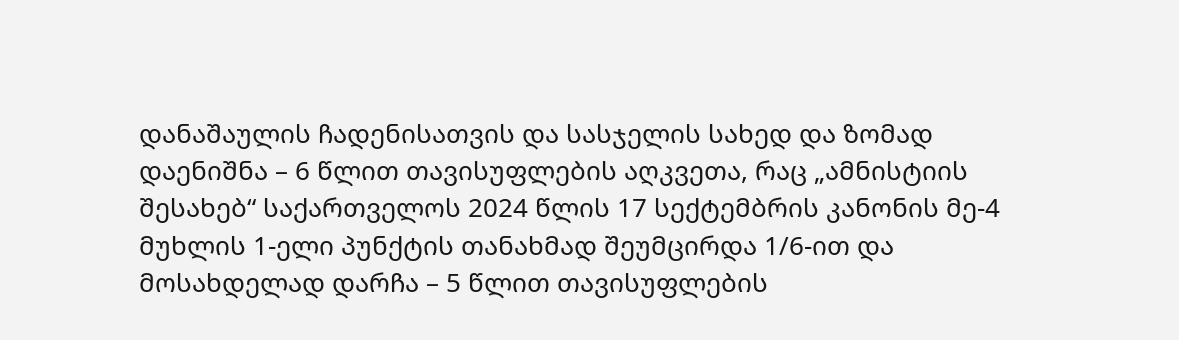დანაშაულის ჩადენისათვის და სასჯელის სახედ და ზომად დაენიშნა – 6 წლით თავისუფლების აღკვეთა, რაც „ამნისტიის შესახებ“ საქართველოს 2024 წლის 17 სექტემბრის კანონის მე-4 მუხლის 1-ელი პუნქტის თანახმად შეუმცირდა 1/6-ით და მოსახდელად დარჩა – 5 წლით თავისუფლების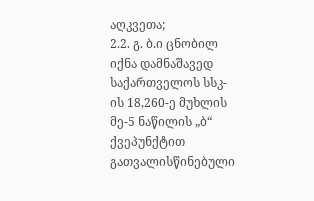აღკვეთა;
2.2. გ. ბ.ი ცნობილ იქნა დამნაშავედ საქართველოს სსკ-ის 18,260-ე მუხლის მე-5 ნაწილის „ბ“ ქვეპუნქტით გათვალისწინებული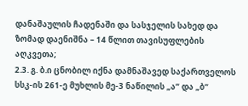დანაშაულის ჩადენაში და სასჯელის სახედ და ზომად დაენიშნა – 14 წლით თავისუფლების აღკვეთა;
2.3. გ. ბ.ი ცნობილ იქნა დამნაშავედ საქართველოს სსკ-ის 261-ე მუხლის მე-3 ნაწილის „ა“ და „ბ“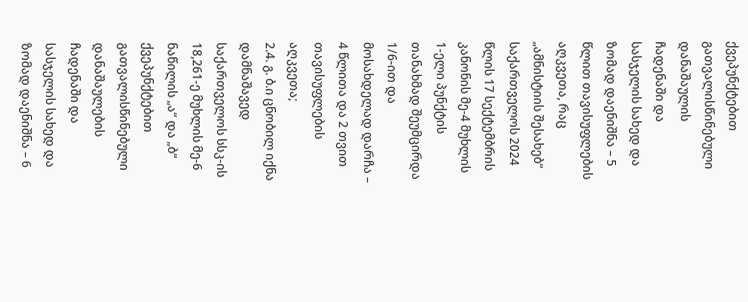ქვეპუნქტებით გათვალისწინებული დანაშაულის ჩადენაში და სასჯელის სახედ და ზომად დაენიშნა – 5 წლით თავისუფლების აღკვეთა, რაც „ამნისტიის შესახებ“ საქართველოს 2024 წლის 17 სექტემბრის კანონის მე-4 მუხლის 1-ელი პუნქტის თანახმად შეუმცირდა 1/6-ით და მოსახდელად დარჩა – 4 წლითა და 2 თვით თავისუფლების აღკვეთა;
2.4. გ. ბ.ი ცნობილ იქნა დამნაშავედ საქართველოს სსკ-ის 18,261-ე მუხლის მე-6 ნაწილის „ა“ და „ბ“ ქვეპუნქტებით გათვალისწინებული დანაშაულების ჩადენაში და სასჯელის სახედ და ზომად დაენიშნა – 6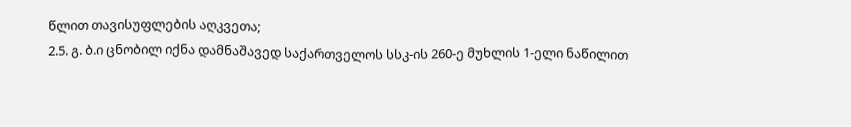წლით თავისუფლების აღკვეთა;
2.5. გ. ბ.ი ცნობილ იქნა დამნაშავედ საქართველოს სსკ-ის 260-ე მუხლის 1-ელი ნაწილით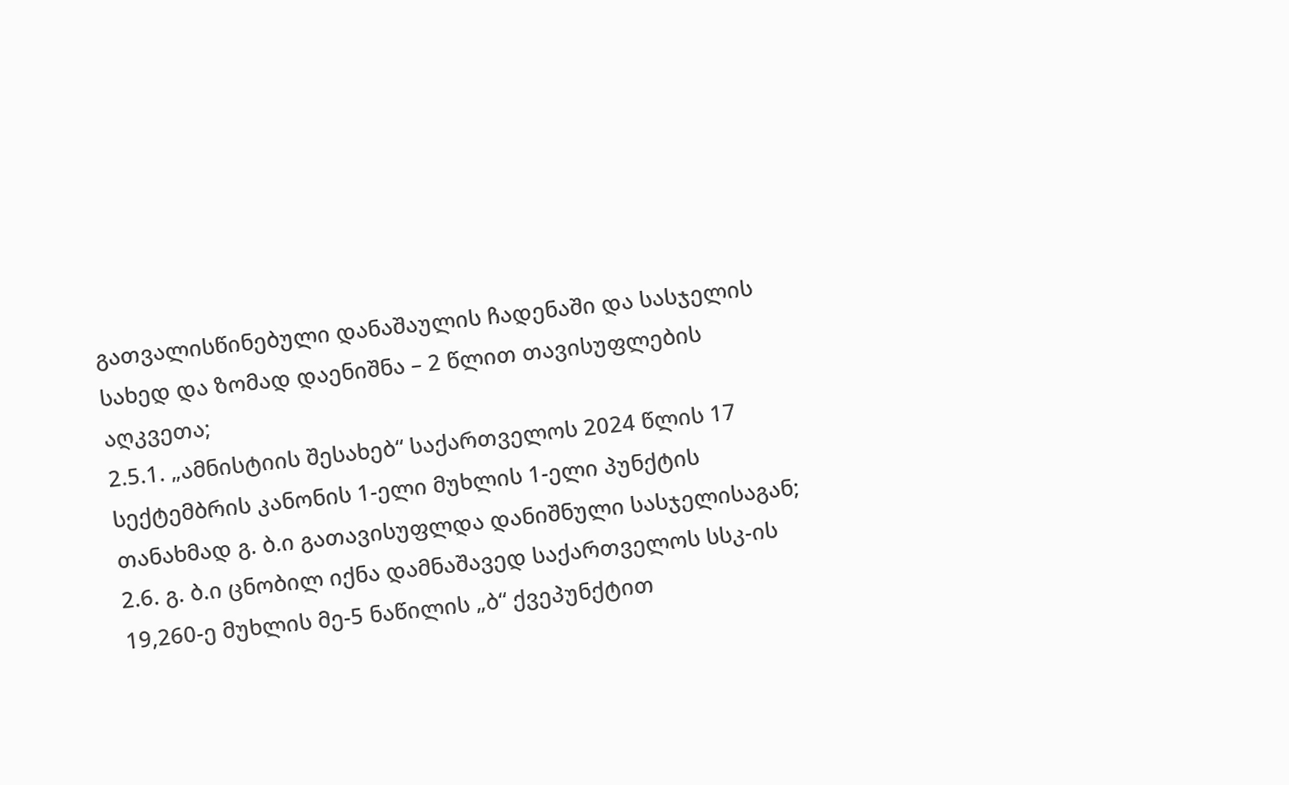გათვალისწინებული დანაშაულის ჩადენაში და სასჯელის სახედ და ზომად დაენიშნა – 2 წლით თავისუფლების აღკვეთა;
2.5.1. „ამნისტიის შესახებ“ საქართველოს 2024 წლის 17 სექტემბრის კანონის 1-ელი მუხლის 1-ელი პუნქტის თანახმად გ. ბ.ი გათავისუფლდა დანიშნული სასჯელისაგან;
2.6. გ. ბ.ი ცნობილ იქნა დამნაშავედ საქართველოს სსკ-ის 19,260-ე მუხლის მე-5 ნაწილის „ბ“ ქვეპუნქტით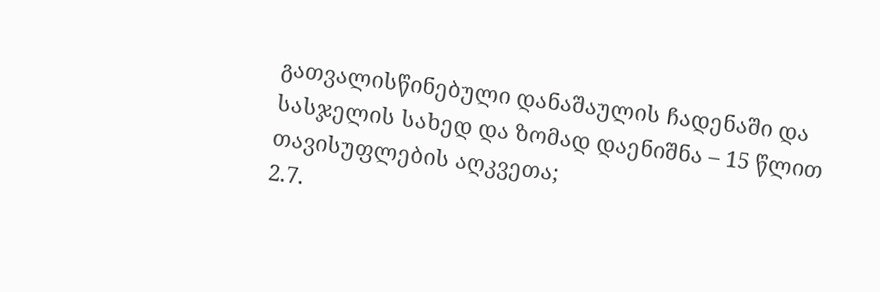გათვალისწინებული დანაშაულის ჩადენაში და სასჯელის სახედ და ზომად დაენიშნა – 15 წლით თავისუფლების აღკვეთა;
2.7.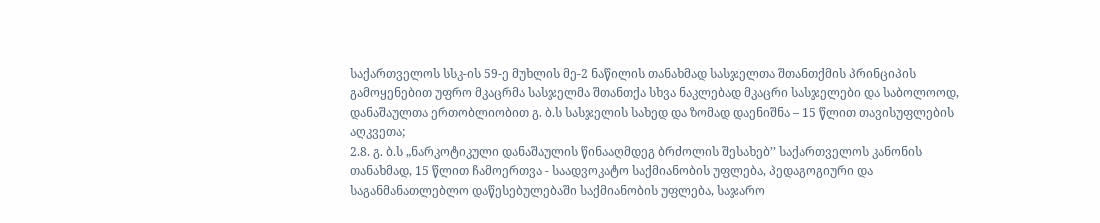საქართველოს სსკ-ის 59-ე მუხლის მე-2 ნაწილის თანახმად სასჯელთა შთანთქმის პრინციპის გამოყენებით უფრო მკაცრმა სასჯელმა შთანთქა სხვა ნაკლებად მკაცრი სასჯელები და საბოლოოდ, დანაშაულთა ერთობლიობით გ. ბ.ს სასჯელის სახედ და ზომად დაენიშნა – 15 წლით თავისუფლების აღკვეთა;
2.8. გ. ბ.ს „ნარკოტიკული დანაშაულის წინააღმდეგ ბრძოლის შესახებ’’ საქართველოს კანონის თანახმად, 15 წლით ჩამოერთვა - საადვოკატო საქმიანობის უფლება, პედაგოგიური და საგანმანათლებლო დაწესებულებაში საქმიანობის უფლება, საჯარო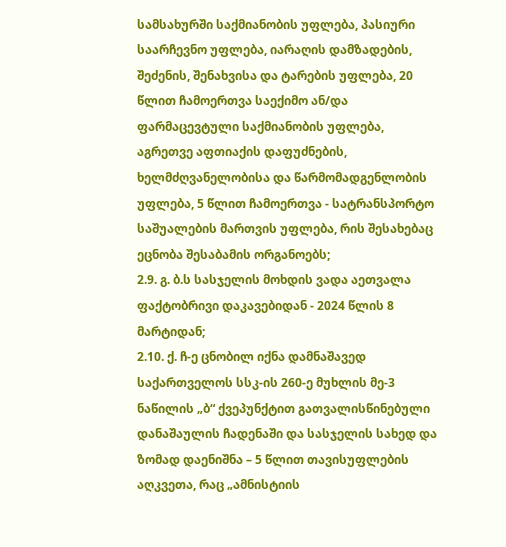სამსახურში საქმიანობის უფლება, პასიური საარჩევნო უფლება, იარაღის დამზადების, შეძენის, შენახვისა და ტარების უფლება, 20 წლით ჩამოერთვა საექიმო ან/და ფარმაცევტული საქმიანობის უფლება, აგრეთვე აფთიაქის დაფუძნების, ხელმძღვანელობისა და წარმომადგენლობის უფლება, 5 წლით ჩამოერთვა - სატრანსპორტო საშუალების მართვის უფლება, რის შესახებაც ეცნობა შესაბამის ორგანოებს;
2.9. გ. ბ.ს სასჯელის მოხდის ვადა აეთვალა ფაქტობრივი დაკავებიდან - 2024 წლის 8 მარტიდან;
2.10. ქ. ჩ-ე ცნობილ იქნა დამნაშავედ საქართველოს სსკ-ის 260-ე მუხლის მე-3 ნაწილის „ბ“ ქვეპუნქტით გათვალისწინებული დანაშაულის ჩადენაში და სასჯელის სახედ და ზომად დაენიშნა – 5 წლით თავისუფლების აღკვეთა, რაც „ამნისტიის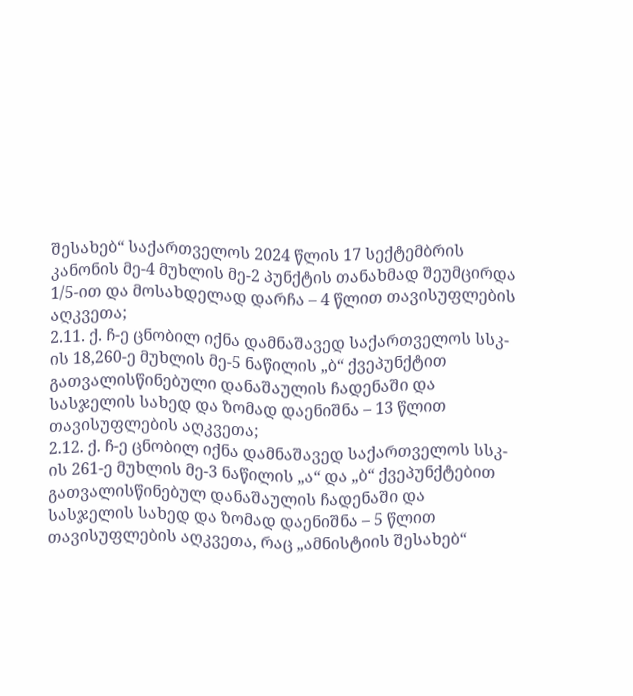შესახებ“ საქართველოს 2024 წლის 17 სექტემბრის კანონის მე-4 მუხლის მე-2 პუნქტის თანახმად შეუმცირდა 1/5-ით და მოსახდელად დარჩა – 4 წლით თავისუფლების აღკვეთა;
2.11. ქ. ჩ-ე ცნობილ იქნა დამნაშავედ საქართველოს სსკ-ის 18,260-ე მუხლის მე-5 ნაწილის „ბ“ ქვეპუნქტით გათვალისწინებული დანაშაულის ჩადენაში და სასჯელის სახედ და ზომად დაენიშნა – 13 წლით თავისუფლების აღკვეთა;
2.12. ქ. ჩ-ე ცნობილ იქნა დამნაშავედ საქართველოს სსკ-ის 261-ე მუხლის მე-3 ნაწილის „ა“ და „ბ“ ქვეპუნქტებით გათვალისწინებულ დანაშაულის ჩადენაში და სასჯელის სახედ და ზომად დაენიშნა – 5 წლით თავისუფლების აღკვეთა, რაც „ამნისტიის შესახებ“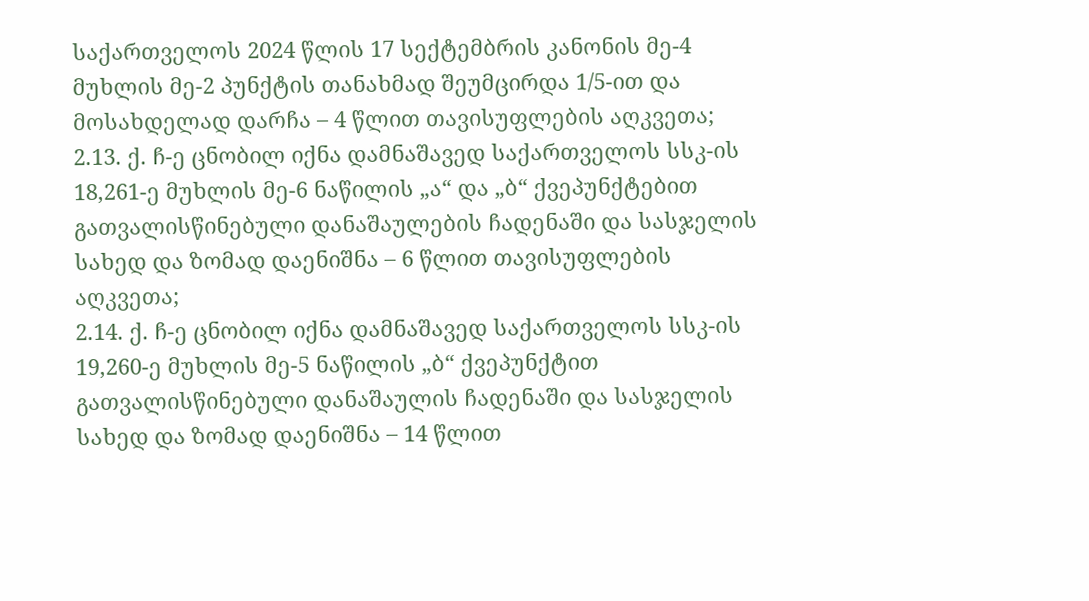საქართველოს 2024 წლის 17 სექტემბრის კანონის მე-4 მუხლის მე-2 პუნქტის თანახმად შეუმცირდა 1/5-ით და მოსახდელად დარჩა – 4 წლით თავისუფლების აღკვეთა;
2.13. ქ. ჩ-ე ცნობილ იქნა დამნაშავედ საქართველოს სსკ-ის 18,261-ე მუხლის მე-6 ნაწილის „ა“ და „ბ“ ქვეპუნქტებით გათვალისწინებული დანაშაულების ჩადენაში და სასჯელის სახედ და ზომად დაენიშნა – 6 წლით თავისუფლების აღკვეთა;
2.14. ქ. ჩ-ე ცნობილ იქნა დამნაშავედ საქართველოს სსკ-ის 19,260-ე მუხლის მე-5 ნაწილის „ბ“ ქვეპუნქტით გათვალისწინებული დანაშაულის ჩადენაში და სასჯელის სახედ და ზომად დაენიშნა – 14 წლით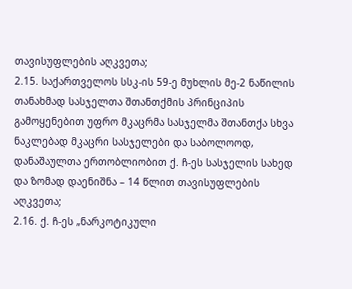თავისუფლების აღკვეთა;
2.15. საქართველოს სსკ-ის 59-ე მუხლის მე-2 ნაწილის თანახმად სასჯელთა შთანთქმის პრინციპის გამოყენებით უფრო მკაცრმა სასჯელმა შთანთქა სხვა ნაკლებად მკაცრი სასჯელები და საბოლოოდ, დანაშაულთა ერთობლიობით ქ. ჩ-ეს სასჯელის სახედ და ზომად დაენიშნა – 14 წლით თავისუფლების აღკვეთა;
2.16. ქ. ჩ-ეს „ნარკოტიკული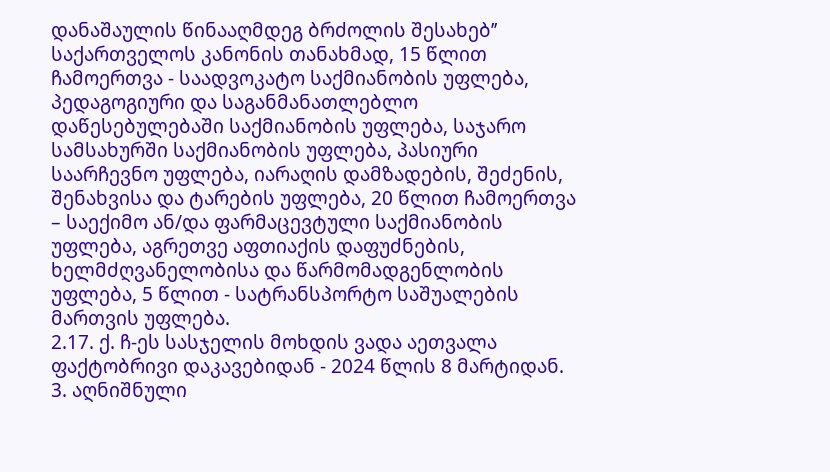დანაშაულის წინააღმდეგ ბრძოლის შესახებ’’ საქართველოს კანონის თანახმად, 15 წლით ჩამოერთვა - საადვოკატო საქმიანობის უფლება, პედაგოგიური და საგანმანათლებლო დაწესებულებაში საქმიანობის უფლება, საჯარო სამსახურში საქმიანობის უფლება, პასიური საარჩევნო უფლება, იარაღის დამზადების, შეძენის, შენახვისა და ტარების უფლება, 20 წლით ჩამოერთვა – საექიმო ან/და ფარმაცევტული საქმიანობის უფლება, აგრეთვე აფთიაქის დაფუძნების, ხელმძღვანელობისა და წარმომადგენლობის უფლება, 5 წლით - სატრანსპორტო საშუალების მართვის უფლება.
2.17. ქ. ჩ-ეს სასჯელის მოხდის ვადა აეთვალა ფაქტობრივი დაკავებიდან - 2024 წლის 8 მარტიდან.
3. აღნიშნული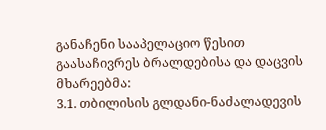განაჩენი სააპელაციო წესით გაასაჩივრეს ბრალდებისა და დაცვის მხარეებმა:
3.1. თბილისის გლდანი-ნაძალადევის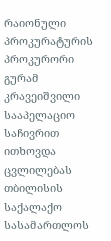რაიონული პროკურატურის პროკურორი გურამ კრავეიშვილი სააპელაციო საჩივრით ითხოვდა ცვლილებას თბილისის საქალაქო სასამართლოს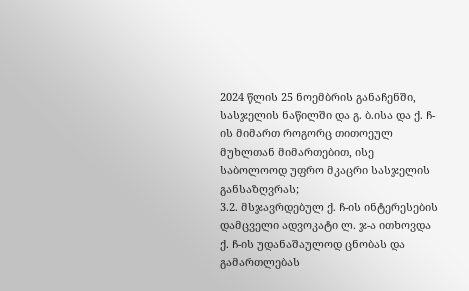2024 წლის 25 ნოემბრის განაჩენში, სასჯელის ნაწილში და გ. ბ.ისა და ქ. ჩ-ის მიმართ როგორც თითოეულ მუხლთან მიმართებით, ისე საბოლოოდ უფრო მკაცრი სასჯელის განსაზღვრას;
3.2. მსჯავრდებულ ქ. ჩ-ის ინტერესების დამცველი ადვოკატი ლ. ჯ-ა ითხოვდა ქ. ჩ-ის უდანაშაულოდ ცნობას და გამართლებას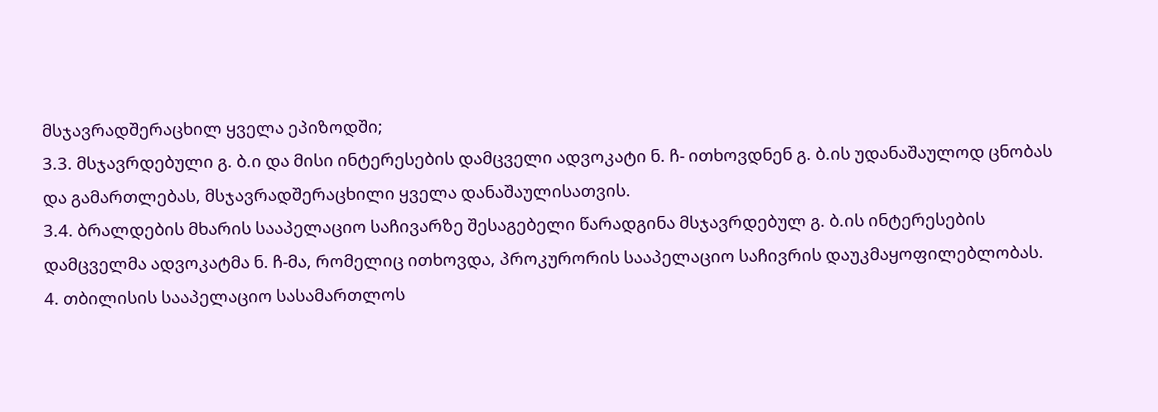მსჯავრადშერაცხილ ყველა ეპიზოდში;
3.3. მსჯავრდებული გ. ბ.ი და მისი ინტერესების დამცველი ადვოკატი ნ. ჩ- ითხოვდნენ გ. ბ.ის უდანაშაულოდ ცნობას და გამართლებას, მსჯავრადშერაცხილი ყველა დანაშაულისათვის.
3.4. ბრალდების მხარის სააპელაციო საჩივარზე შესაგებელი წარადგინა მსჯავრდებულ გ. ბ.ის ინტერესების დამცველმა ადვოკატმა ნ. ჩ-მა, რომელიც ითხოვდა, პროკურორის სააპელაციო საჩივრის დაუკმაყოფილებლობას.
4. თბილისის სააპელაციო სასამართლოს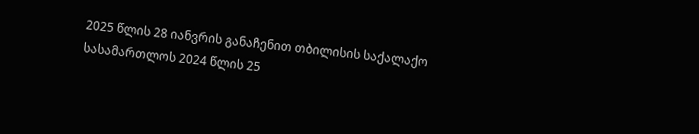2025 წლის 28 იანვრის განაჩენით თბილისის საქალაქო სასამართლოს 2024 წლის 25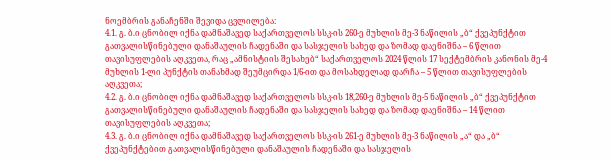ნოემბრის განაჩენში შევიდა ცვლილება:
4.1. გ. ბ.ი ცნობილ იქნა დამნაშავედ საქართველოს სსკ-ის 260-ე მუხლის მე-3 ნაწილის „ბ“ ქვეპუნქტით გათვალისწინებული დანაშაულის ჩადენაში და სასჯელის სახედ და ზომად დაენიშნა – 6 წლით თავისუფლების აღკვეთა, რაც „ამნისტიის შესახებ“ საქართველოს 2024 წლის 17 სექტემბრის კანონის მე-4 მუხლის 1-ლი პუნქტის თანახმად შეუმცირდა 1/6-ით და მოსახდელად დარჩა – 5 წლით თავისუფლების აღკვეთა;
4.2. გ. ბ.ი ცნობილ იქნა დამნაშავედ საქართველოს სსკ-ის 18,260-ე მუხლის მე-5 ნაწილის „ბ“ ქვეპუნქტით გათვალისწინებული დანაშაულის ჩადენაში და სასჯელის სახედ და ზომად დაენიშნა – 14 წლით თავისუფლების აღკვეთა;
4.3. გ. ბ.ი ცნობილ იქნა დამნაშავედ საქართველოს სსკ-ის 261-ე მუხლის მე-3 ნაწილის „ა“ და „ბ“ ქვეპუნქტებით გათვალისწინებული დანაშაულის ჩადენაში და სასჯელის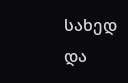სახედ და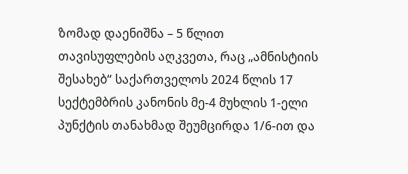ზომად დაენიშნა – 5 წლით თავისუფლების აღკვეთა, რაც „ამნისტიის შესახებ“ საქართველოს 2024 წლის 17 სექტემბრის კანონის მე-4 მუხლის 1-ელი პუნქტის თანახმად შეუმცირდა 1/6-ით და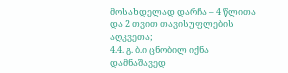მოსახდელად დარჩა – 4 წლითა და 2 თვით თავისუფლების აღკვეთა;
4.4. გ. ბ.ი ცნობილ იქნა დამნაშავედ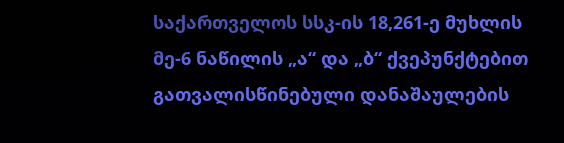საქართველოს სსკ-ის 18,261-ე მუხლის მე-6 ნაწილის „ა“ და „ბ“ ქვეპუნქტებით გათვალისწინებული დანაშაულების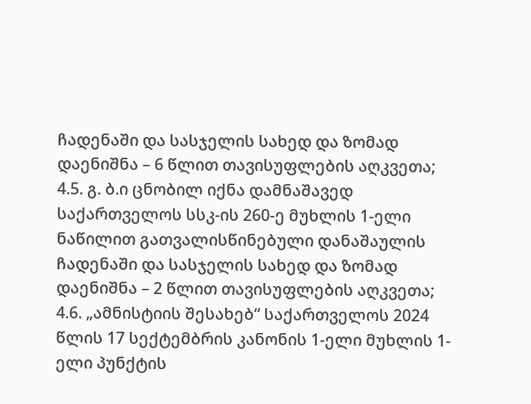ჩადენაში და სასჯელის სახედ და ზომად დაენიშნა – 6 წლით თავისუფლების აღკვეთა;
4.5. გ. ბ.ი ცნობილ იქნა დამნაშავედ საქართველოს სსკ-ის 260-ე მუხლის 1-ელი ნაწილით გათვალისწინებული დანაშაულის ჩადენაში და სასჯელის სახედ და ზომად დაენიშნა – 2 წლით თავისუფლების აღკვეთა;
4.6. „ამნისტიის შესახებ“ საქართველოს 2024 წლის 17 სექტემბრის კანონის 1-ელი მუხლის 1-ელი პუნქტის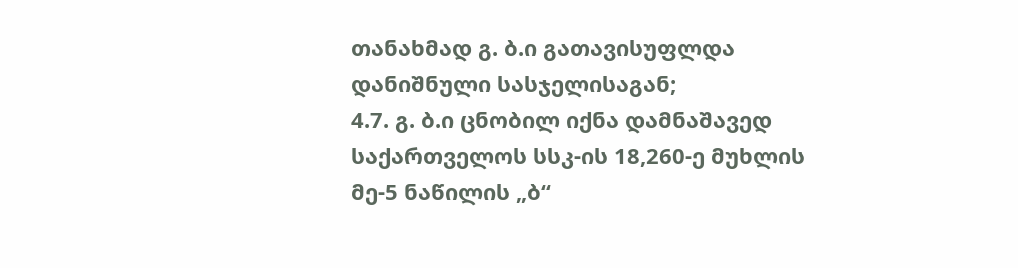თანახმად გ. ბ.ი გათავისუფლდა დანიშნული სასჯელისაგან;
4.7. გ. ბ.ი ცნობილ იქნა დამნაშავედ საქართველოს სსკ-ის 18,260-ე მუხლის მე-5 ნაწილის „ბ“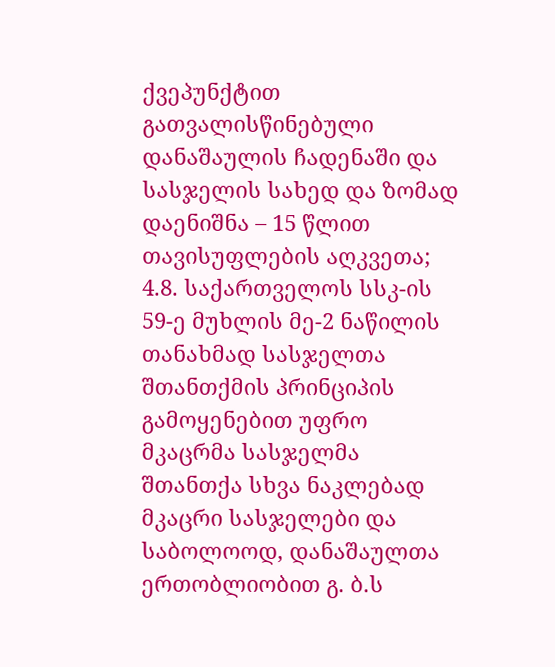ქვეპუნქტით გათვალისწინებული დანაშაულის ჩადენაში და სასჯელის სახედ და ზომად დაენიშნა – 15 წლით თავისუფლების აღკვეთა;
4.8. საქართველოს სსკ-ის 59-ე მუხლის მე-2 ნაწილის თანახმად სასჯელთა შთანთქმის პრინციპის გამოყენებით უფრო მკაცრმა სასჯელმა შთანთქა სხვა ნაკლებად მკაცრი სასჯელები და საბოლოოდ, დანაშაულთა ერთობლიობით გ. ბ.ს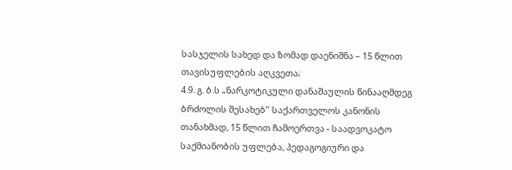სასჯელის სახედ და ზომად დაენიშნა – 15 წლით თავისუფლების აღკვეთა;
4.9. გ. ბ.ს „ნარკოტიკული დანაშაულის წინააღმდეგ ბრძოლის შესახებ’’ საქართველოს კანონის თანახმად, 15 წლით ჩამოერთვა - საადვოკატო საქმიანობის უფლება, პედაგოგიური და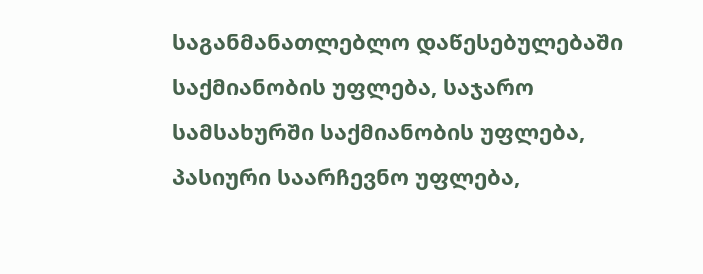საგანმანათლებლო დაწესებულებაში საქმიანობის უფლება, საჯარო სამსახურში საქმიანობის უფლება, პასიური საარჩევნო უფლება,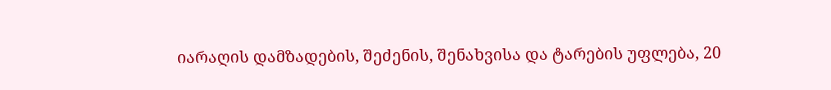იარაღის დამზადების, შეძენის, შენახვისა და ტარების უფლება, 20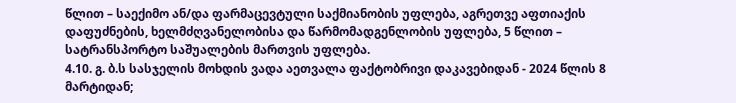წლით – საექიმო ან/და ფარმაცევტული საქმიანობის უფლება, აგრეთვე აფთიაქის დაფუძნების, ხელმძღვანელობისა და წარმომადგენლობის უფლება, 5 წლით – სატრანსპორტო საშუალების მართვის უფლება.
4.10. გ. ბ.ს სასჯელის მოხდის ვადა აეთვალა ფაქტობრივი დაკავებიდან - 2024 წლის 8 მარტიდან;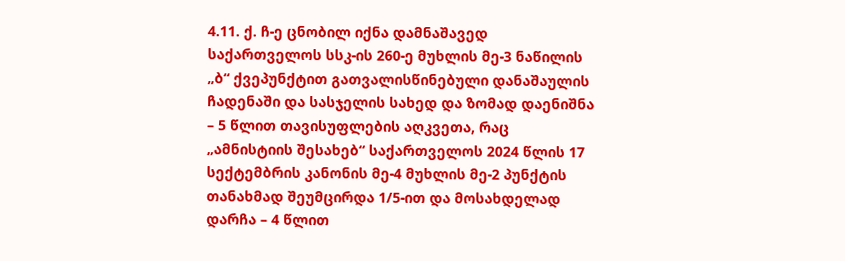4.11. ქ. ჩ-ე ცნობილ იქნა დამნაშავედ საქართველოს სსკ-ის 260-ე მუხლის მე-3 ნაწილის „ბ“ ქვეპუნქტით გათვალისწინებული დანაშაულის ჩადენაში და სასჯელის სახედ და ზომად დაენიშნა – 5 წლით თავისუფლების აღკვეთა, რაც „ამნისტიის შესახებ“ საქართველოს 2024 წლის 17 სექტემბრის კანონის მე-4 მუხლის მე-2 პუნქტის თანახმად შეუმცირდა 1/5-ით და მოსახდელად დარჩა – 4 წლით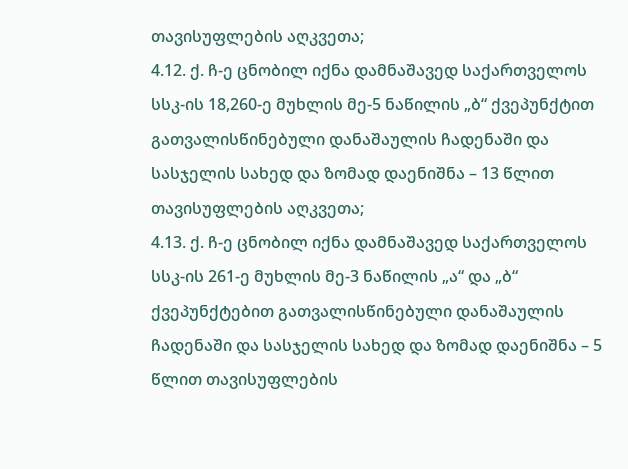თავისუფლების აღკვეთა;
4.12. ქ. ჩ-ე ცნობილ იქნა დამნაშავედ საქართველოს სსკ-ის 18,260-ე მუხლის მე-5 ნაწილის „ბ“ ქვეპუნქტით გათვალისწინებული დანაშაულის ჩადენაში და სასჯელის სახედ და ზომად დაენიშნა – 13 წლით თავისუფლების აღკვეთა;
4.13. ქ. ჩ-ე ცნობილ იქნა დამნაშავედ საქართველოს სსკ-ის 261-ე მუხლის მე-3 ნაწილის „ა“ და „ბ“ ქვეპუნქტებით გათვალისწინებული დანაშაულის ჩადენაში და სასჯელის სახედ და ზომად დაენიშნა – 5 წლით თავისუფლების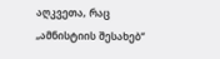აღკვეთა, რაც „ამნისტიის შესახებ“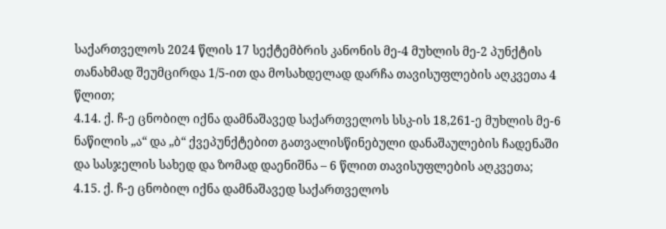საქართველოს 2024 წლის 17 სექტემბრის კანონის მე-4 მუხლის მე-2 პუნქტის თანახმად შეუმცირდა 1/5-ით და მოსახდელად დარჩა თავისუფლების აღკვეთა 4 წლით;
4.14. ქ. ჩ-ე ცნობილ იქნა დამნაშავედ საქართველოს სსკ-ის 18,261-ე მუხლის მე-6 ნაწილის „ა“ და „ბ“ ქვეპუნქტებით გათვალისწინებული დანაშაულების ჩადენაში და სასჯელის სახედ და ზომად დაენიშნა – 6 წლით თავისუფლების აღკვეთა;
4.15. ქ. ჩ-ე ცნობილ იქნა დამნაშავედ საქართველოს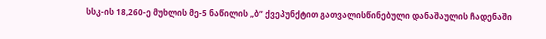სსკ-ის 18,260-ე მუხლის მე-5 ნაწილის „ბ“ ქვეპუნქტით გათვალისწინებული დანაშაულის ჩადენაში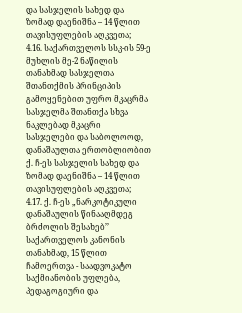და სასჯელის სახედ და ზომად დაენიშნა – 14 წლით თავისუფლების აღკვეთა;
4.16. საქართველოს სსკ-ის 59-ე მუხლის მე-2 ნაწილის თანახმად სასჯელთა შთანთქმის პრინციპის გამოყენებით უფრო მკაცრმა სასჯელმა შთანთქა სხვა ნაკლებად მკაცრი სასჯელები და საბოლოოდ, დანაშაულთა ერთობლიობით ქ. ჩ-ეს სასჯელის სახედ და ზომად დაენიშნა – 14 წლით თავისუფლების აღკვეთა;
4.17. ქ. ჩ-ეს „ნარკოტიკული დანაშაულის წინააღმდეგ ბრძოლის შესახებ’’ საქართველოს კანონის თანახმად, 15 წლით ჩამოერთვა - საადვოკატო საქმიანობის უფლება, პედაგოგიური და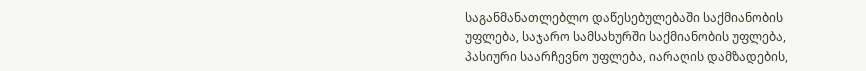საგანმანათლებლო დაწესებულებაში საქმიანობის უფლება, საჯარო სამსახურში საქმიანობის უფლება, პასიური საარჩევნო უფლება, იარაღის დამზადების,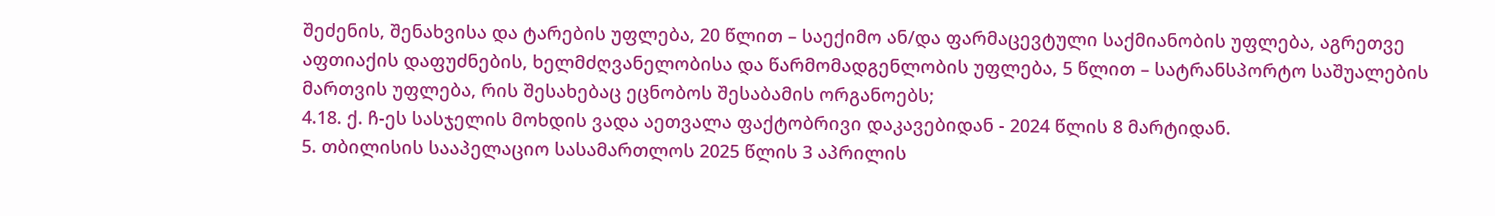შეძენის, შენახვისა და ტარების უფლება, 20 წლით – საექიმო ან/და ფარმაცევტული საქმიანობის უფლება, აგრეთვე აფთიაქის დაფუძნების, ხელმძღვანელობისა და წარმომადგენლობის უფლება, 5 წლით – სატრანსპორტო საშუალების მართვის უფლება, რის შესახებაც ეცნობოს შესაბამის ორგანოებს;
4.18. ქ. ჩ-ეს სასჯელის მოხდის ვადა აეთვალა ფაქტობრივი დაკავებიდან - 2024 წლის 8 მარტიდან.
5. თბილისის სააპელაციო სასამართლოს 2025 წლის 3 აპრილის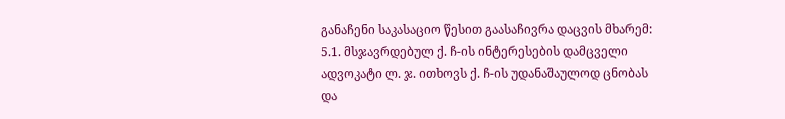განაჩენი საკასაციო წესით გაასაჩივრა დაცვის მხარემ:
5.1. მსჯავრდებულ ქ. ჩ-ის ინტერესების დამცველი ადვოკატი ლ. ჯ. ითხოვს ქ. ჩ-ის უდანაშაულოდ ცნობას და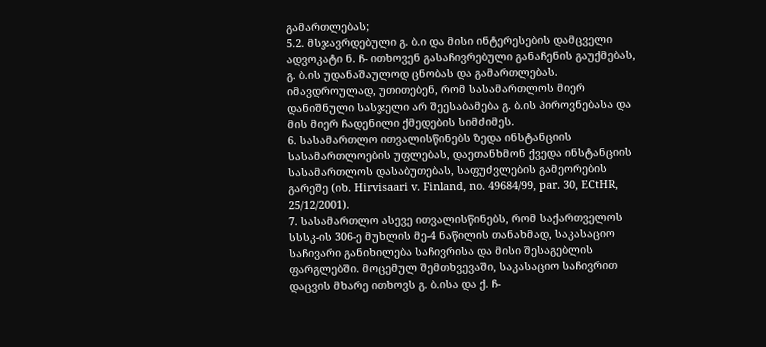გამართლებას;
5.2. მსჯავრდებული გ. ბ.ი და მისი ინტერესების დამცველი ადვოკატი ნ. ჩ- ითხოვენ გასაჩივრებული განაჩენის გაუქმებას, გ. ბ.ის უდანაშაულოდ ცნობას და გამართლებას. იმავდროულად, უთითებენ, რომ სასამართლოს მიერ დანიშნული სასჯელი არ შეესაბამება გ. ბ.ის პიროვნებასა და მის მიერ ჩადენილი ქმედების სიმძიმეს.
6. სასამართლო ითვალისწინებს ზედა ინსტანციის სასამართლოების უფლებას, დაეთანხმონ ქვედა ინსტანციის სასამართლოს დასაბუთებას, საფუძვლების გამეორების გარეშე (იხ. Hirvisaari v. Finland, no. 49684/99, par. 30, ECtHR, 25/12/2001).
7. სასამართლო ასევე ითვალისწინებს, რომ საქართველოს სსსკ-ის 306-ე მუხლის მე-4 ნაწილის თანახმად, საკასაციო საჩივარი განიხილება საჩივრისა და მისი შესაგებლის ფარგლებში. მოცემულ შემთხვევაში, საკასაციო საჩივრით დაცვის მხარე ითხოვს გ. ბ.ისა და ქ. ჩ-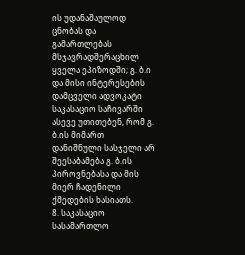ის უდანაშაულოდ ცნობას და გამართლებას მსჯავრადშერაცხილ ყველა ეპიზოდში; გ. ბ.ი და მისი ინტერესების დამცველი ადვოკატი საკასაციო საჩივარში ასევე უთითებენ, რომ გ. ბ.ის მიმართ დანიშნული სასჯელი არ შეესაბამება გ. ბ.ის პიროვნებასა და მის მიერ ჩადენილი ქმედების ხასიათს.
8. საკასაციო სასამართლო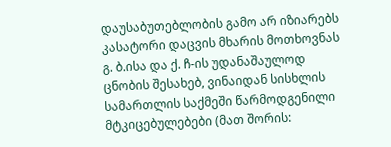დაუსაბუთებლობის გამო არ იზიარებს კასატორი დაცვის მხარის მოთხოვნას გ. ბ.ისა და ქ. ჩ-ის უდანაშაულოდ ცნობის შესახებ, ვინაიდან სისხლის სამართლის საქმეში წარმოდგენილი მტკიცებულებები (მათ შორის: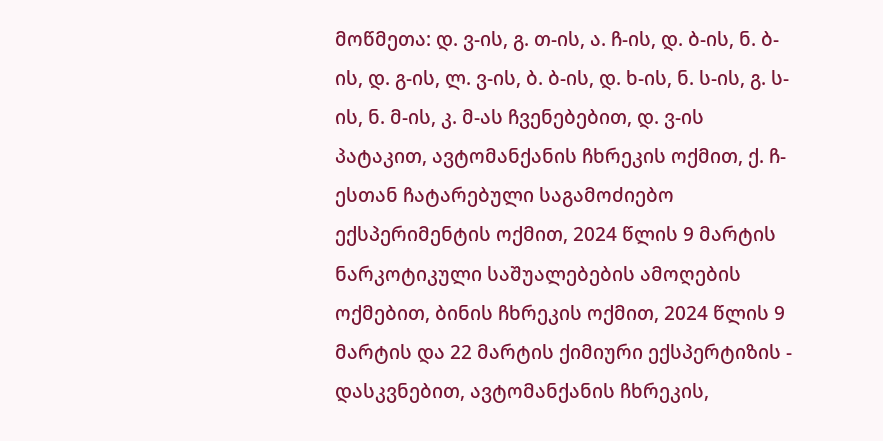მოწმეთა: დ. ვ-ის, გ. თ-ის, ა. ჩ-ის, დ. ბ-ის, ნ. ბ-ის, დ. გ-ის, ლ. ვ-ის, ბ. ბ-ის, დ. ხ-ის, ნ. ს-ის, გ. ს-ის, ნ. მ-ის, კ. მ-ას ჩვენებებით, დ. ვ-ის პატაკით, ავტომანქანის ჩხრეკის ოქმით, ქ. ჩ-ესთან ჩატარებული საგამოძიებო ექსპერიმენტის ოქმით, 2024 წლის 9 მარტის ნარკოტიკული საშუალებების ამოღების ოქმებით, ბინის ჩხრეკის ოქმით, 2024 წლის 9 მარტის და 22 მარტის ქიმიური ექსპერტიზის - დასკვნებით, ავტომანქანის ჩხრეკის,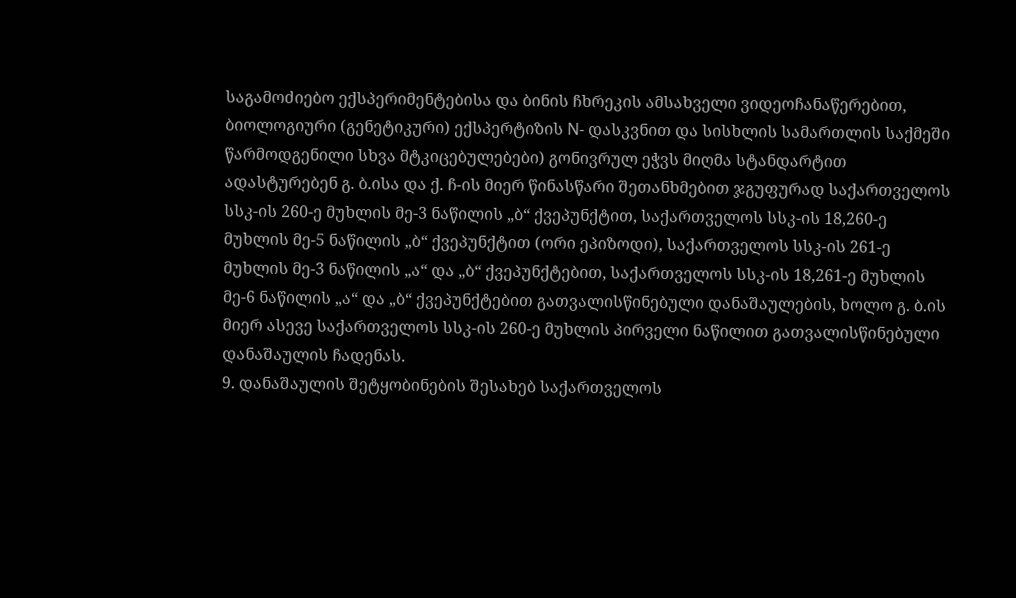საგამოძიებო ექსპერიმენტებისა და ბინის ჩხრეკის ამსახველი ვიდეოჩანაწერებით, ბიოლოგიური (გენეტიკური) ექსპერტიზის N- დასკვნით და სისხლის სამართლის საქმეში წარმოდგენილი სხვა მტკიცებულებები) გონივრულ ეჭვს მიღმა სტანდარტით ადასტურებენ გ. ბ.ისა და ქ. ჩ-ის მიერ წინასწარი შეთანხმებით ჯგუფურად საქართველოს სსკ-ის 260-ე მუხლის მე-3 ნაწილის „ბ“ ქვეპუნქტით, საქართველოს სსკ-ის 18,260-ე მუხლის მე-5 ნაწილის „ბ“ ქვეპუნქტით (ორი ეპიზოდი), საქართველოს სსკ-ის 261-ე მუხლის მე-3 ნაწილის „ა“ და „ბ“ ქვეპუნქტებით, საქართველოს სსკ-ის 18,261-ე მუხლის მე-6 ნაწილის „ა“ და „ბ“ ქვეპუნქტებით გათვალისწინებული დანაშაულების, ხოლო გ. ბ.ის მიერ ასევე საქართველოს სსკ-ის 260-ე მუხლის პირველი ნაწილით გათვალისწინებული დანაშაულის ჩადენას.
9. დანაშაულის შეტყობინების შესახებ საქართველოს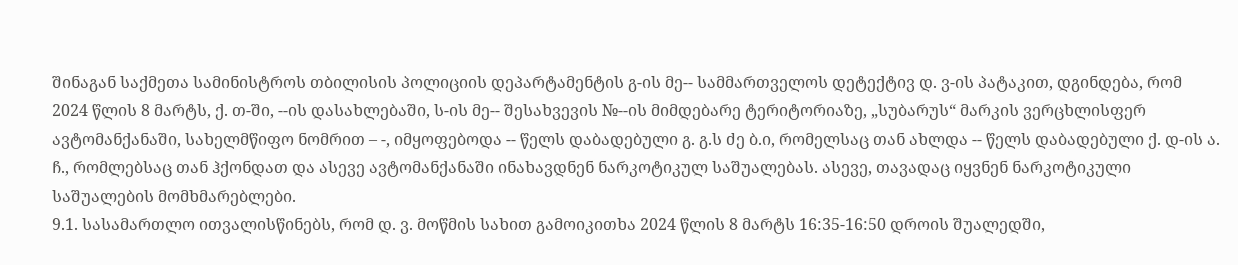შინაგან საქმეთა სამინისტროს თბილისის პოლიციის დეპარტამენტის გ-ის მე-- სამმართველოს დეტექტივ დ. ვ-ის პატაკით, დგინდება, რომ 2024 წლის 8 მარტს, ქ. თ-ში, --ის დასახლებაში, ს-ის მე-- შესახვევის №--ის მიმდებარე ტერიტორიაზე, „სუბარუს“ მარკის ვერცხლისფერ ავტომანქანაში, სახელმწიფო ნომრით – -, იმყოფებოდა -- წელს დაბადებული გ. გ.ს ძე ბ.ი, რომელსაც თან ახლდა -- წელს დაბადებული ქ. დ-ის ა. ჩ., რომლებსაც თან ჰქონდათ და ასევე ავტომანქანაში ინახავდნენ ნარკოტიკულ საშუალებას. ასევე, თავადაც იყვნენ ნარკოტიკული საშუალების მომხმარებლები.
9.1. სასამართლო ითვალისწინებს, რომ დ. ვ. მოწმის სახით გამოიკითხა 2024 წლის 8 მარტს 16:35-16:50 დროის შუალედში,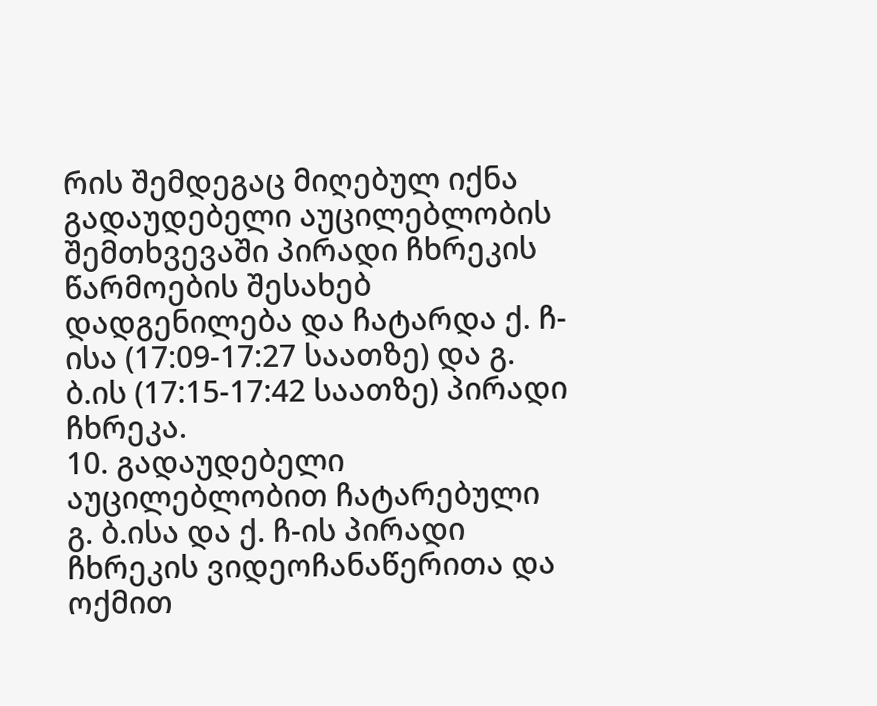რის შემდეგაც მიღებულ იქნა გადაუდებელი აუცილებლობის შემთხვევაში პირადი ჩხრეკის წარმოების შესახებ დადგენილება და ჩატარდა ქ. ჩ-ისა (17:09-17:27 საათზე) და გ. ბ.ის (17:15-17:42 საათზე) პირადი ჩხრეკა.
10. გადაუდებელი აუცილებლობით ჩატარებული გ. ბ.ისა და ქ. ჩ-ის პირადი ჩხრეკის ვიდეოჩანაწერითა და ოქმით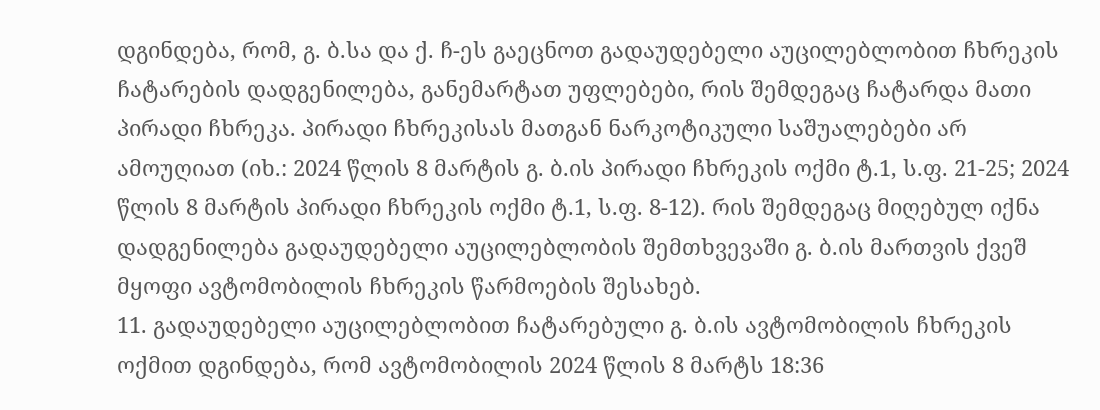დგინდება, რომ, გ. ბ.სა და ქ. ჩ-ეს გაეცნოთ გადაუდებელი აუცილებლობით ჩხრეკის ჩატარების დადგენილება, განემარტათ უფლებები, რის შემდეგაც ჩატარდა მათი პირადი ჩხრეკა. პირადი ჩხრეკისას მათგან ნარკოტიკული საშუალებები არ ამოუღიათ (იხ.: 2024 წლის 8 მარტის გ. ბ.ის პირადი ჩხრეკის ოქმი ტ.1, ს.ფ. 21-25; 2024 წლის 8 მარტის პირადი ჩხრეკის ოქმი ტ.1, ს.ფ. 8-12). რის შემდეგაც მიღებულ იქნა დადგენილება გადაუდებელი აუცილებლობის შემთხვევაში გ. ბ.ის მართვის ქვეშ მყოფი ავტომობილის ჩხრეკის წარმოების შესახებ.
11. გადაუდებელი აუცილებლობით ჩატარებული გ. ბ.ის ავტომობილის ჩხრეკის ოქმით დგინდება, რომ ავტომობილის 2024 წლის 8 მარტს 18:36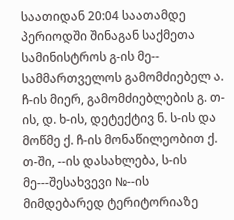საათიდან 20:04 საათამდე პერიოდში შინაგან საქმეთა სამინისტროს გ-ის მე-- სამმართველოს გამომძიებელ ა. ჩ-ის მიერ, გამომძიებლების გ. თ-ის, დ. ხ-ის, დეტექტივ ნ. ს-ის და მოწმე ქ. ჩ-ის მონაწილეობით ქ. თ-ში, --ის დასახლება, ს-ის მე---შესახვევი №--ის მიმდებარედ ტერიტორიაზე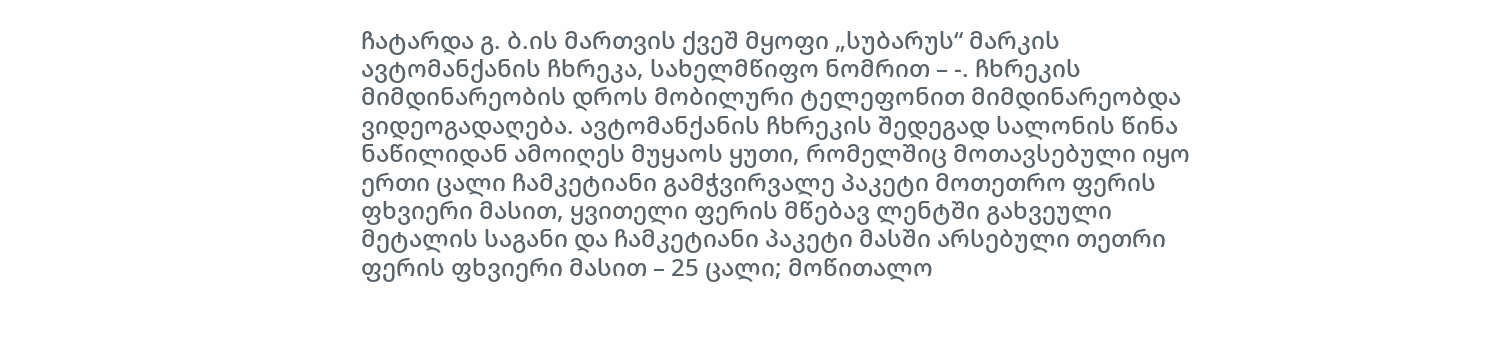ჩატარდა გ. ბ.ის მართვის ქვეშ მყოფი „სუბარუს“ მარკის ავტომანქანის ჩხრეკა, სახელმწიფო ნომრით – -. ჩხრეკის მიმდინარეობის დროს მობილური ტელეფონით მიმდინარეობდა ვიდეოგადაღება. ავტომანქანის ჩხრეკის შედეგად სალონის წინა ნაწილიდან ამოიღეს მუყაოს ყუთი, რომელშიც მოთავსებული იყო ერთი ცალი ჩამკეტიანი გამჭვირვალე პაკეტი მოთეთრო ფერის ფხვიერი მასით, ყვითელი ფერის მწებავ ლენტში გახვეული მეტალის საგანი და ჩამკეტიანი პაკეტი მასში არსებული თეთრი ფერის ფხვიერი მასით – 25 ცალი; მოწითალო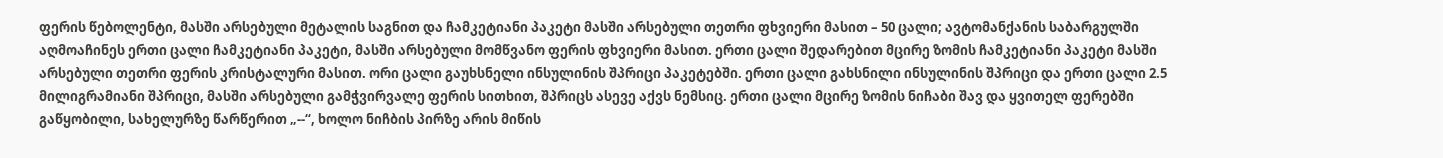ფერის წებოლენტი, მასში არსებული მეტალის საგნით და ჩამკეტიანი პაკეტი მასში არსებული თეთრი ფხვიერი მასით – 50 ცალი; ავტომანქანის საბარგულში აღმოაჩინეს ერთი ცალი ჩამკეტიანი პაკეტი, მასში არსებული მომწვანო ფერის ფხვიერი მასით. ერთი ცალი შედარებით მცირე ზომის ჩამკეტიანი პაკეტი მასში არსებული თეთრი ფერის კრისტალური მასით. ორი ცალი გაუხსნელი ინსულინის შპრიცი პაკეტებში. ერთი ცალი გახსნილი ინსულინის შპრიცი და ერთი ცალი 2.5 მილიგრამიანი შპრიცი, მასში არსებული გამჭვირვალე ფერის სითხით, შპრიცს ასევე აქვს ნემსიც. ერთი ცალი მცირე ზომის ნიჩაბი შავ და ყვითელ ფერებში გაწყობილი, სახელურზე წარწერით „--“, ხოლო ნიჩბის პირზე არის მიწის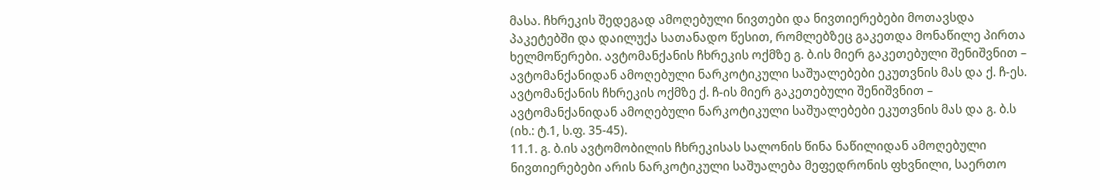მასა. ჩხრეკის შედეგად ამოღებული ნივთები და ნივთიერებები მოთავსდა პაკეტებში და დაილუქა სათანადო წესით, რომლებზეც გაკეთდა მონაწილე პირთა ხელმოწერები. ავტომანქანის ჩხრეკის ოქმზე გ. ბ.ის მიერ გაკეთებული შენიშვნით – ავტომანქანიდან ამოღებული ნარკოტიკული საშუალებები ეკუთვნის მას და ქ. ჩ-ეს. ავტომანქანის ჩხრეკის ოქმზე ქ. ჩ-ის მიერ გაკეთებული შენიშვნით – ავტომანქანიდან ამოღებული ნარკოტიკული საშუალებები ეკუთვნის მას და გ. ბ.ს (იხ.: ტ.1, ს.ფ. 35-45).
11.1. გ. ბ.ის ავტომობილის ჩხრეკისას სალონის წინა ნაწილიდან ამოღებული ნივთიერებები არის ნარკოტიკული საშუალება მეფედრონის ფხვნილი, საერთო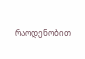რაოდენობით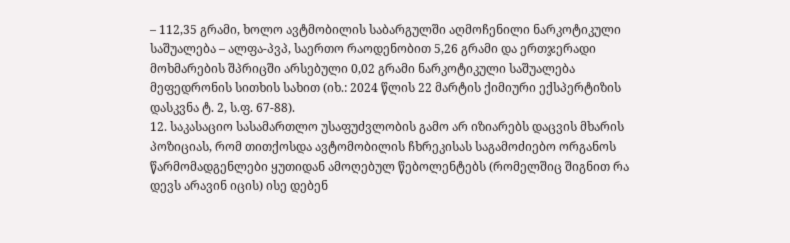– 112,35 გრამი, ხოლო ავტმობილის საბარგულში აღმოჩენილი ნარკოტიკული საშუალება – ალფა-პვპ, საერთო რაოდენობით 5,26 გრამი და ერთჯერადი მოხმარების შპრიცში არსებული 0,02 გრამი ნარკოტიკული საშუალება მეფედრონის სითხის სახით (იხ.: 2024 წლის 22 მარტის ქიმიური ექსპერტიზის დასკვნა ტ. 2, ს.ფ. 67-88).
12. საკასაციო სასამართლო უსაფუძვლობის გამო არ იზიარებს დაცვის მხარის პოზიციას, რომ თითქოსდა ავტომობილის ჩხრეკისას საგამოძიებო ორგანოს წარმომადგენლები ყუთიდან ამოღებულ წებოლენტებს (რომელშიც შიგნით რა დევს არავინ იცის) ისე დებენ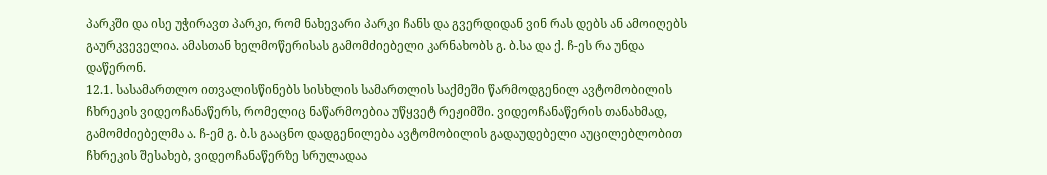პარკში და ისე უჭირავთ პარკი, რომ ნახევარი პარკი ჩანს და გვერდიდან ვინ რას დებს ან ამოიღებს გაურკვეველია. ამასთან ხელმოწერისას გამომძიებელი კარნახობს გ. ბ.სა და ქ. ჩ-ეს რა უნდა დაწერონ.
12.1. სასამართლო ითვალისწინებს სისხლის სამართლის საქმეში წარმოდგენილ ავტომობილის ჩხრეკის ვიდეოჩანაწერს, რომელიც ნაწარმოებია უწყვეტ რეჟიმში. ვიდეოჩანაწერის თანახმად, გამომძიებელმა ა. ჩ-ემ გ. ბ.ს გააცნო დადგენილება ავტომობილის გადაუდებელი აუცილებლობით ჩხრეკის შესახებ, ვიდეოჩანაწერზე სრულადაა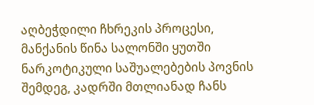აღბეჭდილი ჩხრეკის პროცესი, მანქანის წინა სალონში ყუთში ნარკოტიკული საშუალებების პოვნის შემდეგ, კადრში მთლიანად ჩანს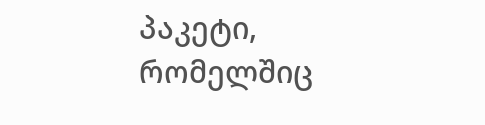პაკეტი, რომელშიც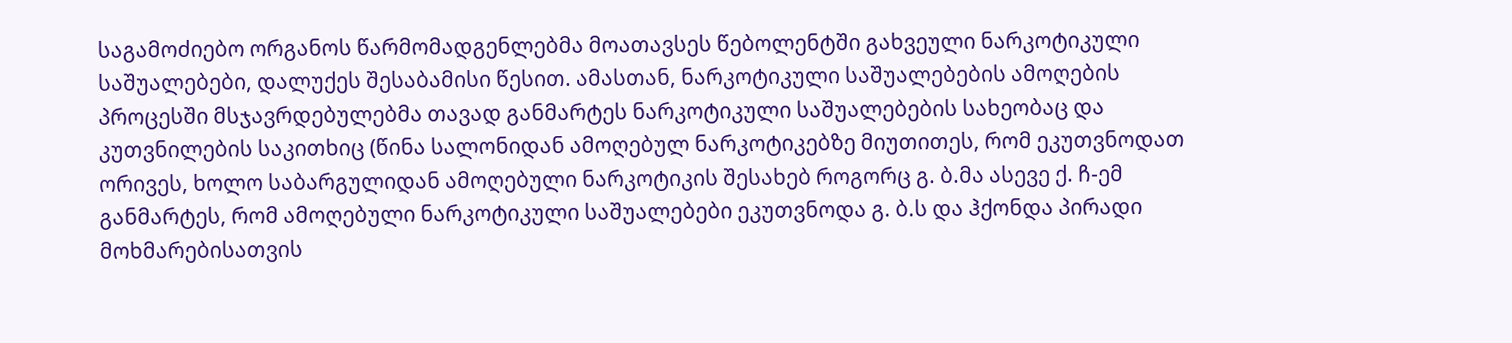საგამოძიებო ორგანოს წარმომადგენლებმა მოათავსეს წებოლენტში გახვეული ნარკოტიკული საშუალებები, დალუქეს შესაბამისი წესით. ამასთან, ნარკოტიკული საშუალებების ამოღების პროცესში მსჯავრდებულებმა თავად განმარტეს ნარკოტიკული საშუალებების სახეობაც და კუთვნილების საკითხიც (წინა სალონიდან ამოღებულ ნარკოტიკებზე მიუთითეს, რომ ეკუთვნოდათ ორივეს, ხოლო საბარგულიდან ამოღებული ნარკოტიკის შესახებ როგორც გ. ბ.მა ასევე ქ. ჩ-ემ განმარტეს, რომ ამოღებული ნარკოტიკული საშუალებები ეკუთვნოდა გ. ბ.ს და ჰქონდა პირადი მოხმარებისათვის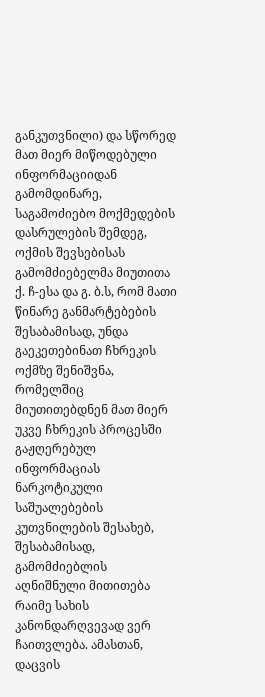განკუთვნილი) და სწორედ მათ მიერ მიწოდებული ინფორმაციიდან გამომდინარე, საგამოძიებო მოქმედების დასრულების შემდეგ, ოქმის შევსებისას გამომძიებელმა მიუთითა ქ. ჩ-ესა და გ. ბ.ს, რომ მათი წინარე განმარტებების შესაბამისად, უნდა გაეკეთებინათ ჩხრეკის ოქმზე შენიშვნა, რომელშიც მიუთითებდნენ მათ მიერ უკვე ჩხრეკის პროცესში გაჟღერებულ ინფორმაციას ნარკოტიკული საშუალებების კუთვნილების შესახებ, შესაბამისად, გამომძიებლის აღნიშნული მითითება რაიმე სახის კანონდარღვევად ვერ ჩაითვლება. ამასთან, დაცვის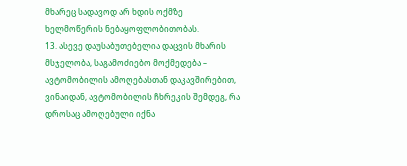მხარეც სადავოდ არ ხდის ოქმზე ხელმოწერის ნებაყოფლობითობას.
13. ასევე დაუსაბუთებელია დაცვის მხარის მსჯელობა, საგამოძიებო მოქმედება – ავტომობილის ამოღებასთან დაკავშირებით, ვინაიდან, ავტომობილის ჩხრეკის შემდეგ, რა დროსაც ამოღებული იქნა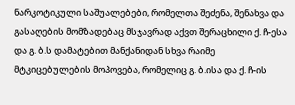ნარკოტიკული საშუალებები, რომელთა შეძენა, შენახვა და გასაღების მომზადებაც მსჯავრად აქვთ შერაცხილი ქ. ჩ-ესა და გ. ბ.ს დამატებით მანქანიდან სხვა რაიმე მტკიცებულების მოპოვება, რომელიც გ. ბ.ისა და ქ. ჩ-ის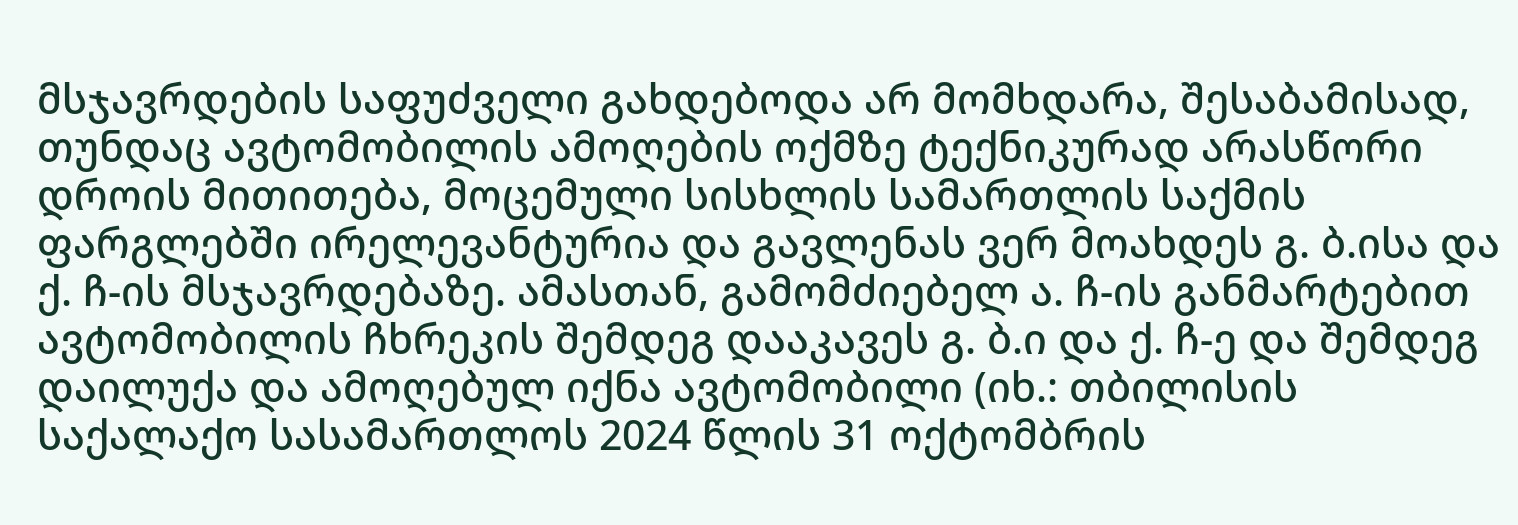მსჯავრდების საფუძველი გახდებოდა არ მომხდარა, შესაბამისად, თუნდაც ავტომობილის ამოღების ოქმზე ტექნიკურად არასწორი დროის მითითება, მოცემული სისხლის სამართლის საქმის ფარგლებში ირელევანტურია და გავლენას ვერ მოახდეს გ. ბ.ისა და ქ. ჩ-ის მსჯავრდებაზე. ამასთან, გამომძიებელ ა. ჩ-ის განმარტებით ავტომობილის ჩხრეკის შემდეგ დააკავეს გ. ბ.ი და ქ. ჩ-ე და შემდეგ დაილუქა და ამოღებულ იქნა ავტომობილი (იხ.: თბილისის საქალაქო სასამართლოს 2024 წლის 31 ოქტომბრის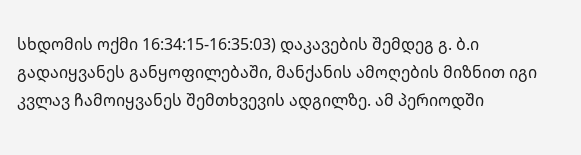სხდომის ოქმი 16:34:15-16:35:03) დაკავების შემდეგ გ. ბ.ი გადაიყვანეს განყოფილებაში, მანქანის ამოღების მიზნით იგი კვლავ ჩამოიყვანეს შემთხვევის ადგილზე. ამ პერიოდში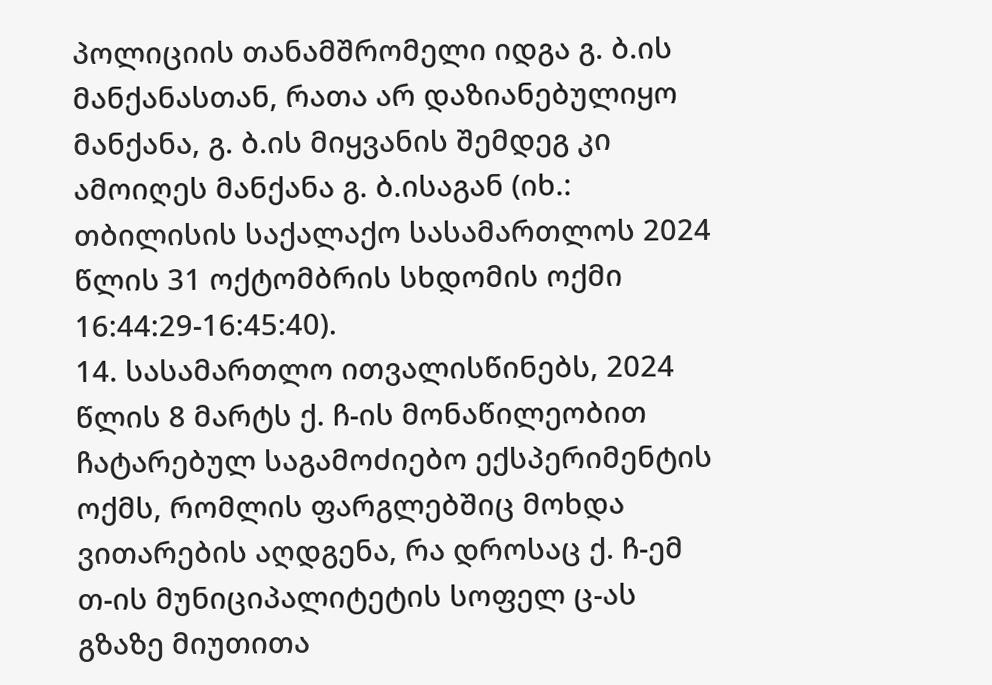პოლიციის თანამშრომელი იდგა გ. ბ.ის მანქანასთან, რათა არ დაზიანებულიყო მანქანა, გ. ბ.ის მიყვანის შემდეგ კი ამოიღეს მანქანა გ. ბ.ისაგან (იხ.: თბილისის საქალაქო სასამართლოს 2024 წლის 31 ოქტომბრის სხდომის ოქმი 16:44:29-16:45:40).
14. სასამართლო ითვალისწინებს, 2024 წლის 8 მარტს ქ. ჩ-ის მონაწილეობით ჩატარებულ საგამოძიებო ექსპერიმენტის ოქმს, რომლის ფარგლებშიც მოხდა ვითარების აღდგენა, რა დროსაც ქ. ჩ-ემ თ-ის მუნიციპალიტეტის სოფელ ც-ას გზაზე მიუთითა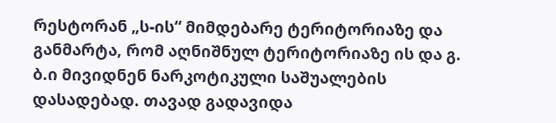რესტორან „ს-ის“ მიმდებარე ტერიტორიაზე და განმარტა, რომ აღნიშნულ ტერიტორიაზე ის და გ. ბ.ი მივიდნენ ნარკოტიკული საშუალების დასადებად. თავად გადავიდა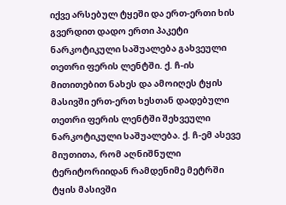იქვე არსებულ ტყეში და ერთ-ერთი ხის გვერდით დადო ერთი პაკეტი ნარკოტიკული საშუალება გახვეული თეთრი ფერის ლენტში. ქ. ჩ-ის მითითებით ნახეს და ამოიღეს ტყის მასივში ერთ-ერთ ხესთან დადებული თეთრი ფერის ლენტში შეხვეული ნარკოტიკული საშუალება. ქ. ჩ-ემ ასევე მიუთითა, რომ აღნიშნული ტერიტორიიდან რამდენიმე მეტრში ტყის მასივში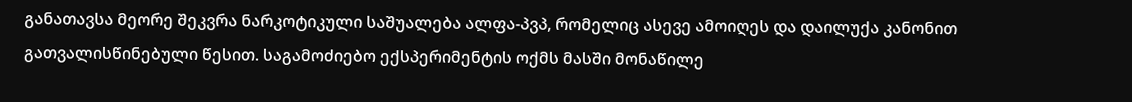განათავსა მეორე შეკვრა ნარკოტიკული საშუალება ალფა-პვპ, რომელიც ასევე ამოიღეს და დაილუქა კანონით გათვალისწინებული წესით. საგამოძიებო ექსპერიმენტის ოქმს მასში მონაწილე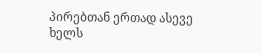პირებთან ერთად ასევე ხელს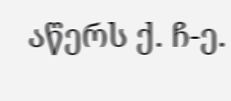აწერს ქ. ჩ-ე.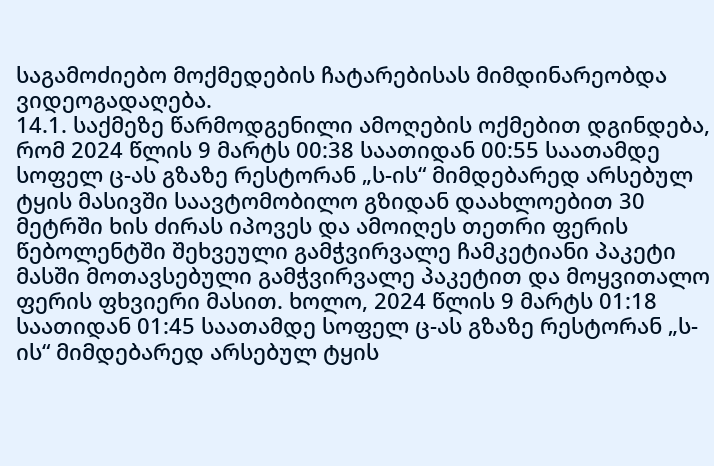საგამოძიებო მოქმედების ჩატარებისას მიმდინარეობდა ვიდეოგადაღება.
14.1. საქმეზე წარმოდგენილი ამოღების ოქმებით დგინდება, რომ 2024 წლის 9 მარტს 00:38 საათიდან 00:55 საათამდე სოფელ ც-ას გზაზე რესტორან „ს-ის“ მიმდებარედ არსებულ ტყის მასივში საავტომობილო გზიდან დაახლოებით 30 მეტრში ხის ძირას იპოვეს და ამოიღეს თეთრი ფერის წებოლენტში შეხვეული გამჭვირვალე ჩამკეტიანი პაკეტი მასში მოთავსებული გამჭვირვალე პაკეტით და მოყვითალო ფერის ფხვიერი მასით. ხოლო, 2024 წლის 9 მარტს 01:18 საათიდან 01:45 საათამდე სოფელ ც-ას გზაზე რესტორან „ს-ის“ მიმდებარედ არსებულ ტყის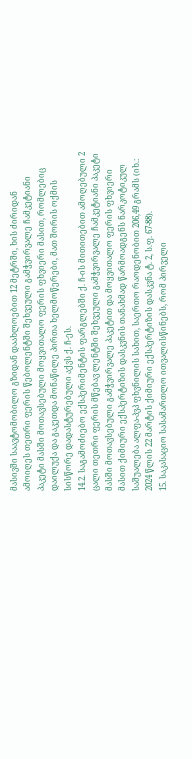მასივში საავტომობილო გზიდან დაახლოებით 12 მეტრში, ხის ძირიდან ამოიღეს თეთრი ფერის წებოლენტში შეხვეული გამჭვირვალე ჩამკეტიანი პაკეტი მასში მოთავსებული მოყვითალო ფერის ფხვიერი მასით, რომლებიც დაილუქა და გაკეთდა მონაწილე პირთა ხელმოწერები, მათ შორის ოქმის სისწორე დადასტურებული აქვს ქ. ჩ-ეს.
14.2. საგამოძიებო ექსპერიმენტის ფარგლებში ქ. ჩ-ის მითითებით ამოღებული 2 ცალი თეთრი ფერის მწებავ ლენტში შეხვეული გამჭვირვალე ჩამკეტიანი პაკეტი მასში მოთავსებული გამჭვირვალე პაკეტით და მოყვითალო ფერის ფხვიერი მასით ქიმიური ექსპერტიზის დასკვნის თანახმად წარმოადგენს ნარკოტიკულ საშუალება ალფა-პვპ ფხვნილის სახით, საერთო რაოდენობით 206,49 გრამს (იხ.: 2024 წლის 22 მარტის ქიმიური ექსპერტიზის დასკვნა ტ. 2, ს.ფ. 67-88).
15. საკასაციო სასამართლო ითვალისწინებს, რომ პირველი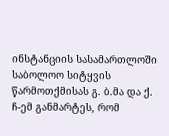ინსტანციის სასამართლოში საბოლოო სიტყვის წარმოთქმისას გ. ბ.მა და ქ. ჩ-ემ განმარტეს, რომ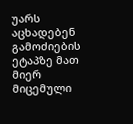უარს აცხადებენ გამოძიების ეტაპზე მათ მიერ მიცემული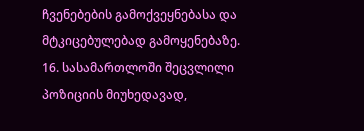ჩვენებების გამოქვეყნებასა და მტკიცებულებად გამოყენებაზე.
16. სასამართლოში შეცვლილი პოზიციის მიუხედავად,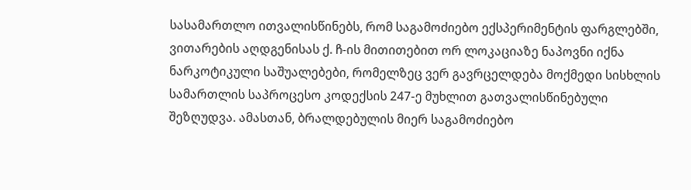სასამართლო ითვალისწინებს, რომ საგამოძიებო ექსპერიმენტის ფარგლებში, ვითარების აღდგენისას ქ. ჩ-ის მითითებით ორ ლოკაციაზე ნაპოვნი იქნა ნარკოტიკული საშუალებები, რომელზეც ვერ გავრცელდება მოქმედი სისხლის სამართლის საპროცესო კოდექსის 247-ე მუხლით გათვალისწინებული შეზღუდვა. ამასთან, ბრალდებულის მიერ საგამოძიებო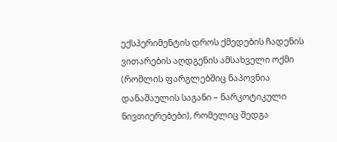ექსპერიმენტის დროს ქმედების ჩადენის ვითარების აღდგენის ამსახველი ოქმი (რომლის ფარგლებშიც ნაპოვნია დანაშაულის საგანი – ნარკოტიკული ნივთიერებები), რომელიც შედგა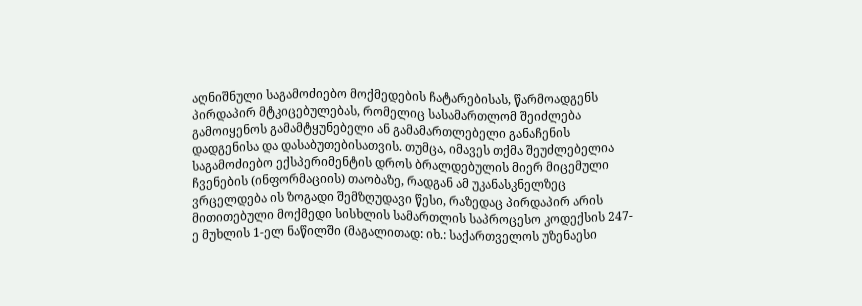აღნიშნული საგამოძიებო მოქმედების ჩატარებისას, წარმოადგენს პირდაპირ მტკიცებულებას, რომელიც სასამართლომ შეიძლება გამოიყენოს გამამტყუნებელი ან გამამართლებელი განაჩენის დადგენისა და დასაბუთებისათვის. თუმცა, იმავეს თქმა შეუძლებელია საგამოძიებო ექსპერიმენტის დროს ბრალდებულის მიერ მიცემული ჩვენების (ინფორმაციის) თაობაზე, რადგან ამ უკანასკნელზეც ვრცელდება ის ზოგადი შემზღუდავი წესი, რაზედაც პირდაპირ არის მითითებული მოქმედი სისხლის სამართლის საპროცესო კოდექსის 247-ე მუხლის 1-ელ ნაწილში (მაგალითად: იხ.: საქართველოს უზენაესი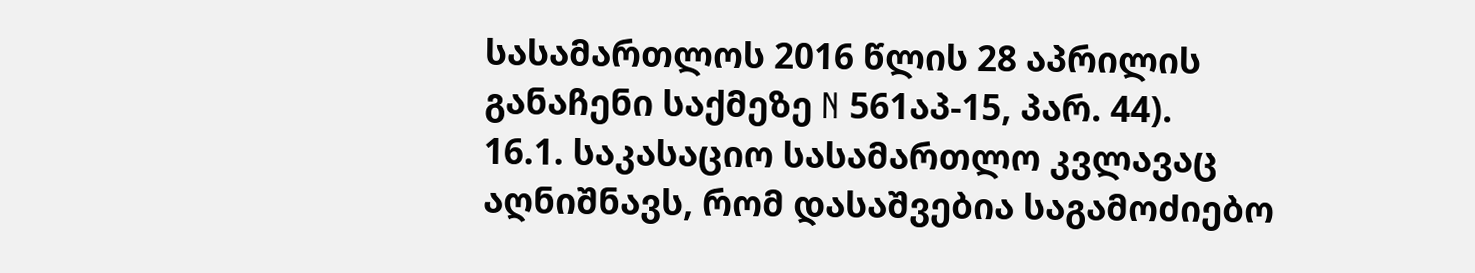სასამართლოს 2016 წლის 28 აპრილის განაჩენი საქმეზე N 561აპ-15, პარ. 44).
16.1. საკასაციო სასამართლო კვლავაც აღნიშნავს, რომ დასაშვებია საგამოძიებო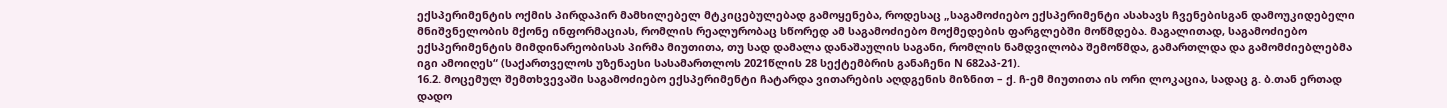ექსპერიმენტის ოქმის პირდაპირ მამხილებელ მტკიცებულებად გამოყენება, როდესაც „საგამოძიებო ექსპერიმენტი ასახავს ჩვენებისგან დამოუკიდებელი მნიშვნელობის მქონე ინფორმაციას, რომლის რეალურობაც სწორედ ამ საგამოძიებო მოქმედების ფარგლებში მოწმდება. მაგალითად, საგამოძიებო ექსპერიმენტის მიმდინარეობისას პირმა მიუთითა, თუ სად დამალა დანაშაულის საგანი, რომლის ნამდვილობა შემოწმდა, გამართლდა და გამომძიებლებმა იგი ამოიღეს“ (საქართველოს უზენაესი სასამართლოს 2021წლის 28 სექტემბრის განაჩენი N 682აპ-21).
16.2. მოცემულ შემთხვევაში საგამოძიებო ექსპერიმენტი ჩატარდა ვითარების აღდგენის მიზნით – ქ. ჩ-ემ მიუთითა ის ორი ლოკაცია, სადაც გ. ბ.თან ერთად დადო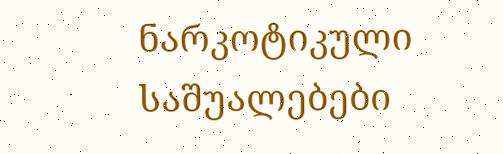ნარკოტიკული საშუალებები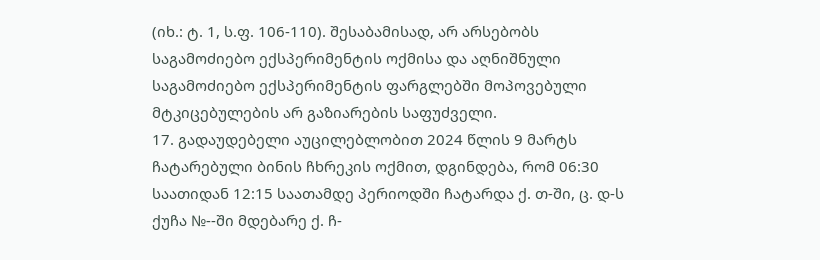(იხ.: ტ. 1, ს.ფ. 106-110). შესაბამისად, არ არსებობს საგამოძიებო ექსპერიმენტის ოქმისა და აღნიშნული საგამოძიებო ექსპერიმენტის ფარგლებში მოპოვებული მტკიცებულების არ გაზიარების საფუძველი.
17. გადაუდებელი აუცილებლობით 2024 წლის 9 მარტს ჩატარებული ბინის ჩხრეკის ოქმით, დგინდება, რომ 06:30 საათიდან 12:15 საათამდე პერიოდში ჩატარდა ქ. თ-ში, ც. დ-ს ქუჩა №--ში მდებარე ქ. ჩ-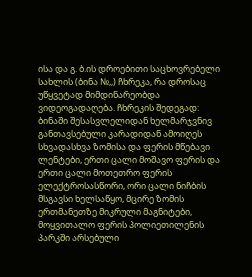ისა და გ. ბ.ის დროებითი საცხოვრებელი სახლის (ბინა №,,) ჩხრეკა, რა დროსაც უწყვეტად მიმდინარეობდა ვიდეოგადაღება. ჩხრეკის შედეგად:
ბინაში შესასვლელიდან ხელმარჯვნივ განთავსებული კარადიდან ამოიღეს სხვადასხვა ზომისა და ფერის მწებავი ლენტები, ერთი ცალი მოშავო ფერის და ერთი ცალი მოთეთრო ფერის ელექტროსასწორი, ორი ცალი ნიჩბის მსგავსი ხელსაწყო, მცირე ზომის ერთმანეთზე მიკრული მაგნიტები, მოყვითალო ფერის პოლიეთილენის პარკში არსებული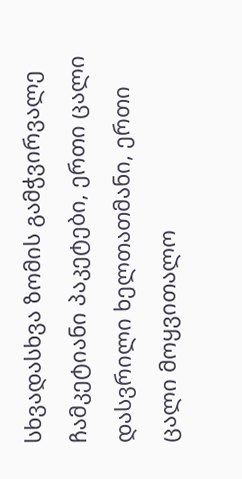სხვადასხვა ზომის გამჭვირვალე ჩამკეტიანი პაკეტები, ერთი ცალი დასვრილი ხელთათმანი, ერთი ცალი მოყვითალო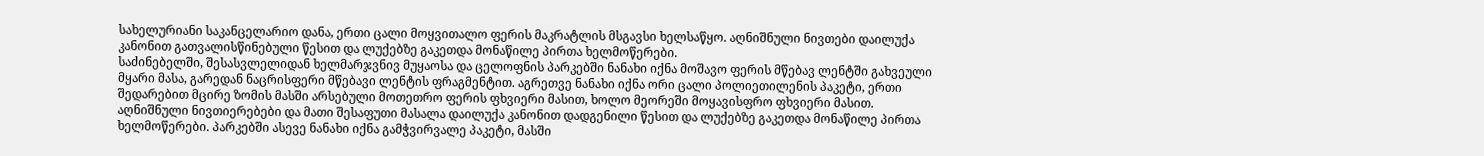სახელურიანი საკანცელარიო დანა, ერთი ცალი მოყვითალო ფერის მაკრატლის მსგავსი ხელსაწყო. აღნიშნული ნივთები დაილუქა კანონით გათვალისწინებული წესით და ლუქებზე გაკეთდა მონაწილე პირთა ხელმოწერები.
საძინებელში, შესასვლელიდან ხელმარჯვნივ მუყაოსა და ცელოფნის პარკებში ნანახი იქნა მოშავო ფერის მწებავ ლენტში გახვეული მყარი მასა, გარედან ნაცრისფერი მწებავი ლენტის ფრაგმენტით. აგრეთვე ნანახი იქნა ორი ცალი პოლიეთილენის პაკეტი, ერთი შედარებით მცირე ზომის მასში არსებული მოთეთრო ფერის ფხვიერი მასით, ხოლო მეორეში მოყავისფრო ფხვიერი მასით. აღნიშნული ნივთიერებები და მათი შესაფუთი მასალა დაილუქა კანონით დადგენილი წესით და ლუქებზე გაკეთდა მონაწილე პირთა ხელმოწერები. პარკებში ასევე ნანახი იქნა გამჭვირვალე პაკეტი, მასში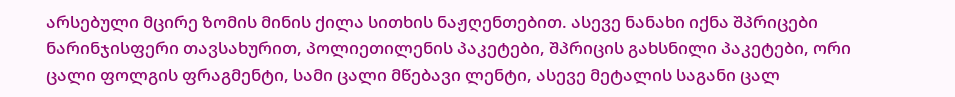არსებული მცირე ზომის მინის ქილა სითხის ნაჟღენთებით. ასევე ნანახი იქნა შპრიცები ნარინჯისფერი თავსახურით, პოლიეთილენის პაკეტები, შპრიცის გახსნილი პაკეტები, ორი ცალი ფოლგის ფრაგმენტი, სამი ცალი მწებავი ლენტი, ასევე მეტალის საგანი ცალ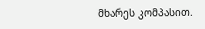მხარეს კომპასით.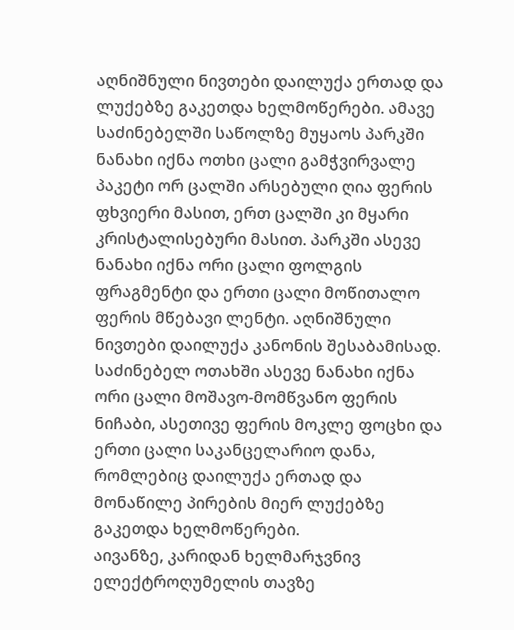აღნიშნული ნივთები დაილუქა ერთად და ლუქებზე გაკეთდა ხელმოწერები. ამავე საძინებელში საწოლზე მუყაოს პარკში ნანახი იქნა ოთხი ცალი გამჭვირვალე პაკეტი ორ ცალში არსებული ღია ფერის ფხვიერი მასით, ერთ ცალში კი მყარი კრისტალისებური მასით. პარკში ასევე ნანახი იქნა ორი ცალი ფოლგის ფრაგმენტი და ერთი ცალი მოწითალო ფერის მწებავი ლენტი. აღნიშნული ნივთები დაილუქა კანონის შესაბამისად. საძინებელ ოთახში ასევე ნანახი იქნა ორი ცალი მოშავო-მომწვანო ფერის ნიჩაბი, ასეთივე ფერის მოკლე ფოცხი და ერთი ცალი საკანცელარიო დანა, რომლებიც დაილუქა ერთად და მონაწილე პირების მიერ ლუქებზე გაკეთდა ხელმოწერები.
აივანზე, კარიდან ხელმარჯვნივ ელექტროღუმელის თავზე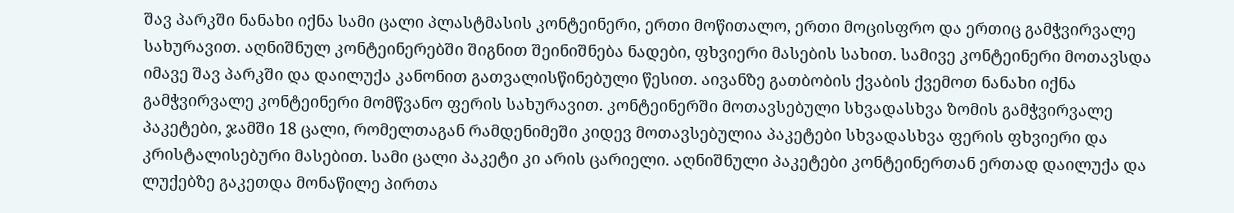შავ პარკში ნანახი იქნა სამი ცალი პლასტმასის კონტეინერი, ერთი მოწითალო, ერთი მოცისფრო და ერთიც გამჭვირვალე სახურავით. აღნიშნულ კონტეინერებში შიგნით შეინიშნება ნადები, ფხვიერი მასების სახით. სამივე კონტეინერი მოთავსდა იმავე შავ პარკში და დაილუქა კანონით გათვალისწინებული წესით. აივანზე გათბობის ქვაბის ქვემოთ ნანახი იქნა გამჭვირვალე კონტეინერი მომწვანო ფერის სახურავით. კონტეინერში მოთავსებული სხვადასხვა ზომის გამჭვირვალე პაკეტები, ჯამში 18 ცალი, რომელთაგან რამდენიმეში კიდევ მოთავსებულია პაკეტები სხვადასხვა ფერის ფხვიერი და კრისტალისებური მასებით. სამი ცალი პაკეტი კი არის ცარიელი. აღნიშნული პაკეტები კონტეინერთან ერთად დაილუქა და ლუქებზე გაკეთდა მონაწილე პირთა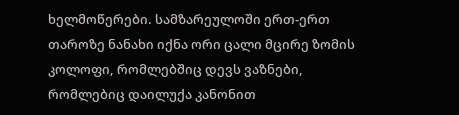ხელმოწერები. სამზარეულოში ერთ-ერთ თაროზე ნანახი იქნა ორი ცალი მცირე ზომის კოლოფი, რომლებშიც დევს ვაზნები, რომლებიც დაილუქა კანონით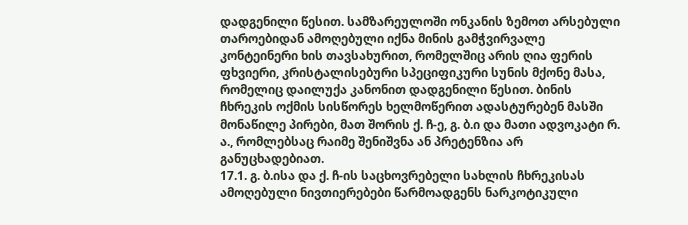დადგენილი წესით. სამზარეულოში ონკანის ზემოთ არსებული თაროებიდან ამოღებული იქნა მინის გამჭვირვალე კონტეინერი ხის თავსახურით, რომელშიც არის ღია ფერის ფხვიერი, კრისტალისებური სპეციფიკური სუნის მქონე მასა, რომელიც დაილუქა კანონით დადგენილი წესით. ბინის ჩხრეკის ოქმის სისწორეს ხელმოწერით ადასტურებენ მასში მონაწილე პირები, მათ შორის ქ. ჩ-ე, გ. ბ.ი და მათი ადვოკატი რ. ა., რომლებსაც რაიმე შენიშვნა ან პრეტენზია არ განუცხადებიათ.
17.1. გ. ბ.ისა და ქ. ჩ-ის საცხოვრებელი სახლის ჩხრეკისას ამოღებული ნივთიერებები წარმოადგენს ნარკოტიკული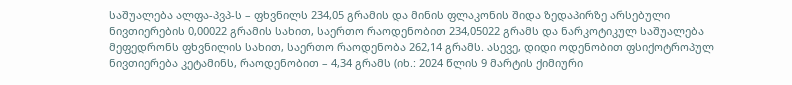საშუალება ალფა-პვპ-ს – ფხვნილს 234,05 გრამის და მინის ფლაკონის შიდა ზედაპირზე არსებული ნივთიერების 0,00022 გრამის სახით, საერთო რაოდენობით 234,05022 გრამს და ნარკოტიკულ საშუალება მეფედრონს ფხვნილის სახით, საერთო რაოდენობა 262,14 გრამს. ასევე, დიდი ოდენობით ფსიქოტროპულ ნივთიერება კეტამინს, რაოდენობით – 4,34 გრამს (იხ.: 2024 წლის 9 მარტის ქიმიური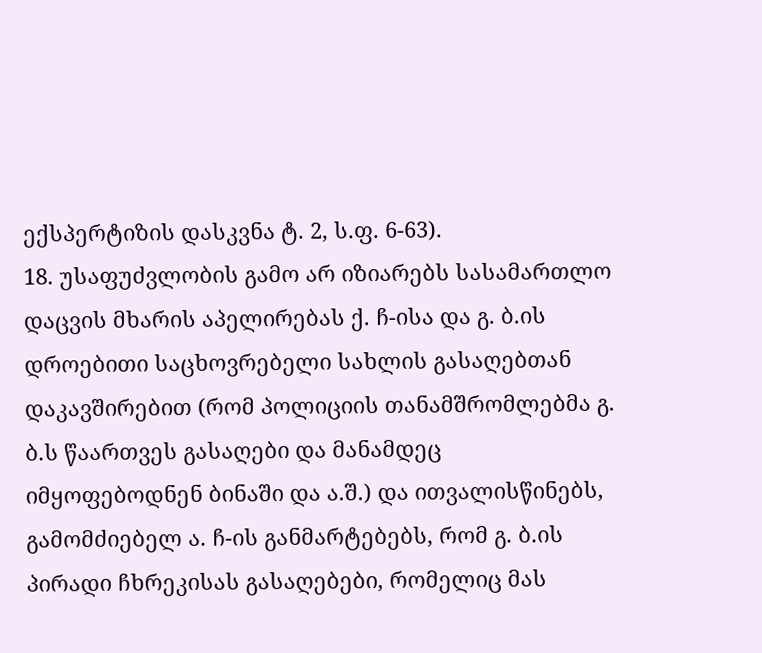ექსპერტიზის დასკვნა ტ. 2, ს.ფ. 6-63).
18. უსაფუძვლობის გამო არ იზიარებს სასამართლო დაცვის მხარის აპელირებას ქ. ჩ-ისა და გ. ბ.ის დროებითი საცხოვრებელი სახლის გასაღებთან დაკავშირებით (რომ პოლიციის თანამშრომლებმა გ. ბ.ს წაართვეს გასაღები და მანამდეც იმყოფებოდნენ ბინაში და ა.შ.) და ითვალისწინებს, გამომძიებელ ა. ჩ-ის განმარტებებს, რომ გ. ბ.ის პირადი ჩხრეკისას გასაღებები, რომელიც მას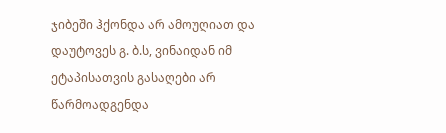ჯიბეში ჰქონდა არ ამოუღიათ და დაუტოვეს გ. ბ.ს, ვინაიდან იმ ეტაპისათვის გასაღები არ წარმოადგენდა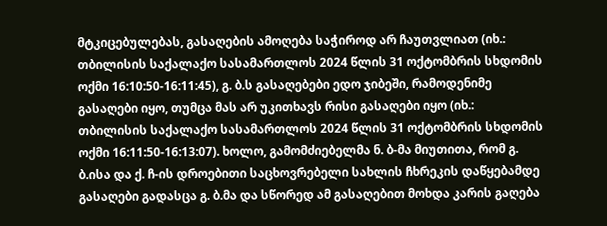მტკიცებულებას, გასაღების ამოღება საჭიროდ არ ჩაუთვლიათ (იხ.: თბილისის საქალაქო სასამართლოს 2024 წლის 31 ოქტომბრის სხდომის ოქმი 16:10:50-16:11:45), გ. ბ.ს გასაღებები ედო ჯიბეში, რამოდენიმე გასაღები იყო, თუმცა მას არ უკითხავს რისი გასაღები იყო (იხ.: თბილისის საქალაქო სასამართლოს 2024 წლის 31 ოქტომბრის სხდომის ოქმი 16:11:50-16:13:07). ხოლო, გამომძიებელმა ნ. ბ-მა მიუთითა, რომ გ. ბ.ისა და ქ. ჩ-ის დროებითი საცხოვრებელი სახლის ჩხრეკის დაწყებამდე გასაღები გადასცა გ. ბ.მა და სწორედ ამ გასაღებით მოხდა კარის გაღება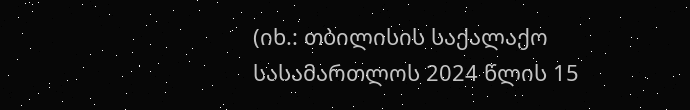(იხ.: თბილისის საქალაქო სასამართლოს 2024 წლის 15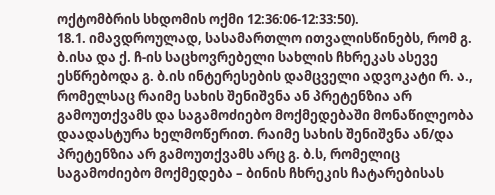ოქტომბრის სხდომის ოქმი 12:36:06-12:33:50).
18.1. იმავდროულად, სასამართლო ითვალისწინებს, რომ გ. ბ.ისა და ქ. ჩ-ის საცხოვრებელი სახლის ჩხრეკას ასევე ესწრებოდა გ. ბ.ის ინტერესების დამცველი ადვოკატი რ. ა., რომელსაც რაიმე სახის შენიშვნა ან პრეტენზია არ გამოუთქვამს და საგამოძიებო მოქმედებაში მონაწილეობა დაადასტურა ხელმოწერით. რაიმე სახის შენიშვნა ან/და პრეტენზია არ გამოუთქვამს არც გ. ბ.ს, რომელიც საგამოძიებო მოქმედება – ბინის ჩხრეკის ჩატარებისას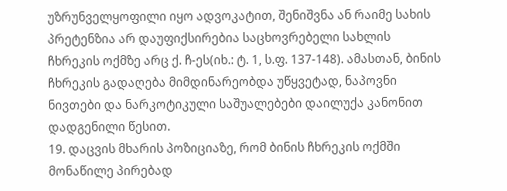უზრუნველყოფილი იყო ადვოკატით, შენიშვნა ან რაიმე სახის პრეტენზია არ დაუფიქსირებია საცხოვრებელი სახლის ჩხრეკის ოქმზე არც ქ. ჩ-ეს(იხ.: ტ. 1, ს.ფ. 137-148). ამასთან, ბინის ჩხრეკის გადაღება მიმდინარეობდა უწყვეტად, ნაპოვნი ნივთები და ნარკოტიკული საშუალებები დაილუქა კანონით დადგენილი წესით.
19. დაცვის მხარის პოზიციაზე, რომ ბინის ჩხრეკის ოქმში მონაწილე პირებად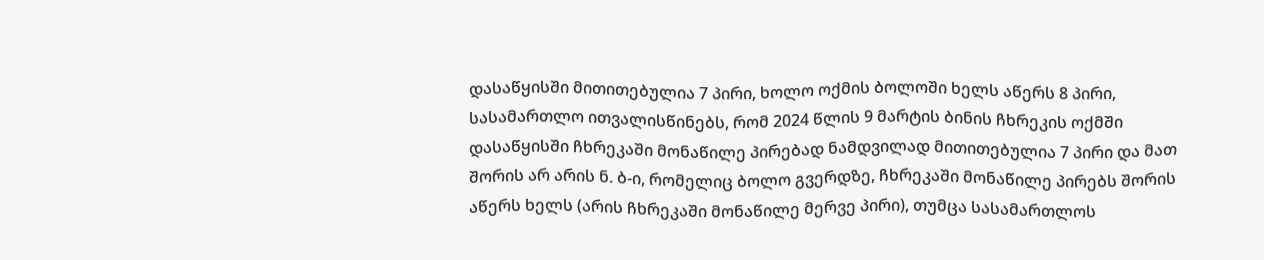დასაწყისში მითითებულია 7 პირი, ხოლო ოქმის ბოლოში ხელს აწერს 8 პირი, სასამართლო ითვალისწინებს, რომ 2024 წლის 9 მარტის ბინის ჩხრეკის ოქმში დასაწყისში ჩხრეკაში მონაწილე პირებად ნამდვილად მითითებულია 7 პირი და მათ შორის არ არის ნ. ბ-ი, რომელიც ბოლო გვერდზე, ჩხრეკაში მონაწილე პირებს შორის აწერს ხელს (არის ჩხრეკაში მონაწილე მერვე პირი), თუმცა სასამართლოს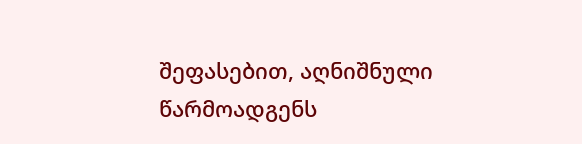შეფასებით, აღნიშნული წარმოადგენს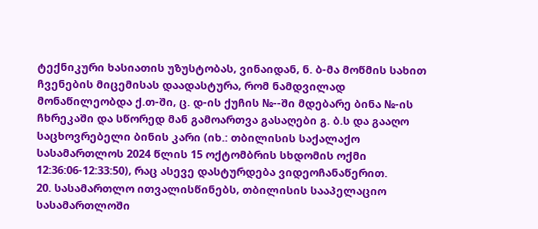ტექნიკური ხასიათის უზუსტობას, ვინაიდან, ნ. ბ-მა მოწმის სახით ჩვენების მიცემისას დაადასტურა, რომ ნამდვილად მონაწილეობდა ქ.თ-ში, ც. დ-ის ქუჩის №--ში მდებარე ბინა №-ის ჩხრეკაში და სწორედ მან გამოართვა გასაღები გ. ბ.ს და გააღო საცხოვრებელი ბინის კარი (იხ.: თბილისის საქალაქო სასამართლოს 2024 წლის 15 ოქტომბრის სხდომის ოქმი 12:36:06-12:33:50), რაც ასევე დასტურდება ვიდეოჩანაწერით.
20. სასამართლო ითვალისწინებს, თბილისის სააპელაციო სასამართლოში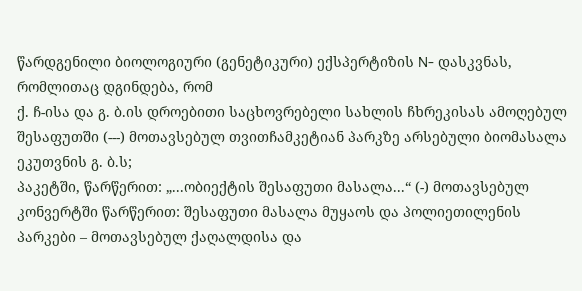წარდგენილი ბიოლოგიური (გენეტიკური) ექსპერტიზის N- დასკვნას, რომლითაც დგინდება, რომ
ქ. ჩ-ისა და გ. ბ.ის დროებითი საცხოვრებელი სახლის ჩხრეკისას ამოღებულ შესაფუთში (---) მოთავსებულ თვითჩამკეტიან პარკზე არსებული ბიომასალა ეკუთვნის გ. ბ.ს;
პაკეტში, წარწერით: „...ობიექტის შესაფუთი მასალა...“ (-) მოთავსებულ კონვერტში წარწერით: შესაფუთი მასალა მუყაოს და პოლიეთილენის პარკები – მოთავსებულ ქაღალდისა და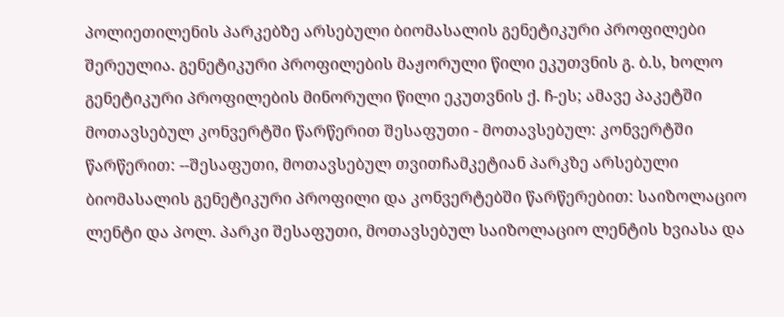პოლიეთილენის პარკებზე არსებული ბიომასალის გენეტიკური პროფილები შერეულია. გენეტიკური პროფილების მაჟორული წილი ეკუთვნის გ. ბ.ს, ხოლო გენეტიკური პროფილების მინორული წილი ეკუთვნის ქ. ჩ-ეს; ამავე პაკეტში მოთავსებულ კონვერტში წარწერით შესაფუთი - მოთავსებულ: კონვერტში წარწერით: --შესაფუთი, მოთავსებულ თვითჩამკეტიან პარკზე არსებული ბიომასალის გენეტიკური პროფილი და კონვერტებში წარწერებით: საიზოლაციო ლენტი და პოლ. პარკი შესაფუთი, მოთავსებულ საიზოლაციო ლენტის ხვიასა და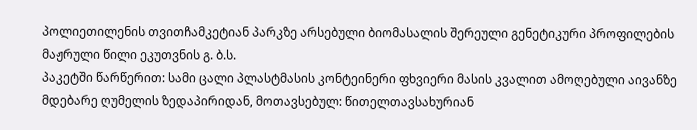პოლიეთილენის თვითჩამკეტიან პარკზე არსებული ბიომასალის შერეული გენეტიკური პროფილების მაჟრული წილი ეკუთვნის გ. ბ.ს.
პაკეტში წარწერით: სამი ცალი პლასტმასის კონტეინერი ფხვიერი მასის კვალით ამოღებული აივანზე მდებარე ღუმელის ზედაპირიდან, მოთავსებულ: წითელთავსახურიან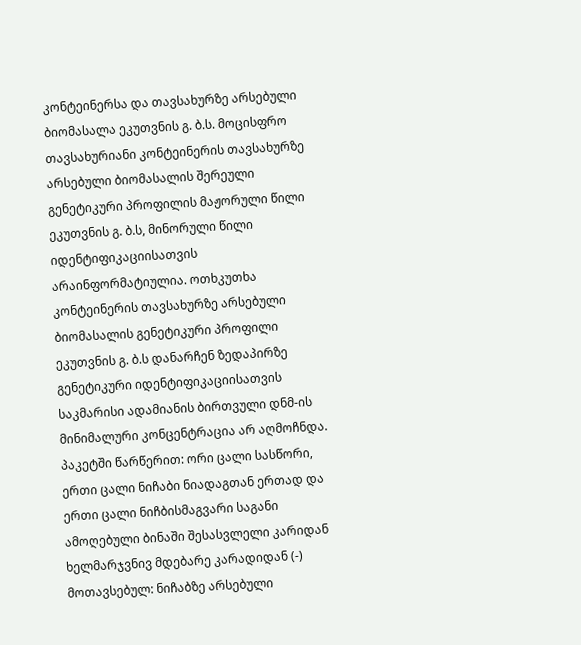კონტეინერსა და თავსახურზე არსებული ბიომასალა ეკუთვნის გ. ბ.ს. მოცისფრო თავსახურიანი კონტეინერის თავსახურზე არსებული ბიომასალის შერეული გენეტიკური პროფილის მაჟორული წილი ეკუთვნის გ. ბ.ს, მინორული წილი იდენტიფიკაციისათვის არაინფორმატიულია. ოთხკუთხა კონტეინერის თავსახურზე არსებული ბიომასალის გენეტიკური პროფილი ეკუთვნის გ. ბ.ს დანარჩენ ზედაპირზე გენეტიკური იდენტიფიკაციისათვის საკმარისი ადამიანის ბირთვული დნმ-ის მინიმალური კონცენტრაცია არ აღმოჩნდა.
პაკეტში წარწერით: ორი ცალი სასწორი, ერთი ცალი ნიჩაბი ნიადაგთან ერთად და ერთი ცალი ნიჩბისმაგვარი საგანი ამოღებული ბინაში შესასვლელი კარიდან ხელმარჯვნივ მდებარე კარადიდან (-) მოთავსებულ: ნიჩაბზე არსებული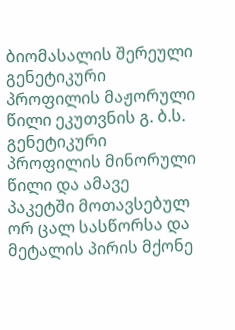ბიომასალის შერეული გენეტიკური პროფილის მაჟორული წილი ეკუთვნის გ. ბ.ს. გენეტიკური პროფილის მინორული წილი და ამავე პაკეტში მოთავსებულ ორ ცალ სასწორსა და მეტალის პირის მქონე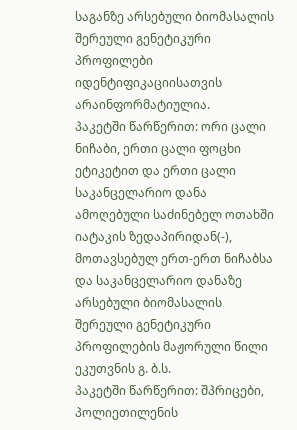საგანზე არსებული ბიომასალის შერეული გენეტიკური პროფილები იდენტიფიკაციისათვის არაინფორმატიულია.
პაკეტში წარწერით: ორი ცალი ნიჩაბი, ერთი ცალი ფოცხი ეტიკეტით და ერთი ცალი საკანცელარიო დანა ამოღებული საძინებელ ოთახში იატაკის ზედაპირიდან(-), მოთავსებულ ერთ-ერთ ნიჩაბსა და საკანცელარიო დანაზე არსებული ბიომასალის შერეული გენეტიკური პროფილების მაჟორული წილი ეკუთვნის გ. ბ.ს.
პაკეტში წარწერით: შპრიცები, პოლიეთილენის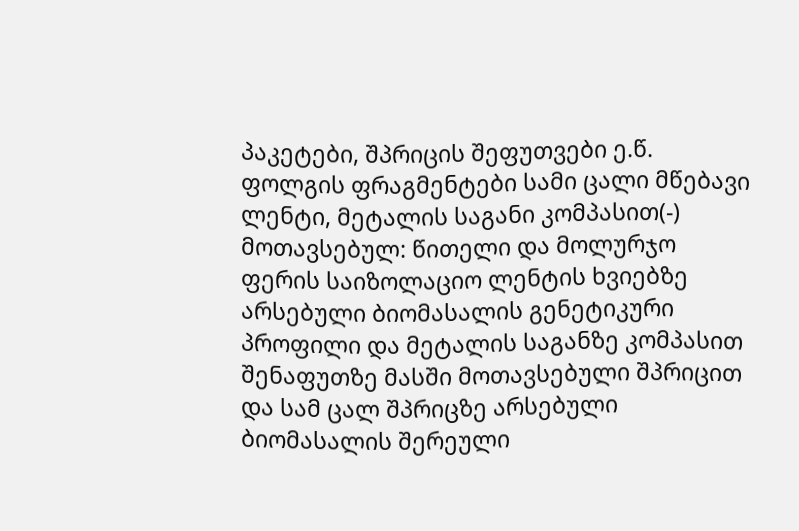პაკეტები, შპრიცის შეფუთვები ე.წ. ფოლგის ფრაგმენტები სამი ცალი მწებავი ლენტი, მეტალის საგანი კომპასით(-) მოთავსებულ: წითელი და მოლურჯო ფერის საიზოლაციო ლენტის ხვიებზე არსებული ბიომასალის გენეტიკური პროფილი და მეტალის საგანზე კომპასით შენაფუთზე მასში მოთავსებული შპრიცით და სამ ცალ შპრიცზე არსებული ბიომასალის შერეული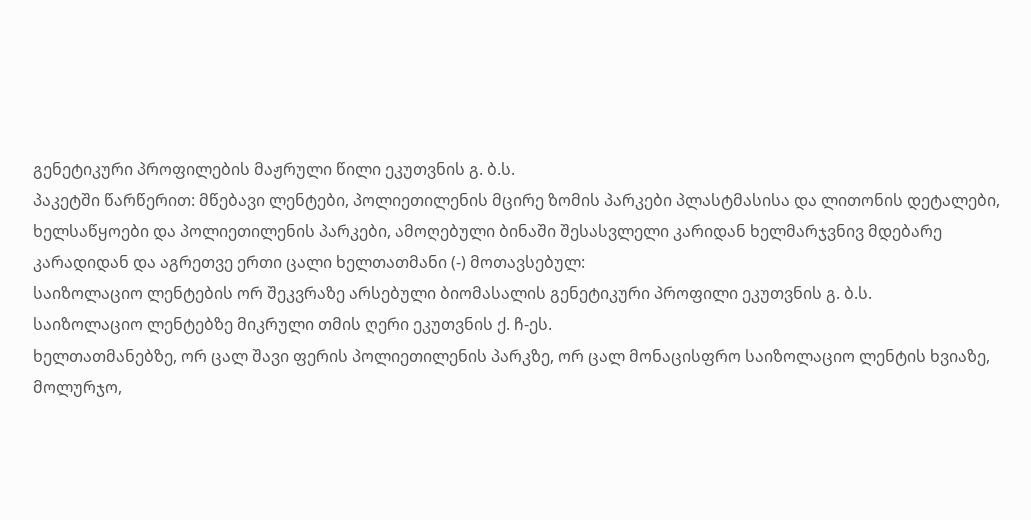გენეტიკური პროფილების მაჟრული წილი ეკუთვნის გ. ბ.ს.
პაკეტში წარწერით: მწებავი ლენტები, პოლიეთილენის მცირე ზომის პარკები პლასტმასისა და ლითონის დეტალები, ხელსაწყოები და პოლიეთილენის პარკები, ამოღებული ბინაში შესასვლელი კარიდან ხელმარჯვნივ მდებარე კარადიდან და აგრეთვე ერთი ცალი ხელთათმანი (-) მოთავსებულ:
საიზოლაციო ლენტების ორ შეკვრაზე არსებული ბიომასალის გენეტიკური პროფილი ეკუთვნის გ. ბ.ს.
საიზოლაციო ლენტებზე მიკრული თმის ღერი ეკუთვნის ქ. ჩ-ეს.
ხელთათმანებზე, ორ ცალ შავი ფერის პოლიეთილენის პარკზე, ორ ცალ მონაცისფრო საიზოლაციო ლენტის ხვიაზე, მოლურჯო,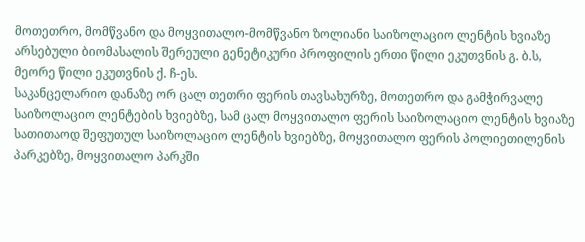მოთეთრო, მომწვანო და მოყვითალო-მომწვანო ზოლიანი საიზოლაციო ლენტის ხვიაზე არსებული ბიომასალის შერეული გენეტიკური პროფილის ერთი წილი ეკუთვნის გ. ბ.ს, მეორე წილი ეკუთვნის ქ. ჩ-ეს.
საკანცელარიო დანაზე ორ ცალ თეთრი ფერის თავსახურზე, მოთეთრო და გამჭირვალე საიზოლაციო ლენტების ხვიებზე, სამ ცალ მოყვითალო ფერის საიზოლაციო ლენტის ხვიაზე სათითაოდ შეფუთულ საიზოლაციო ლენტის ხვიებზე, მოყვითალო ფერის პოლიეთილენის პარკებზე, მოყვითალო პარკში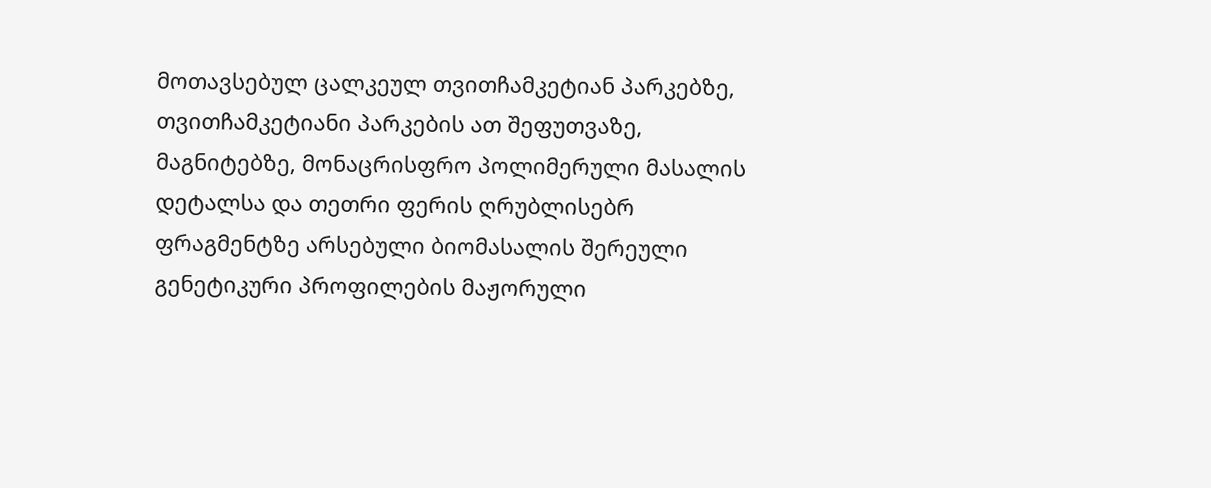მოთავსებულ ცალკეულ თვითჩამკეტიან პარკებზე, თვითჩამკეტიანი პარკების ათ შეფუთვაზე, მაგნიტებზე, მონაცრისფრო პოლიმერული მასალის დეტალსა და თეთრი ფერის ღრუბლისებრ ფრაგმენტზე არსებული ბიომასალის შერეული გენეტიკური პროფილების მაჟორული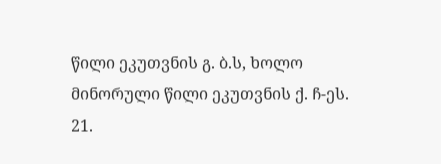წილი ეკუთვნის გ. ბ.ს, ხოლო მინორული წილი ეკუთვნის ქ. ჩ-ეს.
21.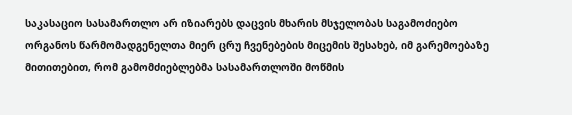საკასაციო სასამართლო არ იზიარებს დაცვის მხარის მსჯელობას საგამოძიებო ორგანოს წარმომადგენელთა მიერ ცრუ ჩვენებების მიცემის შესახებ, იმ გარემოებაზე მითითებით, რომ გამომძიებლებმა სასამართლოში მოწმის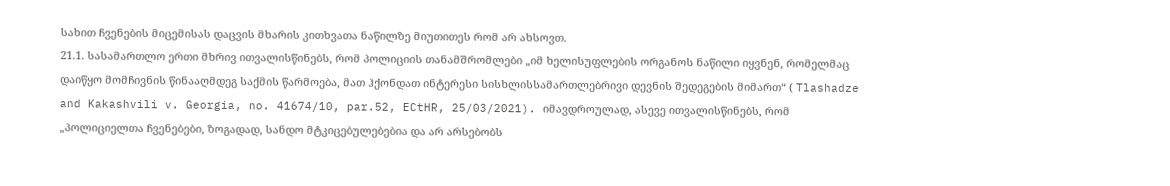სახით ჩვენების მიცემისას დაცვის მხარის კითხვათა ნაწილზე მიუთითეს რომ არ ახსოვთ.
21.1. სასამართლო ერთი მხრივ ითვალისწინებს, რომ პოლიციის თანამშრომლები „იმ ხელისუფლების ორგანოს ნაწილი იყვნენ, რომელმაც დაიწყო მომჩივნის წინააღმდეგ საქმის წარმოება, მათ ჰქონდათ ინტერესი სისხლისსამართლებრივი დევნის შედეგების მიმართ“ ( Tlashadze and Kakashvili v. Georgia, no. 41674/10, par.52, ECtHR, 25/03/2021). იმავდროულად, ასევე ითვალისწინებს, რომ „პოლიციელთა ჩვენებები, ზოგადად, სანდო მტკიცებულებებია და არ არსებობს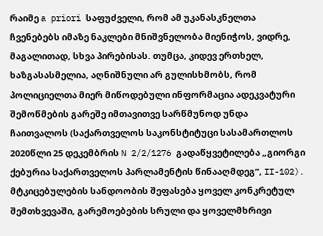რაიმე a priori საფუძველი, რომ ამ უკანასკნელთა ჩვენებებს იმაზე ნაკლები მნიშვნელობა მიენიჭოს, ვიდრე, მაგალითად, სხვა პირებისას. თუმცა, კიდევ ერთხელ, ხაზგასასმელია, აღნიშნული არ გულისხმობს, რომ პოლიციელთა მიერ მიწოდებული ინფორმაცია ადეკვატური შემოწმების გარეშე იმთავითვე სარწმუნოდ უნდა ჩაითვალოს (საქართველოს საკონსტიტუცი სასამართლოს 2020წლი 25 დეკემბრის N 2/2/1276 გადაწყვეტილება „გიორგი ქებურია საქართველოს პარლამენტის წინააღმდეგ”, II-102). მტკიცებულების სანდოობის შეფასება ყოველ კონკრეტულ შემთხვევაში, გარემოებების სრული და ყოველმხრივი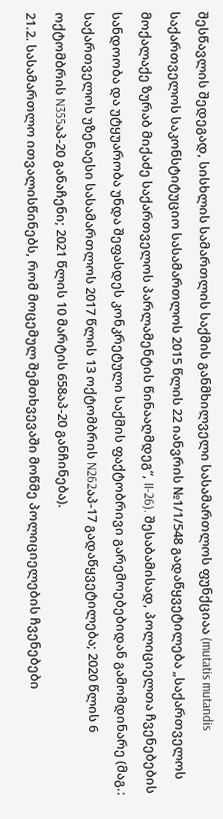შესწავლის შედეგად, სისხლის სამართლის საქმის განმხილველი სასამართლოს ფუნქციაა (mutatis mutandis საქართველოს საკონსტიტუციო სასამართლოს 2015 წლის 22 იანვრის №1/1/548 გადაწყვეტილება „საქართველოს მოქალაქე ზურაბ მიქაძე საქართველოს პარლამენტის წინააღმდეგ“, II-26). შესაბამისად, პოლიციელთა ჩვენებების სანდოობა და უტყუარობა უნდა შეფასდეს კონკრეტული საქმის ფაქტობრივი გარემოებებიდან გამომდინარე (მაგ.: საქართველოს უზენაესი სასამართლოს 2017 წლის 13 ოქტომბრის N262აპ-17 გადაწყვეტილება; 2020 წლის 6 ოქტომბრის N355აპ-20 განაჩენი; 2021 წლის 10 მარტის 658აპ-20 განჩინება).
21.2. სასამართლო ითვალისწინებს, რომ მოცემულ შემთხვევაში მოწმე პოლიციელების ჩვენებები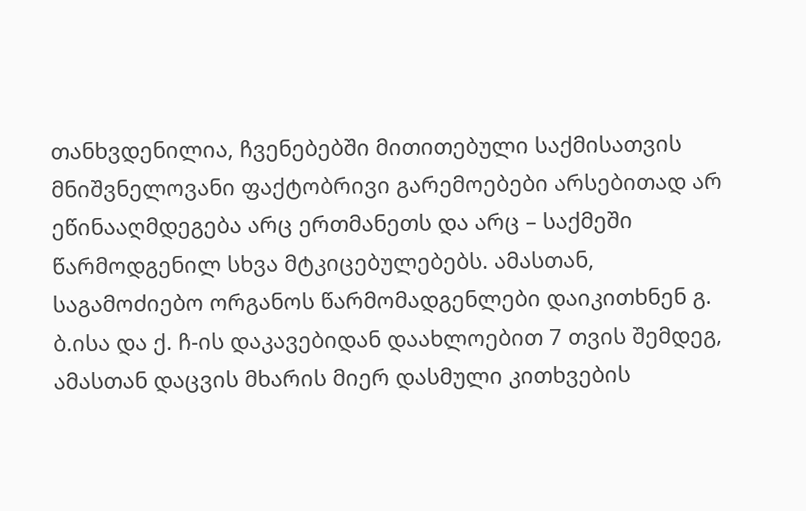თანხვდენილია, ჩვენებებში მითითებული საქმისათვის მნიშვნელოვანი ფაქტობრივი გარემოებები არსებითად არ ეწინააღმდეგება არც ერთმანეთს და არც – საქმეში წარმოდგენილ სხვა მტკიცებულებებს. ამასთან, საგამოძიებო ორგანოს წარმომადგენლები დაიკითხნენ გ. ბ.ისა და ქ. ჩ-ის დაკავებიდან დაახლოებით 7 თვის შემდეგ, ამასთან დაცვის მხარის მიერ დასმული კითხვების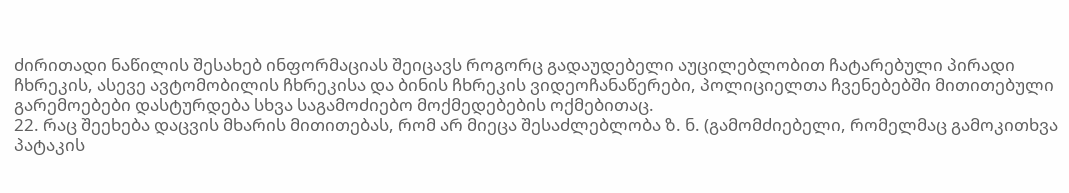ძირითადი ნაწილის შესახებ ინფორმაციას შეიცავს როგორც გადაუდებელი აუცილებლობით ჩატარებული პირადი ჩხრეკის, ასევე ავტომობილის ჩხრეკისა და ბინის ჩხრეკის ვიდეოჩანაწერები, პოლიციელთა ჩვენებებში მითითებული გარემოებები დასტურდება სხვა საგამოძიებო მოქმედებების ოქმებითაც.
22. რაც შეეხება დაცვის მხარის მითითებას, რომ არ მიეცა შესაძლებლობა ზ. ნ. (გამომძიებელი, რომელმაც გამოკითხვა პატაკის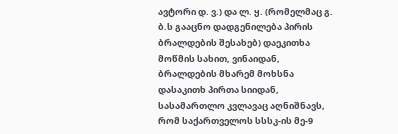ავტორი დ. ვ.) და ლ. ყ. (რომელმაც გ. ბ.ს გააცნო დადგენილება პირის ბრალდების შესახებ) დაეკითხა მოწმის სახით, ვინაიდან, ბრალდების მხარემ მოხსნა დასაკითხ პირთა სიიდან, სასამართლო კვლავაც აღნიშნავს, რომ საქართველოს სსსკ-ის მე-9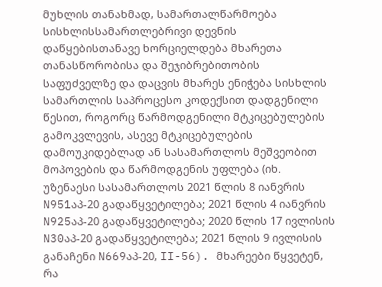მუხლის თანახმად, სამართალწარმოება სისხლისსამართლებრივი დევნის დაწყებისთანავე ხორციელდება მხარეთა თანასწორობისა და შეჯიბრებითობის საფუძველზე და დაცვის მხარეს ენიჭება სისხლის სამართლის საპროცესო კოდექსით დადგენილი წესით, როგორც წარმოდგენილი მტკიცებულების გამოკვლევის, ასევე მტკიცებულების დამოუკიდებლად ან სასამართლოს მეშვეობით მოპოვების და წარმოდგენის უფლება (იხ. უზენაესი სასამართლოს 2021 წლის 8 იანვრის N951აპ-20 გადაწყვეტილება; 2021 წლის 4 იანვრის N925აპ-20 გადაწყვეტილება; 2020 წლის 17 ივლისის N30აპ-20 გადაწყვეტილება; 2021 წლის 9 ივლისის განაჩენი N669აპ-20, II-56). მხარეები წყვეტენ, რა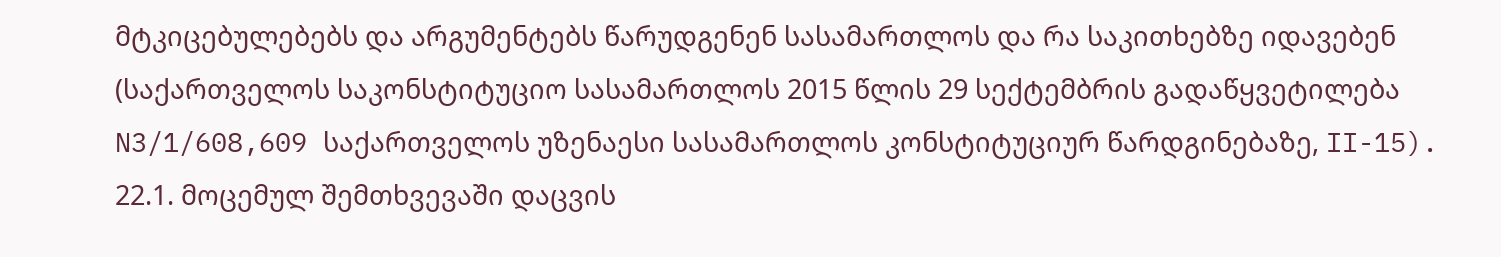მტკიცებულებებს და არგუმენტებს წარუდგენენ სასამართლოს და რა საკითხებზე იდავებენ (საქართველოს საკონსტიტუციო სასამართლოს 2015 წლის 29 სექტემბრის გადაწყვეტილება N3/1/608,609 საქართველოს უზენაესი სასამართლოს კონსტიტუციურ წარდგინებაზე, II-15).
22.1. მოცემულ შემთხვევაში დაცვის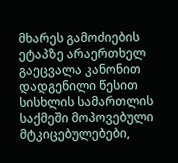მხარეს გამოძიების ეტაპზე არაერთხელ გაეცვალა კანონით დადგენილი წესით სისხლის სამართლის საქმეში მოპოვებული მტკიცებულებები,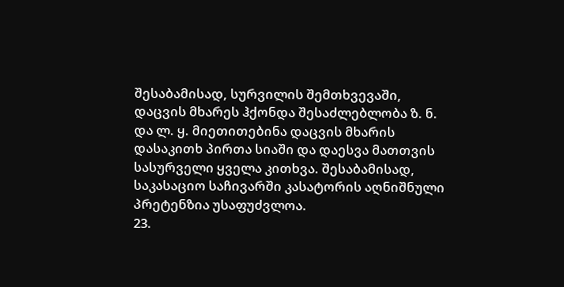შესაბამისად, სურვილის შემთხვევაში, დაცვის მხარეს ჰქონდა შესაძლებლობა ზ. ნ. და ლ. ყ. მიეთითებინა დაცვის მხარის დასაკითხ პირთა სიაში და დაესვა მათთვის სასურველი ყველა კითხვა. შესაბამისად, საკასაციო საჩივარში კასატორის აღნიშნული პრეტენზია უსაფუძვლოა.
23.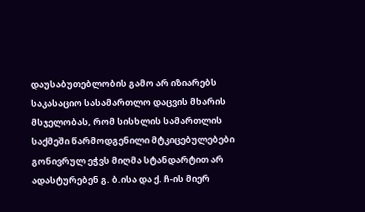დაუსაბუთებლობის გამო არ იზიარებს საკასაციო სასამართლო დაცვის მხარის მსჯელობას, რომ სისხლის სამართლის საქმეში წარმოდგენილი მტკიცებულებები გონივრულ ეჭვს მიღმა სტანდარტით არ ადასტურებენ გ. ბ.ისა და ქ. ჩ-ის მიერ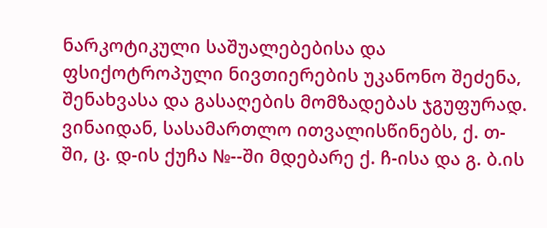ნარკოტიკული საშუალებებისა და ფსიქოტროპული ნივთიერების უკანონო შეძენა, შენახვასა და გასაღების მომზადებას ჯგუფურად. ვინაიდან, სასამართლო ითვალისწინებს, ქ. თ-ში, ც. დ-ის ქუჩა №--ში მდებარე ქ. ჩ-ისა და გ. ბ.ის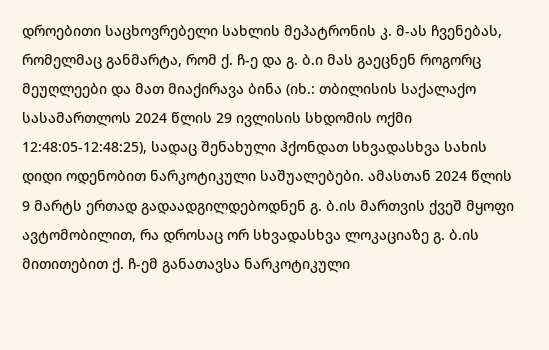დროებითი საცხოვრებელი სახლის მეპატრონის კ. მ-ას ჩვენებას, რომელმაც განმარტა, რომ ქ. ჩ-ე და გ. ბ.ი მას გაეცნენ როგორც მეუღლეები და მათ მიაქირავა ბინა (იხ.: თბილისის საქალაქო სასამართლოს 2024 წლის 29 ივლისის სხდომის ოქმი 12:48:05-12:48:25), სადაც შენახული ჰქონდათ სხვადასხვა სახის დიდი ოდენობით ნარკოტიკული საშუალებები. ამასთან 2024 წლის 9 მარტს ერთად გადაადგილდებოდნენ გ. ბ.ის მართვის ქვეშ მყოფი ავტომობილით, რა დროსაც ორ სხვადასხვა ლოკაციაზე გ. ბ.ის მითითებით ქ. ჩ-ემ განათავსა ნარკოტიკული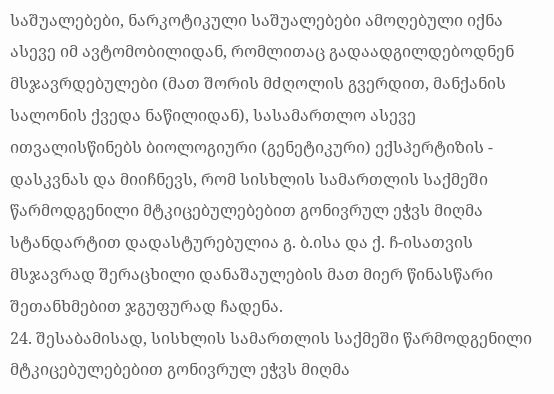საშუალებები, ნარკოტიკული საშუალებები ამოღებული იქნა ასევე იმ ავტომობილიდან, რომლითაც გადაადგილდებოდნენ მსჯავრდებულები (მათ შორის მძღოლის გვერდით, მანქანის სალონის ქვედა ნაწილიდან), სასამართლო ასევე ითვალისწინებს ბიოლოგიური (გენეტიკური) ექსპერტიზის - დასკვნას და მიიჩნევს, რომ სისხლის სამართლის საქმეში წარმოდგენილი მტკიცებულებებით გონივრულ ეჭვს მიღმა სტანდარტით დადასტურებულია გ. ბ.ისა და ქ. ჩ-ისათვის მსჯავრად შერაცხილი დანაშაულების მათ მიერ წინასწარი შეთანხმებით ჯგუფურად ჩადენა.
24. შესაბამისად, სისხლის სამართლის საქმეში წარმოდგენილი მტკიცებულებებით გონივრულ ეჭვს მიღმა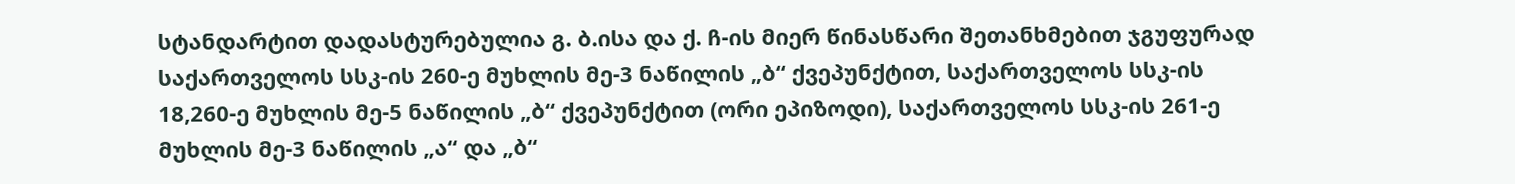სტანდარტით დადასტურებულია გ. ბ.ისა და ქ. ჩ-ის მიერ წინასწარი შეთანხმებით ჯგუფურად საქართველოს სსკ-ის 260-ე მუხლის მე-3 ნაწილის „ბ“ ქვეპუნქტით, საქართველოს სსკ-ის 18,260-ე მუხლის მე-5 ნაწილის „ბ“ ქვეპუნქტით (ორი ეპიზოდი), საქართველოს სსკ-ის 261-ე მუხლის მე-3 ნაწილის „ა“ და „ბ“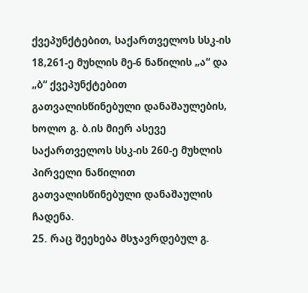ქვეპუნქტებით, საქართველოს სსკ-ის 18,261-ე მუხლის მე-6 ნაწილის „ა“ და „ბ“ ქვეპუნქტებით გათვალისწინებული დანაშაულების, ხოლო გ. ბ.ის მიერ ასევე საქართველოს სსკ-ის 260-ე მუხლის პირველი ნაწილით გათვალისწინებული დანაშაულის ჩადენა.
25. რაც შეეხება მსჯავრდებულ გ.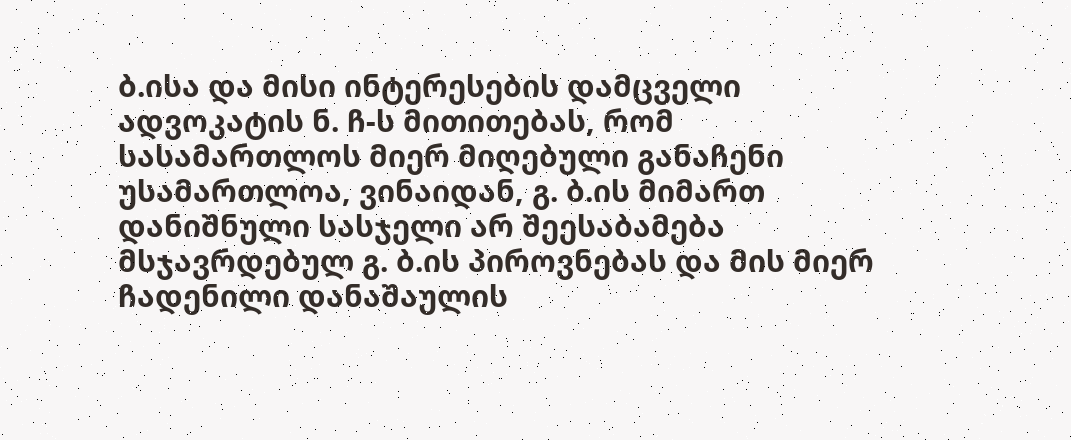ბ.ისა და მისი ინტერესების დამცველი ადვოკატის ნ. ჩ-ს მითითებას, რომ სასამართლოს მიერ მიღებული განაჩენი უსამართლოა, ვინაიდან, გ. ბ.ის მიმართ დანიშნული სასჯელი არ შეესაბამება მსჯავრდებულ გ. ბ.ის პიროვნებას და მის მიერ ჩადენილი დანაშაულის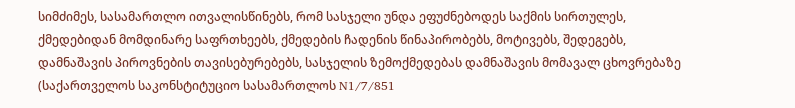სიმძიმეს, სასამართლო ითვალისწინებს, რომ სასჯელი უნდა ეფუძნებოდეს საქმის სირთულეს, ქმედებიდან მომდინარე საფრთხეებს, ქმედების ჩადენის წინაპირობებს, მოტივებს, შედეგებს, დამნაშავის პიროვნების თავისებურებებს, სასჯელის ზემოქმედებას დამნაშავის მომავალ ცხოვრებაზე (საქართველოს საკონსტიტუციო სასამართლოს N1/7/851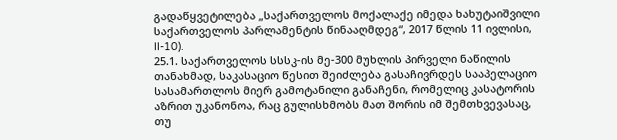გადაწყვეტილება „საქართველოს მოქალაქე იმედა ხახუტაიშვილი საქართველოს პარლამენტის წინააღმდეგ“, 2017 წლის 11 ივლისი, II-10).
25.1. საქართველოს სსსკ-ის მე-300 მუხლის პირველი ნაწილის თანახმად, საკასაციო წესით შეიძლება გასაჩივრდეს სააპელაციო სასამართლოს მიერ გამოტანილი განაჩენი, რომელიც კასატორის აზრით უკანონოა, რაც გულისხმობს მათ შორის იმ შემთხვევასაც, თუ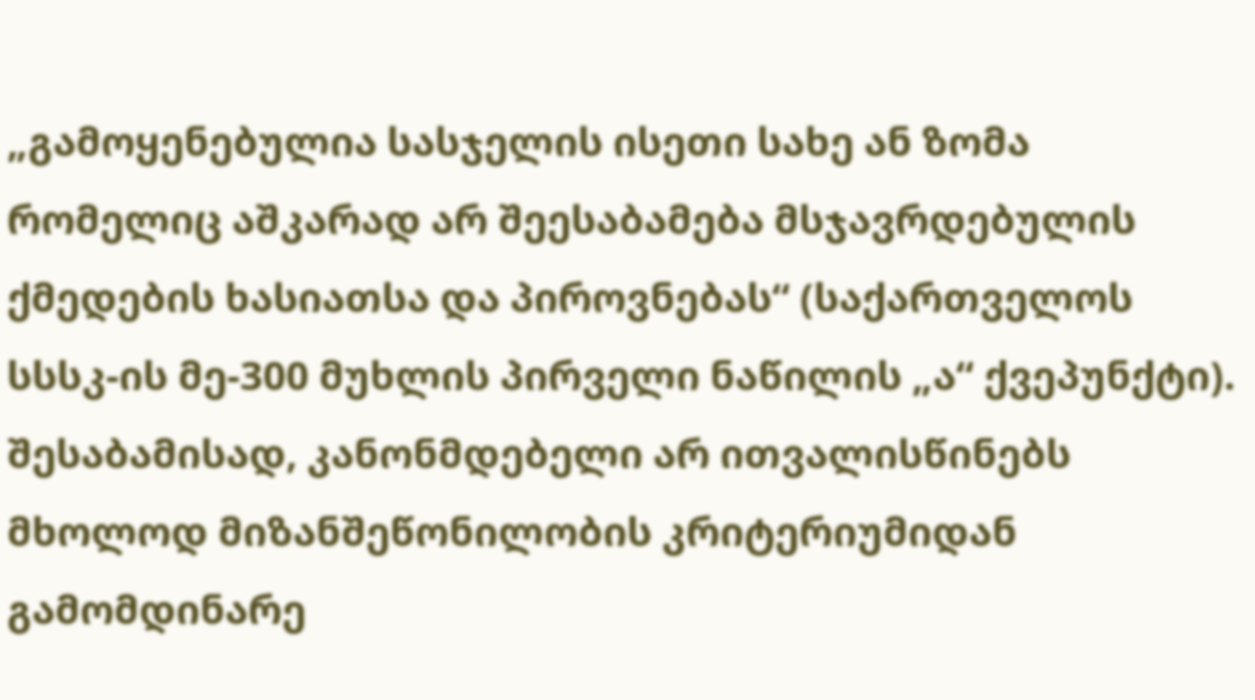„გამოყენებულია სასჯელის ისეთი სახე ან ზომა რომელიც აშკარად არ შეესაბამება მსჯავრდებულის ქმედების ხასიათსა და პიროვნებას“ (საქართველოს სსსკ-ის მე-300 მუხლის პირველი ნაწილის „ა“ ქვეპუნქტი). შესაბამისად, კანონმდებელი არ ითვალისწინებს მხოლოდ მიზანშეწონილობის კრიტერიუმიდან გამომდინარე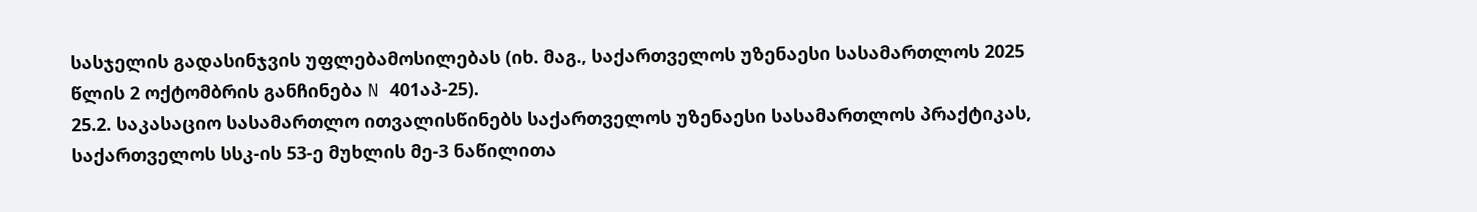სასჯელის გადასინჯვის უფლებამოსილებას (იხ. მაგ., საქართველოს უზენაესი სასამართლოს 2025 წლის 2 ოქტომბრის განჩინება N 401აპ-25).
25.2. საკასაციო სასამართლო ითვალისწინებს საქართველოს უზენაესი სასამართლოს პრაქტიკას, საქართველოს სსკ-ის 53-ე მუხლის მე-3 ნაწილითა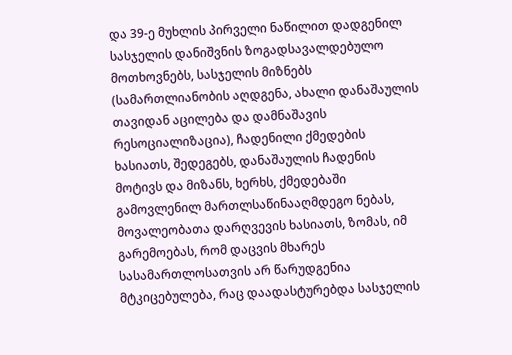და 39-ე მუხლის პირველი ნაწილით დადგენილ სასჯელის დანიშვნის ზოგადსავალდებულო მოთხოვნებს, სასჯელის მიზნებს (სამართლიანობის აღდგენა, ახალი დანაშაულის თავიდან აცილება და დამნაშავის რესოციალიზაცია), ჩადენილი ქმედების ხასიათს, შედეგებს, დანაშაულის ჩადენის მოტივს და მიზანს, ხერხს, ქმედებაში გამოვლენილ მართლსაწინააღმდეგო ნებას, მოვალეობათა დარღვევის ხასიათს, ზომას, იმ გარემოებას, რომ დაცვის მხარეს სასამართლოსათვის არ წარუდგენია მტკიცებულება, რაც დაადასტურებდა სასჯელის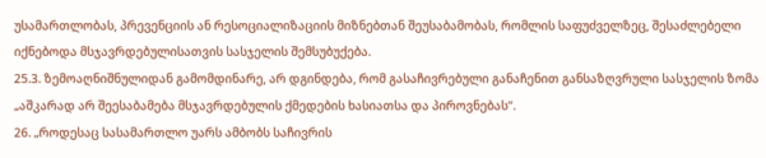უსამართლობას, პრევენციის ან რესოციალიზაციის მიზნებთან შეუსაბამობას, რომლის საფუძველზეც, შესაძლებელი იქნებოდა მსჯავრდებულისათვის სასჯელის შემსუბუქება.
25.3. ზემოაღნიშნულიდან გამომდინარე, არ დგინდება, რომ გასაჩივრებული განაჩენით განსაზღვრული სასჯელის ზომა „აშკარად არ შეესაბამება მსჯავრდებულის ქმედების ხასიათსა და პიროვნებას“.
26. „როდესაც სასამართლო უარს ამბობს საჩივრის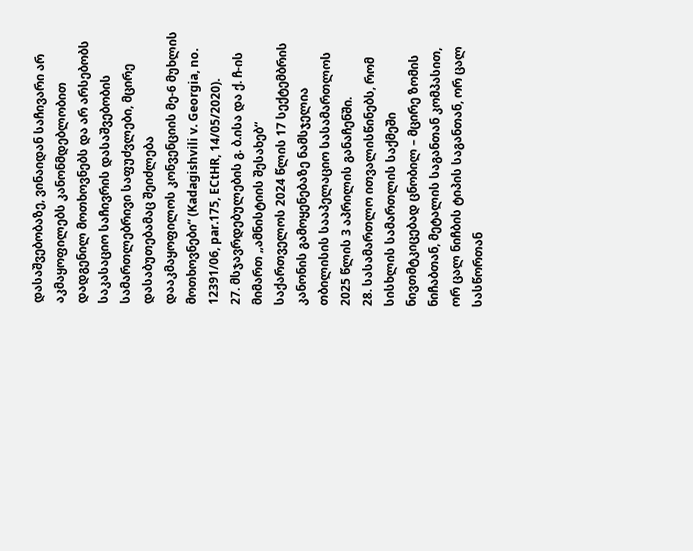დასაშვებობაზე, ვინაიდან საჩივარი არ აკმაყოფილებს კანონმდებლობით დადგენილ მოთხოვნებს და არ არსებობს საკასაციო საჩივრის დასაშვებობის სამართლებრივი საფუძვლები, მცირე დასაბუთებამაც შეიძლება დააკმაყოფილოს კონვენციის მე-6 მუხლის მოთხოვნები“ (Kadagishvili v. Georgia, no. 12391/06, par.175, ECtHR, 14/05/2020).
27. მსჯავრდებულების გ. ბ.ისა და ქ. ჩ-ის მიმართ „ამნისტიის შესახებ“ საქართველოს 2024 წლის 17 სექტემბრის კანონის გამოყენებაზე ნამსჯელია თბილისის სააპელაციო სასამართლოს 2025 წლის 3 აპრილის განაჩენში.
28. სასამართლო ითვალისწინებს, რომ სისხლის სამართლის საქმეში ნივთმტკიცებად ცნობილ – მცირე ზომის ნიჩაბთან, მეტალის საგანთან კომპასით, ორ ცალ ნიჩბის ტიპის საგანთან, ორ ცალ სასწორთან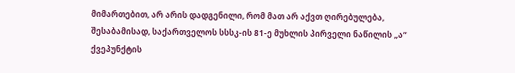მიმართებით, არ არის დადგენილი, რომ მათ არ აქვთ ღირებულება, შესაბამისად, საქართველოს სსსკ-ის 81-ე მუხლის პირველი ნაწილის „ა“ ქვეპუნქტის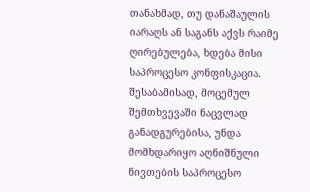თანახმად, თუ დანაშაულის იარაღს ან საგანს აქვს რაიმე ღირებულება, ხდება მისი საპროცესო კონფისკაცია. შესაბამისად, მოცემულ შემთხვევაში ნაცვლად განადგურებისა, უნდა მომხდარიყო აღნიშნული ნივთების საპროცესო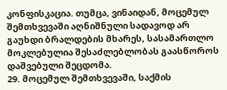კონფისკაცია. თუმცა, ვინაიდან, მოცემულ შემთხვევაში აღნიშნული სადავოდ არ გაუხდი ბრალდების მხარეს, სასამართლო მოკლებულია შესაძლებლობას გაასწოროს დაშვებული შეცდომა.
29. მოცემულ შემთხვევაში, საქმის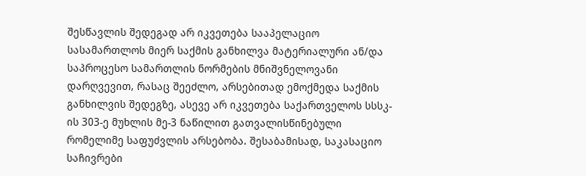შესწავლის შედეგად არ იკვეთება სააპელაციო სასამართლოს მიერ საქმის განხილვა მატერიალური ან/და საპროცესო სამართლის ნორმების მნიშვნელოვანი დარღვევით, რასაც შეეძლო, არსებითად ემოქმედა საქმის განხილვის შედეგზე, ასევე არ იკვეთება საქართველოს სსსკ-ის 303-ე მუხლის მე-3 ნაწილით გათვალისწინებული რომელიმე საფუძვლის არსებობა. შესაბამისად, საკასაციო საჩივრები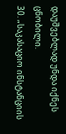დაუშვებლად უნდა იქნეს ცნობილი.
30. „საკასაციო ინსტანციის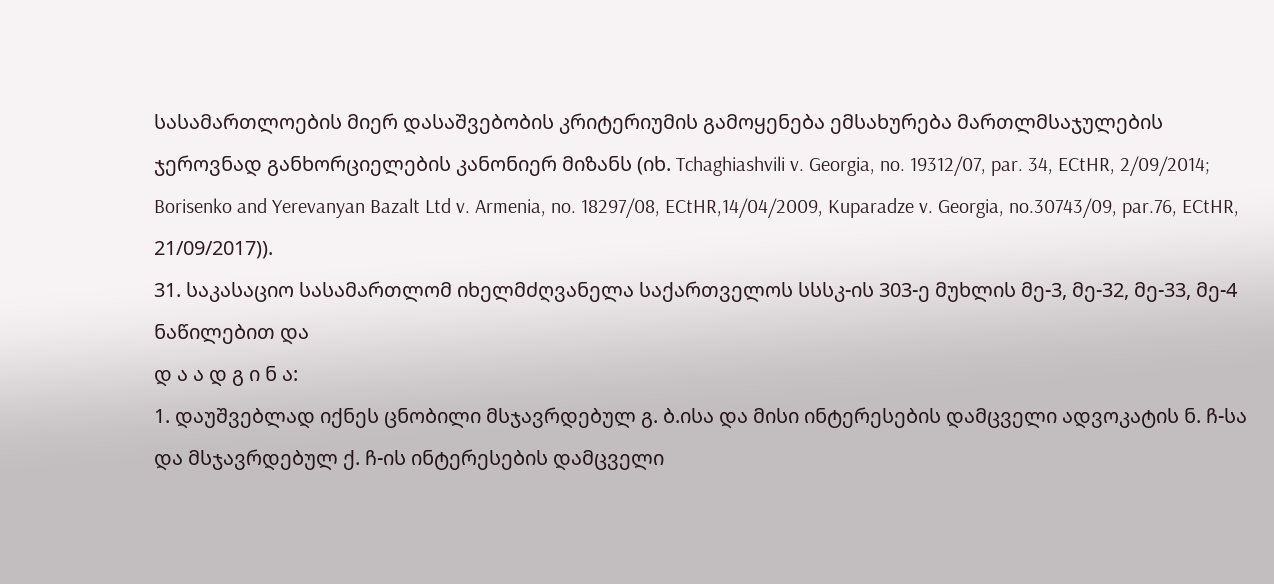სასამართლოების მიერ დასაშვებობის კრიტერიუმის გამოყენება ემსახურება მართლმსაჯულების ჯეროვნად განხორციელების კანონიერ მიზანს (იხ. Tchaghiashvili v. Georgia, no. 19312/07, par. 34, ECtHR, 2/09/2014; Borisenko and Yerevanyan Bazalt Ltd v. Armenia, no. 18297/08, ECtHR,14/04/2009, Kuparadze v. Georgia, no.30743/09, par.76, ECtHR, 21/09/2017)).
31. საკასაციო სასამართლომ იხელმძღვანელა საქართველოს სსსკ-ის 303-ე მუხლის მე-3, მე-32, მე-33, მე-4 ნაწილებით და
დ ა ა დ გ ი ნ ა:
1. დაუშვებლად იქნეს ცნობილი მსჯავრდებულ გ. ბ.ისა და მისი ინტერესების დამცველი ადვოკატის ნ. ჩ-სა და მსჯავრდებულ ქ. ჩ-ის ინტერესების დამცველი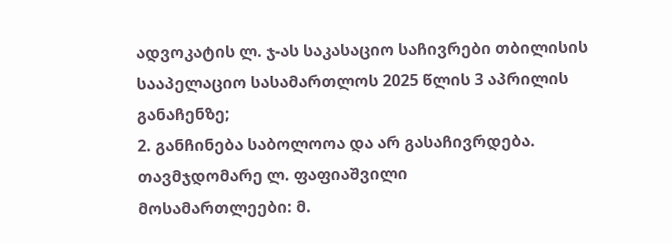ადვოკატის ლ. ჯ-ას საკასაციო საჩივრები თბილისის სააპელაციო სასამართლოს 2025 წლის 3 აპრილის განაჩენზე;
2. განჩინება საბოლოოა და არ გასაჩივრდება.
თავმჯდომარე ლ. ფაფიაშვილი
მოსამართლეები: მ.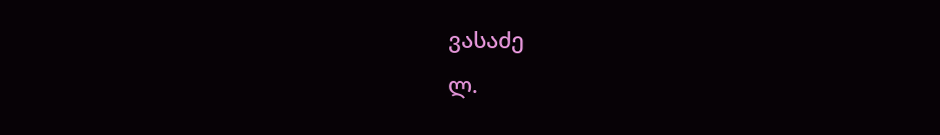ვასაძე
ლ.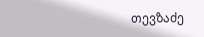თევზაძე